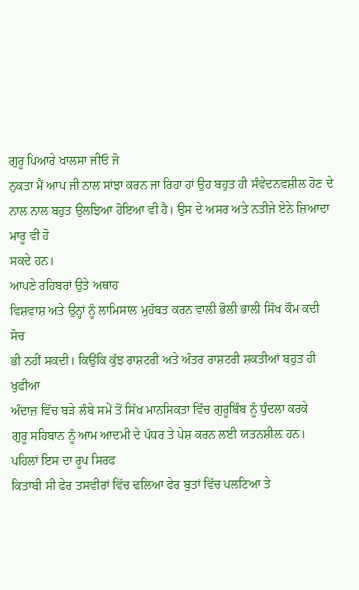ਗੁਰੂ ਪਿਆਰੇ ਖਾਲਸਾ ਜੀਓ ਜੋ
ਨੁਕਤਾ ਮੈਂ ਆਪ ਜੀ ਨਾਲ ਸਾਂਝਾ ਕਰਨ ਜਾ ਰਿਹਾ ਹਾਂ ਉਹ ਬਹੁਤ ਹੀ ਸੰਵੇਦਨਵਸ਼ੀਲ ਹੋਣ ਦੇ
ਨਾਲ ਨਾਲ ਬਹੁਤ ਉਲਝਿਆ ਹੋਇਆ ਵੀ ਹੈ। ਉਸ ਦੇ ਅਸਰ ਅਤੇ ਨਤੀਜੇ ਏਨੇ ਜ਼ਿਆਦਾ ਮਾਰੂ ਵੀ ਹੋ
ਸਕਦੇ ਹਨ।
ਆਪਣੇ ਰਹਿਬਰਾਂ ਉਤੇ ਅਥਾਹ
ਵਿਸ਼ਵਾਸ਼ ਅਤੇ ਉਨ੍ਹਾਂ ਨੂੰ ਲਾਮਿਸਾਲ ਮੁਹੱਬਤ ਕਰਨ ਵਾਲੀ ਭੋਲੀ ਭਾਲੀ ਸਿੱਖ ਕੌਮ ਕਦੀ ਸੋਚ
ਭੀ ਨਹੀਂ ਸਕਦੀ। ਕਿਉਂਕਿ ਕੁੱਝ ਰਾਸ਼ਟਰੀ ਅਤੇ ਅੰਤਰ ਰਾਸ਼ਟਰੀ ਸ਼ਕਤੀਆਂ ਬਹੁਤ ਹੀ ਖੁਫੀਆ
ਅੰਦਾਜ਼ ਵਿੱਚ ਬੜੇ ਲੰਬੇ ਸਮੇਂ ਤੋਂ ਸਿੱਖ ਮਾਨਸਿਕਤਾ ਵਿੱਚ ਗੁਰੂਬਿੰਬ ਨੂੰ ਧੁੰਦਲਾ ਕਰਕੇ
ਗੁਰੂ ਸਹਿਬਾਨ ਨੂੰ ਆਮ ਆਦਮੀ ਦੇ ਪੱਧਰ ਤੇ ਪੇਸ਼ ਕਰਨ ਲਈ ਯਤਨਸ਼ੀਲ਼ ਹਨ।
ਪਹਿਲਾਂ ਇਸ ਦਾ ਰੂਪ ਸਿਰਫ
ਕਿਤਾਬੀ ਸੀ ਫੇਰ ਤਸਵੀਰਾਂ ਵਿੱਚ ਢਲਿਆ ਫੇਰ ਬੁਤਾਂ ਵਿੱਚ ਪਲਟਿਆ ਤੇ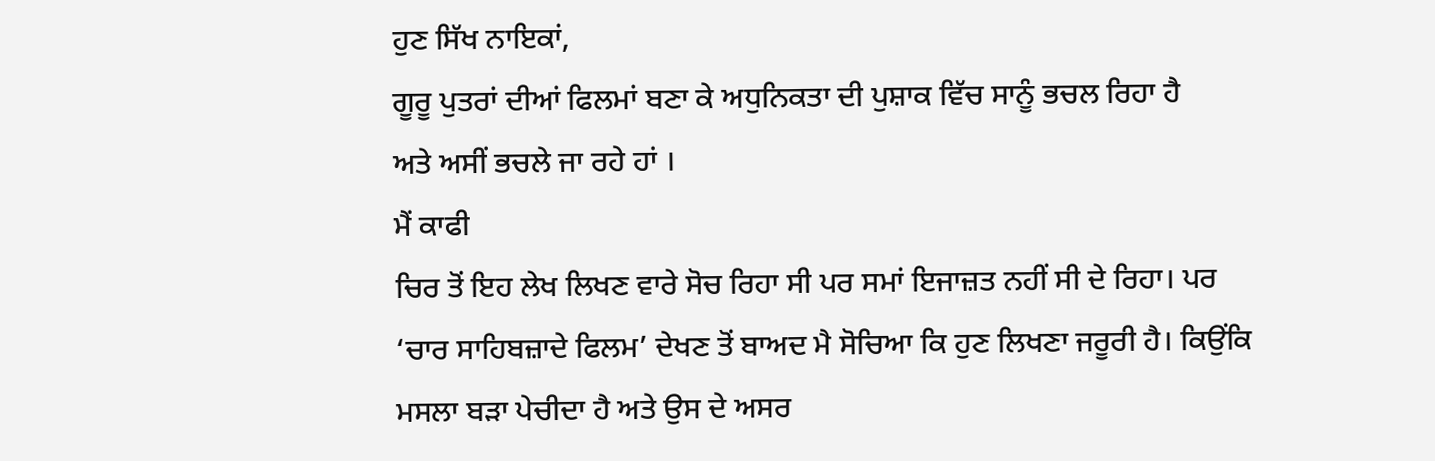ਹੁਣ ਸਿੱਖ ਨਾਇਕਾਂ,
ਗੂਰੂ ਪੁਤਰਾਂ ਦੀਆਂ ਫਿਲਮਾਂ ਬਣਾ ਕੇ ਅਧੁਨਿਕਤਾ ਦੀ ਪੁਸ਼ਾਕ ਵਿੱਚ ਸਾਨੂੰ ਭਚਲ ਰਿਹਾ ਹੈ
ਅਤੇ ਅਸੀਂ ਭਚਲੇ ਜਾ ਰਹੇ ਹਾਂ ।
ਮੈਂ ਕਾਫੀ
ਚਿਰ ਤੋਂ ਇਹ ਲੇਖ ਲਿਖਣ ਵਾਰੇ ਸੋਚ ਰਿਹਾ ਸੀ ਪਰ ਸਮਾਂ ਇਜਾਜ਼ਤ ਨਹੀਂ ਸੀ ਦੇ ਰਿਹਾ। ਪਰ
‘ਚਾਰ ਸਾਹਿਬਜ਼ਾਦੇ ਫਿਲਮ’ ਦੇਖਣ ਤੋਂ ਬਾਅਦ ਮੈ ਸੋਚਿਆ ਕਿ ਹੁਣ ਲਿਖਣਾ ਜਰੂਰੀ ਹੈ। ਕਿਉਂਕਿ
ਮਸਲਾ ਬੜਾ ਪੇਚੀਦਾ ਹੈ ਅਤੇ ਉਸ ਦੇ ਅਸਰ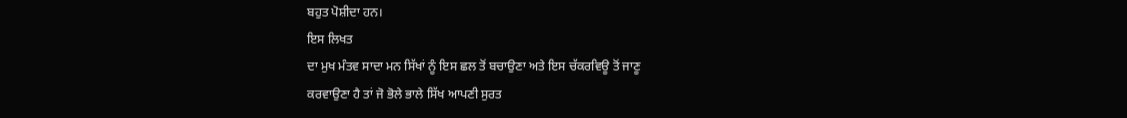ਬਹੁਤ ਪੋਸ਼ੀਦਾ ਹਨ।
ਇਸ ਲਿਖਤ
ਦਾ ਮੁਖ ਮੰਤਵ ਸਾਦਾ ਮਨ ਸਿੱਖਾਂ ਨੂੰ ਇਸ ਛਲ ਤੋਂ ਬਚਾਉਣਾ ਅਤੇ ਇਸ ਚੱਕਰਵਿਊ ਤੋਂ ਜਾਣੂ
ਕਰਵਾਉਣਾ ਹੈ ਤਾਂ ਜੋ ਭੋਲੇ ਭਾਲੇ ਸਿੱਖ ਆਪਣੀ ਸੁਰਤ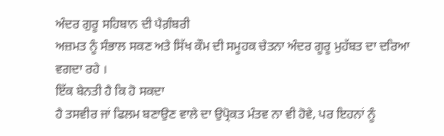ਅੰਦਰ ਗੁਰੂ ਸਹਿਬਾਨ ਦੀ ਪੈਗ਼ੰਬਰੀ
ਅਜ਼ਮਤ ਨੂੰ ਸੰਭਾਲ ਸਕਣ ਅਤੇ ਸਿੱਖ ਕੌਮ ਦੀ ਸਮੂਹਕ ਚੇਤਨਾ ਅੰਦਰ ਗੂਰੂ ਮੁਹੱਬਤ ਦਾ ਦਰਿਆ
ਵਗਦਾ ਰਹੇ ।
ਇੱਕ ਬੇਨਤੀ ਹੈ ਕਿ ਹੋ ਸਕਦਾ
ਹੈ ਤਸਵੀਰ ਜਾਂ ਫਿਲਮ ਬਣਾਉਣ ਵਾਲੇ ਦਾ ਉਪ੍ਰੋਕਤ ਮੰਤਵ ਨਾ ਵੀ ਹੋਵੇ, ਪਰ ਇਹਨਾਂ ਨੂੰ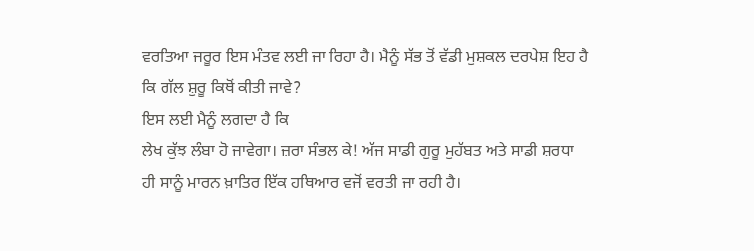ਵਰਤਿਆ ਜਰੂਰ ਇਸ ਮੰਤਵ ਲਈ ਜਾ ਰਿਹਾ ਹੈ। ਮੈਨੂੰ ਸੱਭ ਤੋਂ ਵੱਡੀ ਮੁਸ਼ਕਲ ਦਰਪੇਸ਼ ਇਹ ਹੈ
ਕਿ ਗੱਲ ਸ਼ੁਰੂ ਕਿਥੋਂ ਕੀਤੀ ਜਾਵੇ?
ਇਸ ਲਈ ਮੈਨੂੰ ਲਗਦਾ ਹੈ ਕਿ
ਲੇਖ ਕੁੱਝ ਲੰਬਾ ਹੋ ਜਾਵੇਗਾ। ਜ਼ਰਾ ਸੰਭਲ ਕੇ! ਅੱਜ ਸਾਡੀ ਗੁਰੂ ਮੁਹੱਬਤ ਅਤੇ ਸਾਡੀ ਸ਼ਰਧਾ
ਹੀ ਸਾਨੂੰ ਮਾਰਨ ਖ਼ਾਤਿਰ ਇੱਕ ਹਥਿਆਰ ਵਜੋਂ ਵਰਤੀ ਜਾ ਰਹੀ ਹੈ।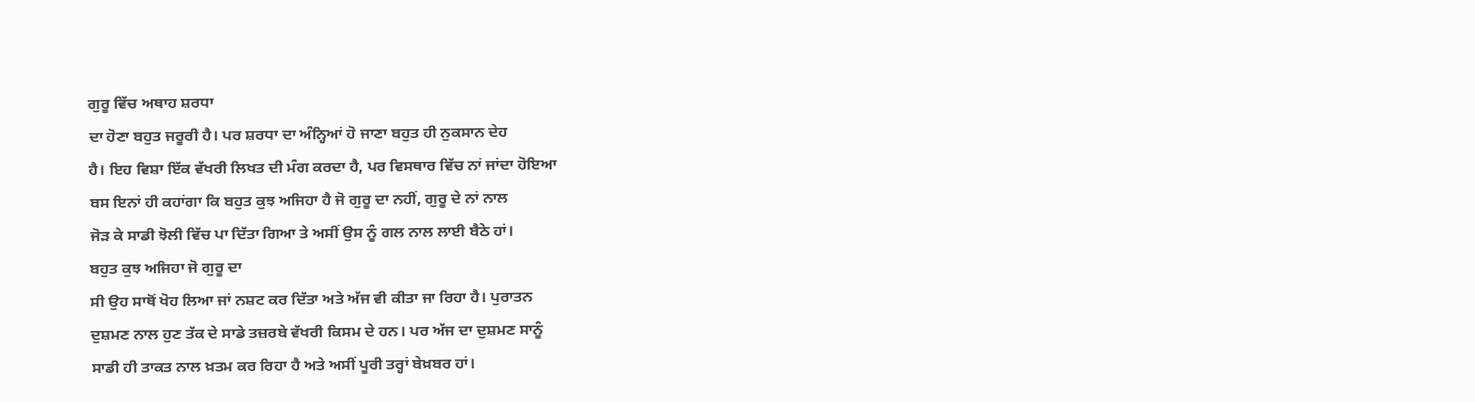ਗੁਰੂ ਵਿੱਚ ਅਥਾਹ ਸ਼ਰਧਾ
ਦਾ ਹੋਣਾ ਬਹੁਤ ਜਰੂਰੀ ਹੈ। ਪਰ ਸ਼ਰਧਾ ਦਾ ਅੰਨ੍ਹਿਆਂ ਹੋ ਜਾਣਾ ਬਹੁਤ ਹੀ ਨੁਕਸਾਨ ਦੇਹ
ਹੈ। ਇਹ ਵਿਸ਼ਾ ਇੱਕ ਵੱਖਰੀ ਲਿਖਤ ਦੀ ਮੰਗ ਕਰਦਾ ਹੈ, ਪਰ ਵਿਸਥਾਰ ਵਿੱਚ ਨਾਂ ਜਾਂਦਾ ਹੋਇਆ
ਬਸ ਇਨਾਂ ਹੀ ਕਹਾਂਗਾ ਕਿ ਬਹੁਤ ਕੁਝ ਅਜਿਹਾ ਹੈ ਜੋ ਗੁਰੂ ਦਾ ਨਹੀਂ, ਗੁਰੂ ਦੇ ਨਾਂ ਨਾਲ
ਜੋੜ ਕੇ ਸਾਡੀ ਝੋਲੀ ਵਿੱਚ ਪਾ ਦਿੱਤਾ ਗਿਆ ਤੇ ਅਸੀਂ ਉਸ ਨੂੰ ਗਲ ਨਾਲ ਲਾਈ ਬੈਠੇ ਹਾਂ।
ਬਹੁਤ ਕੁਝ ਅਜਿਹਾ ਜੋ ਗੁਰੂ ਦਾ
ਸੀ ਉਹ ਸਾਥੋਂ ਖੋਹ ਲਿਆ ਜਾਂ ਨਸ਼ਟ ਕਰ ਦਿੱਤਾ ਅਤੇ ਅੱਜ ਵੀ ਕੀਤਾ ਜਾ ਰਿਹਾ ਹੈ। ਪੁਰਾਤਨ
ਦੁਸ਼ਮਣ ਨਾਲ ਹੁਣ ਤੱਕ ਦੇ ਸਾਡੇ ਤਜ਼ਰਬੇ ਵੱਖਰੀ ਕਿਸਮ ਦੇ ਹਨ। ਪਰ ਅੱਜ ਦਾ ਦੁਸ਼ਮਣ ਸਾਨੂੰ
ਸਾਡੀ ਹੀ ਤਾਕਤ ਨਾਲ ਖ਼ਤਮ ਕਰ ਰਿਹਾ ਹੈ ਅਤੇ ਅਸੀਂ ਪੂਰੀ ਤਰ੍ਹਾਂ ਬੇਖ਼ਬਰ ਹਾਂ।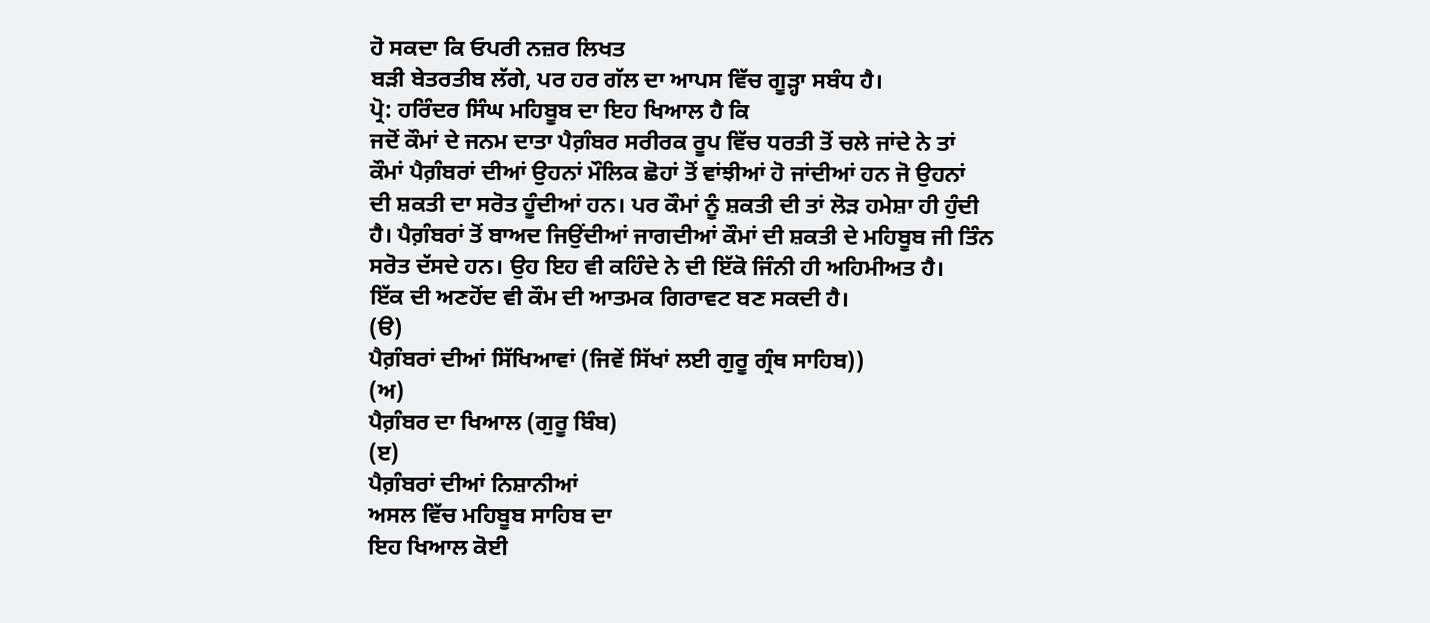ਹੋ ਸਕਦਾ ਕਿ ਓਪਰੀ ਨਜ਼ਰ ਲਿਖਤ
ਬੜੀ ਬੇਤਰਤੀਬ ਲੱਗੇ, ਪਰ ਹਰ ਗੱਲ ਦਾ ਆਪਸ ਵਿੱਚ ਗੂੜ੍ਹਾ ਸਬੰਧ ਹੈ।
ਪ੍ਰੋ: ਹਰਿੰਦਰ ਸਿੰਘ ਮਹਿਬੂਬ ਦਾ ਇਹ ਖਿਆਲ ਹੈ ਕਿ
ਜਦੋਂ ਕੌਮਾਂ ਦੇ ਜਨਮ ਦਾਤਾ ਪੈਗ਼ੰਬਰ ਸਰੀਰਕ ਰੂਪ ਵਿੱਚ ਧਰਤੀ ਤੋਂ ਚਲੇ ਜਾਂਦੇ ਨੇ ਤਾਂ
ਕੌਮਾਂ ਪੈਗ਼ੰਬਰਾਂ ਦੀਆਂ ਉਹਨਾਂ ਮੌਲਿਕ ਛੋਹਾਂ ਤੋਂ ਵਾਂਝੀਆਂ ਹੋ ਜਾਂਦੀਆਂ ਹਨ ਜੋ ਉਹਨਾਂ
ਦੀ ਸ਼ਕਤੀ ਦਾ ਸਰੋਤ ਹੂੰਦੀਆਂ ਹਨ। ਪਰ ਕੌਮਾਂ ਨੂੰ ਸ਼ਕਤੀ ਦੀ ਤਾਂ ਲੋੜ ਹਮੇਸ਼ਾ ਹੀ ਹੁੰਦੀ
ਹੈ। ਪੈਗ਼ੰਬਰਾਂ ਤੋਂ ਬਾਅਦ ਜਿਉਂਦੀਆਂ ਜਾਗਦੀਆਂ ਕੌਮਾਂ ਦੀ ਸ਼ਕਤੀ ਦੇ ਮਹਿਬੂਬ ਜੀ ਤਿੰਨ
ਸਰੋਤ ਦੱਸਦੇ ਹਨ। ਉਹ ਇਹ ਵੀ ਕਹਿੰਦੇ ਨੇ ਦੀ ਇੱਕੋ ਜਿੰਨੀ ਹੀ ਅਹਿਮੀਅਤ ਹੈ।
ਇੱਕ ਦੀ ਅਣਹੋਂਦ ਵੀ ਕੌਮ ਦੀ ਆਤਮਕ ਗਿਰਾਵਟ ਬਣ ਸਕਦੀ ਹੈ।
(ੳ)
ਪੈਗ਼ੰਬਰਾਂ ਦੀਆਂ ਸਿੱਖਿਆਵਾਂ (ਜਿਵੇਂ ਸਿੱਖਾਂ ਲਈ ਗੁਰੂ ਗ੍ਰੰਥ ਸਾਹਿਬ))
(ਅ)
ਪੈਗ਼ੰਬਰ ਦਾ ਖਿਆਲ (ਗੁਰੂ ਬਿੰਬ)
(ੲ)
ਪੈਗ਼ੰਬਰਾਂ ਦੀਆਂ ਨਿਸ਼ਾਨੀਆਂ
ਅਸਲ ਵਿੱਚ ਮਹਿਬੂਬ ਸਾਹਿਬ ਦਾ
ਇਹ ਖਿਆਲ ਕੋਈ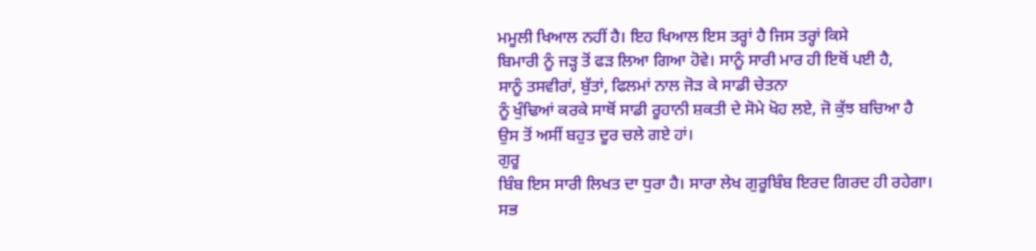ਮਮੂਲੀ ਖਿਆਲ ਨਹੀਂ ਹੈ। ਇਹ ਖਿਆਲ ਇਸ ਤਰ੍ਹਾਂ ਹੈ ਜਿਸ ਤਰ੍ਹਾਂ ਕਿਸੇ
ਬਿਮਾਰੀ ਨੂੰ ਜੜ੍ਹ ਤੋਂ ਫੜ ਲਿਆ ਗਿਆ ਹੋਵੇ। ਸਾਨੂੰ ਸਾਰੀ ਮਾਰ ਹੀ ਇਥੋਂ ਪਈ ਹੈ,
ਸਾਨੂੰ ਤਸਵੀਰਾਂ, ਬੁੱਤਾਂ, ਫਿਲਮਾਂ ਨਾਲ ਜੋੜ ਕੇ ਸਾਡੀ ਚੇਤਨਾ
ਨੂੰ ਖੁੰਢਿਆਂ ਕਰਕੇ ਸਾਥੋਂ ਸਾਡੀ ਰੂਹਾਨੀ ਸ਼ਕਤੀ ਦੇ ਸੋਮੇ ਖੋਹ ਲਏ, ਜੋ ਕੁੱਝ ਬਚਿਆ ਹੈ
ਉਸ ਤੋਂ ਅਸੀਂ ਬਹੁਤ ਦੂਰ ਚਲੇ ਗਏ ਹਾਂ।
ਗੁਰੂ
ਬਿੰਬ ਇਸ ਸਾਰੀ ਲਿਖਤ ਦਾ ਧੁਰਾ ਹੈ। ਸਾਰਾ ਲੇਖ ਗੁਰੂਬਿੰਬ ਇਰਦ ਗਿਰਦ ਹੀ ਰਹੇਗਾ।
ਸਭ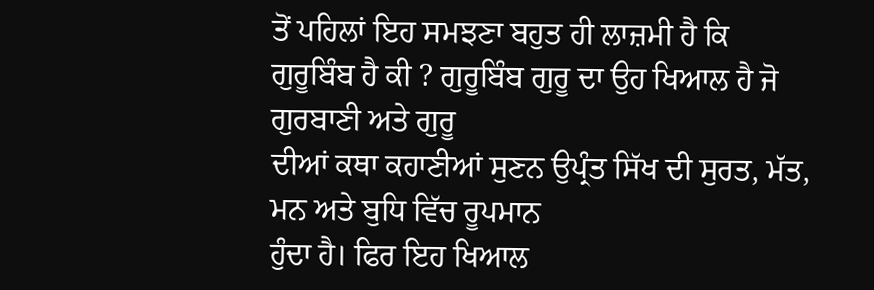ਤੋਂ ਪਹਿਲਾਂ ਇਹ ਸਮਝਣਾ ਬਹੁਤ ਹੀ ਲਾਜ਼ਮੀ ਹੈ ਕਿ
ਗੁਰੂਬਿੰਬ ਹੈ ਕੀ ? ਗੁਰੂਬਿੰਬ ਗੁਰੂ ਦਾ ਉਹ ਖਿਆਲ ਹੈ ਜੋ ਗੁਰਬਾਣੀ ਅਤੇ ਗੁਰੂ
ਦੀਆਂ ਕਥਾ ਕਹਾਣੀਆਂ ਸੁਣਨ ਉਪ੍ਰੰਤ ਸਿੱਖ ਦੀ ਸੁਰਤ, ਮੱਤ, ਮਨ ਅਤੇ ਬੁਧਿ ਵਿੱਚ ਰੂਪਮਾਨ
ਹੁੰਦਾ ਹੈ। ਫਿਰ ਇਹ ਖਿਆਲ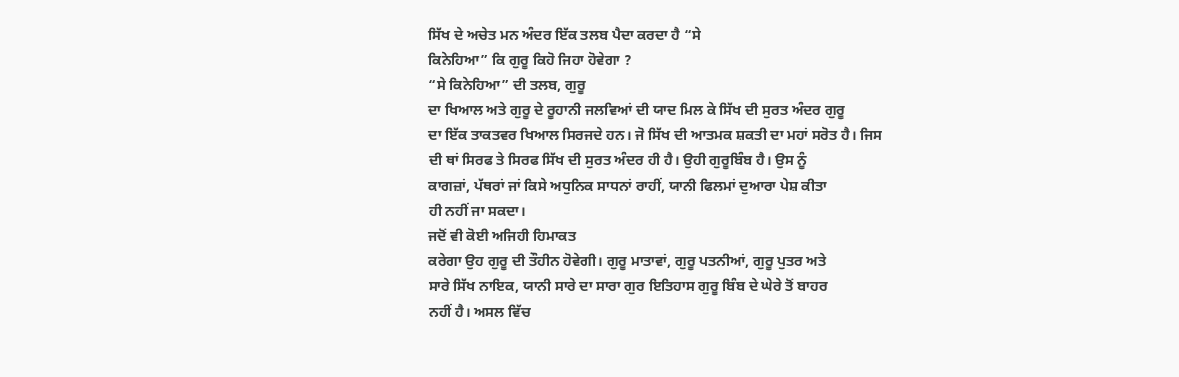ਸਿੱਖ ਦੇ ਅਚੇਤ ਮਨ ਅੰਦਰ ਇੱਕ ਤਲਬ ਪੈਦਾ ਕਰਦਾ ਹੈ “ਸੇ
ਕਿਨੇਹਿਆ” ਕਿ ਗੁਰੂ ਕਿਹੋ ਜਿਹਾ ਹੋਵੇਗਾ ?
“ਸੇ ਕਿਨੇਹਿਆ” ਦੀ ਤਲਬ, ਗੁਰੂ
ਦਾ ਖਿਆਲ ਅਤੇ ਗੁਰੂ ਦੇ ਰੂਹਾਨੀ ਜਲਵਿਆਂ ਦੀ ਯਾਦ ਮਿਲ ਕੇ ਸਿੱਖ ਦੀ ਸੁਰਤ ਅੰਦਰ ਗੁਰੂ
ਦਾ ਇੱਕ ਤਾਕਤਵਰ ਖਿਆਲ ਸਿਰਜਦੇ ਹਨ। ਜੋ ਸਿੱਖ ਦੀ ਆਤਮਕ ਸ਼ਕਤੀ ਦਾ ਮਹਾਂ ਸਰੋਤ ਹੈ। ਜਿਸ
ਦੀ ਥਾਂ ਸਿਰਫ ਤੇ ਸਿਰਫ ਸਿੱਖ ਦੀ ਸੁਰਤ ਅੰਦਰ ਹੀ ਹੈ। ਉਹੀ ਗੁਰੂਬਿੰਬ ਹੈ। ਉਸ ਨੂੰ
ਕਾਗਜ਼ਾਂ, ਪੱਥਰਾਂ ਜਾਂ ਕਿਸੇ ਅਧੁਨਿਕ ਸਾਧਨਾਂ ਰਾਹੀਂ, ਯਾਨੀ ਫਿਲਮਾਂ ਦੁਆਰਾ ਪੇਸ਼ ਕੀਤਾ
ਹੀ ਨਹੀਂ ਜਾ ਸਕਦਾ।
ਜਦੋਂ ਵੀ ਕੋਈ ਅਜਿਹੀ ਹਿਮਾਕਤ
ਕਰੇਗਾ ਉਹ ਗੁਰੂ ਦੀ ਤੌਹੀਨ ਹੋਵੇਗੀ। ਗੁਰੂ ਮਾਤਾਵਾਂ, ਗੁਰੂ ਪਤਨੀਆਂ, ਗੁਰੂ ਪੁਤਰ ਅਤੇ
ਸਾਰੇ ਸਿੱਖ ਨਾਇਕ, ਯਾਨੀ ਸਾਰੇ ਦਾ ਸਾਰਾ ਗੁਰ ਇਤਿਹਾਸ ਗੁਰੂ ਬਿੰਬ ਦੇ ਘੇਰੇ ਤੋਂ ਬਾਹਰ
ਨਹੀਂ ਹੈ। ਅਸਲ ਵਿੱਚ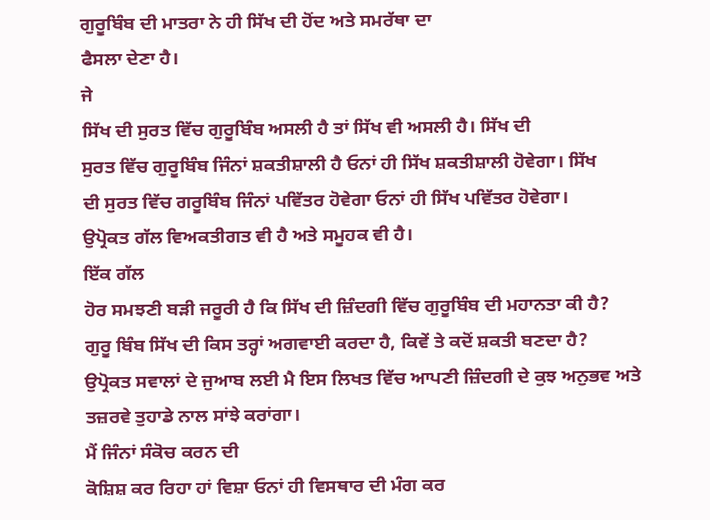ਗੁਰੂਬਿੰਬ ਦੀ ਮਾਤਰਾ ਨੇ ਹੀ ਸਿੱਖ ਦੀ ਹੋਂਦ ਅਤੇ ਸਮਰੱਥਾ ਦਾ
ਫੈਸਲਾ ਦੇਣਾ ਹੈ।
ਜੇ
ਸਿੱਖ ਦੀ ਸੁਰਤ ਵਿੱਚ ਗੁਰੂਬਿੰਬ ਅਸਲੀ ਹੈ ਤਾਂ ਸਿੱਖ ਵੀ ਅਸਲੀ ਹੈ। ਸਿੱਖ ਦੀ
ਸੁਰਤ ਵਿੱਚ ਗੁਰੂਬਿੰਬ ਜਿੰਨਾਂ ਸ਼ਕਤੀਸ਼ਾਲੀ ਹੈ ਓਨਾਂ ਹੀ ਸਿੱਖ ਸ਼ਕਤੀਸ਼ਾਲੀ ਹੋਵੇਗਾ। ਸਿੱਖ
ਦੀ ਸੁਰਤ ਵਿੱਚ ਗਰੂਬਿੰਬ ਜਿੰਨਾਂ ਪਵਿੱਤਰ ਹੋਵੇਗਾ ਓਨਾਂ ਹੀ ਸਿੱਖ ਪਵਿੱਤਰ ਹੋਵੇਗਾ।
ਉਪ੍ਰੋਕਤ ਗੱਲ ਵਿਅਕਤੀਗਤ ਵੀ ਹੈ ਅਤੇ ਸਮੂਹਕ ਵੀ ਹੈ।
ਇੱਕ ਗੱਲ
ਹੋਰ ਸਮਝਣੀ ਬੜੀ ਜਰੂਰੀ ਹੈ ਕਿ ਸਿੱਖ ਦੀ ਜ਼ਿੰਦਗੀ ਵਿੱਚ ਗੁਰੂਬਿੰਬ ਦੀ ਮਹਾਨਤਾ ਕੀ ਹੈ?
ਗੁਰੂ ਬਿੰਬ ਸਿੱਖ ਦੀ ਕਿਸ ਤਰ੍ਹਾਂ ਅਗਵਾਈ ਕਰਦਾ ਹੈ, ਕਿਵੇਂ ਤੇ ਕਦੋਂ ਸ਼ਕਤੀ ਬਣਦਾ ਹੈ?
ਉਪ੍ਰੋਕਤ ਸਵਾਲਾਂ ਦੇ ਜੁਆਬ ਲਈ ਮੈ ਇਸ ਲਿਖਤ ਵਿੱਚ ਆਪਣੀ ਜ਼ਿੰਦਗੀ ਦੇ ਕੁਝ ਅਨੁਭਵ ਅਤੇ
ਤਜ਼ਰਵੇ ਤੁਹਾਡੇ ਨਾਲ ਸਾਂਝੇ ਕਰਾਂਗਾ।
ਮੈਂ ਜਿੰਨਾਂ ਸੰਕੋਚ ਕਰਨ ਦੀ
ਕੋਸ਼ਿਸ਼ ਕਰ ਰਿਹਾ ਹਾਂ ਵਿਸ਼ਾ ਓਨਾਂ ਹੀ ਵਿਸਥਾਰ ਦੀ ਮੰਗ ਕਰ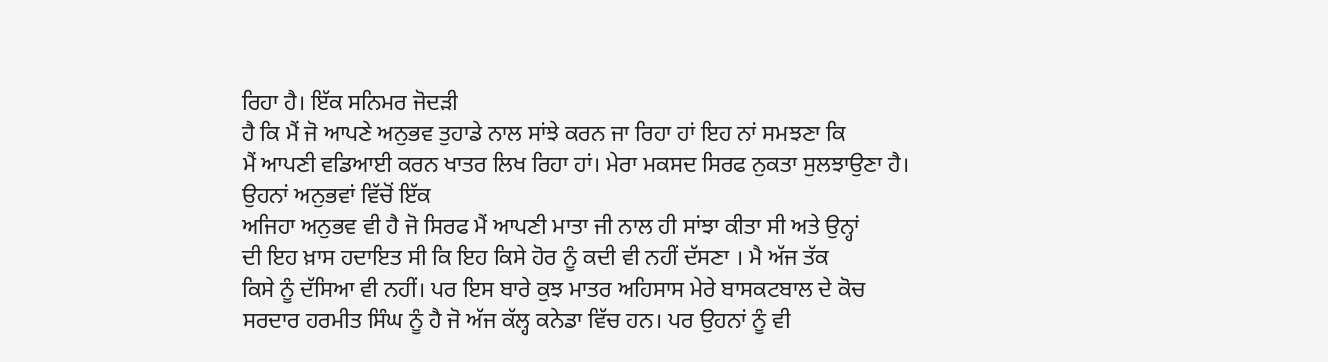ਰਿਹਾ ਹੈ। ਇੱਕ ਸਨਿਮਰ ਜੋਦੜੀ
ਹੈ ਕਿ ਮੈਂ ਜੋ ਆਪਣੇ ਅਨੁਭਵ ਤੁਹਾਡੇ ਨਾਲ ਸਾਂਝੇ ਕਰਨ ਜਾ ਰਿਹਾ ਹਾਂ ਇਹ ਨਾਂ ਸਮਝਣਾ ਕਿ
ਮੈਂ ਆਪਣੀ ਵਡਿਆਈ ਕਰਨ ਖਾਤਰ ਲਿਖ ਰਿਹਾ ਹਾਂ। ਮੇਰਾ ਮਕਸਦ ਸਿਰਫ ਨੁਕਤਾ ਸੁਲਝਾਉਣਾ ਹੈ।
ਉਹਨਾਂ ਅਨੁਭਵਾਂ ਵਿੱਚੋਂ ਇੱਕ
ਅਜਿਹਾ ਅਨੁਭਵ ਵੀ ਹੈ ਜੋ ਸਿਰਫ ਮੈਂ ਆਪਣੀ ਮਾਤਾ ਜੀ ਨਾਲ ਹੀ ਸਾਂਝਾ ਕੀਤਾ ਸੀ ਅਤੇ ਉਨ੍ਹਾਂ
ਦੀ ਇਹ ਖ਼ਾਸ ਹਦਾਇਤ ਸੀ ਕਿ ਇਹ ਕਿਸੇ ਹੋਰ ਨੂੰ ਕਦੀ ਵੀ ਨਹੀਂ ਦੱਸਣਾ । ਮੈ ਅੱਜ ਤੱਕ
ਕਿਸੇ ਨੂੰ ਦੱਸਿਆ ਵੀ ਨਹੀਂ। ਪਰ ਇਸ ਬਾਰੇ ਕੁਝ ਮਾਤਰ ਅਹਿਸਾਸ ਮੇਰੇ ਬਾਸਕਟਬਾਲ ਦੇ ਕੋਚ
ਸਰਦਾਰ ਹਰਮੀਤ ਸਿੰਘ ਨੂੰ ਹੈ ਜੋ ਅੱਜ ਕੱਲ੍ਹ ਕਨੇਡਾ ਵਿੱਚ ਹਨ। ਪਰ ਉਹਨਾਂ ਨੂੰ ਵੀ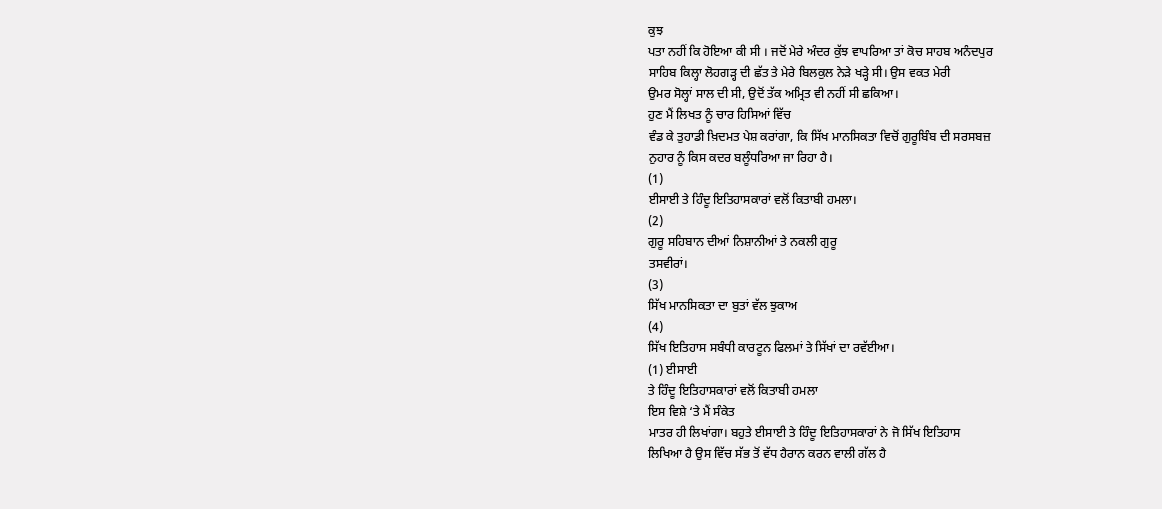ਕੁਝ
ਪਤਾ ਨਹੀਂ ਕਿ ਹੋਇਆ ਕੀ ਸੀ । ਜਦੋਂ ਮੇਰੇ ਅੰਦਰ ਕੁੱਝ ਵਾਪਰਿਆ ਤਾਂ ਕੋਚ ਸਾਹਬ ਅਨੰਦਪੁਰ
ਸਾਹਿਬ ਕਿਲ੍ਹਾ ਲੋਹਗੜ੍ਹ ਦੀ ਛੱਤ ਤੇ ਮੇਰੇ ਬਿਲਕੁਲ ਨੇੜੇ ਖੜ੍ਹੇ ਸੀ। ਉਸ ਵਕਤ ਮੇਰੀ
ਉਮਰ ਸੋਲ੍ਹਾਂ ਸਾਲ ਦੀ ਸੀ, ਉਦੋਂ ਤੱਕ ਅਮ੍ਰਿਤ ਵੀ ਨਹੀਂ ਸੀ ਛਕਿਆ।
ਹੁਣ ਮੈਂ ਲਿਖਤ ਨੂੰ ਚਾਰ ਹਿਸਿਆਂ ਵਿੱਚ
ਵੰਡ ਕੇ ਤੁਹਾਡੀ ਖ਼ਿਦਮਤ ਪੇਸ਼ ਕਰਾਂਗਾ, ਕਿ ਸਿੱਖ ਮਾਨਸਿਕਤਾ ਵਿਚੋਂ ਗੁਰੂਬਿੰਬ ਦੀ ਸਰਸਬਜ਼
ਨੁਹਾਰ ਨੂੰ ਕਿਸ ਕਦਰ ਬਲੂੰਧਰਿਆ ਜਾ ਰਿਹਾ ਹੈ।
(1)
ਈਸਾਈ ਤੇ ਹਿੰਦੂ ਇਤਿਹਾਸਕਾਰਾਂ ਵਲੋਂ ਕਿਤਾਬੀ ਹਮਲਾ।
(2)
ਗੁਰੂ ਸਹਿਬਾਨ ਦੀਆਂ ਨਿਸ਼ਾਨੀਆਂ ਤੇ ਨਕਲੀ ਗੁਰੂ
ਤਸਵੀਰਾਂ।
(3)
ਸਿੱਖ ਮਾਨਸਿਕਤਾ ਦਾ ਬੁਤਾਂ ਵੱਲ ਝੁਕਾਅ
(4)
ਸਿੱਖ ਇਤਿਹਾਸ ਸਬੰਧੀ ਕਾਰਟੂਨ ਫਿਲਮਾਂ ਤੇ ਸਿੱਖਾਂ ਦਾ ਰਵੱਈਆ।
(1) ਈਸਾਈ
ਤੇ ਹਿੰਦੂ ਇਤਿਹਾਸਕਾਰਾਂ ਵਲੋਂ ਕਿਤਾਬੀ ਹਮਲਾ
ਇਸ ਵਿਸ਼ੇ ‘ਤੇ ਮੈਂ ਸੰਕੇਤ
ਮਾਤਰ ਹੀ ਲਿਖਾਂਗਾ। ਬਹੁਤੇ ਈਸਾਈ ਤੇ ਹਿੰਦੂ ਇਤਿਹਾਸਕਾਰਾਂ ਨੇ ਜੋ ਸਿੱਖ ਇਤਿਹਾਸ
ਲਿਖਿਆ ਹੈ ਉਸ ਵਿੱਚ ਸੱਭ ਤੋਂ ਵੱਧ ਹੈਰਾਨ ਕਰਨ ਵਾਲੀ ਗੱਲ ਹੈ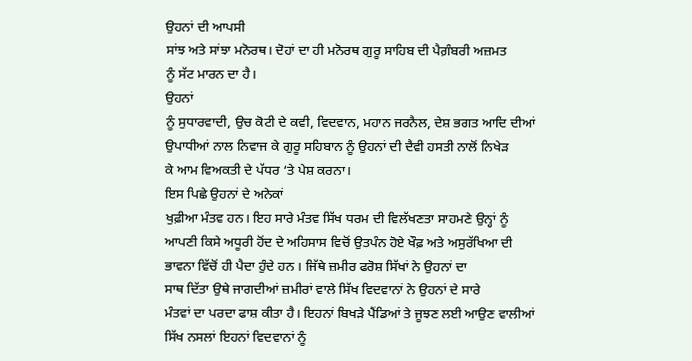ਉਹਨਾਂ ਦੀ ਆਪਸੀ
ਸਾਂਝ ਅਤੇ ਸਾਂਝਾ ਮਨੋਰਥ। ਦੋਹਾਂ ਦਾ ਹੀ ਮਨੋਰਥ ਗੁਰੂ ਸਾਹਿਬ ਦੀ ਪੈਗ਼ੰਬਰੀ ਅਜ਼ਮਤ
ਨੂੰ ਸੱਟ ਮਾਰਨ ਦਾ ਹੈ।
ਉਹਨਾਂ
ਨੂੰ ਸੁਧਾਰਵਾਦੀ, ਉਚ ਕੋਟੀ ਦੇ ਕਵੀ, ਵਿਦਵਾਨ, ਮਹਾਨ ਜਰਨੈਲ, ਦੇਸ਼ ਭਗਤ ਆਦਿ ਦੀਆਂ
ਉਪਾਧੀਆਂ ਨਾਲ ਨਿਵਾਜ ਕੇ ਗੁਰੂ ਸਹਿਬਾਨ ਨੂੰ ਉਹਨਾਂ ਦੀ ਦੈਵੀ ਹਸਤੀ ਨਾਲੋਂ ਨਿਖੇੜ
ਕੇ ਆਮ ਵਿਅਕਤੀ ਦੇ ਪੱਧਰ ‘ਤੇ ਪੇਸ਼ ਕਰਨਾ।
ਇਸ ਪਿਛੇ ਉਹਨਾਂ ਦੇ ਅਨੇਕਾਂ
ਖੁਫ਼ੀਆ ਮੰਤਵ ਹਨ। ਇਹ ਸਾਰੇ ਮੰਤਵ ਸਿੱਖ ਧਰਮ ਦੀ ਵਿਲੱਖਣਤਾ ਸਾਹਮਣੇ ਉਨ੍ਹਾਂ ਨੂੰ
ਆਪਣੀ ਕਿਸੇ ਅਧੂਰੀ ਹੋਂਦ ਦੇ ਅਹਿਸਾਸ ਵਿਚੋਂ ਉਤਪੰਨ ਹੋਏ ਖੌਫ਼ ਅਤੇ ਅਸੁਰੱਖਿਆ ਦੀ
ਭਾਵਨਾ ਵਿੱਚੋਂ ਹੀ ਪੈਦਾ ਹੁੰਦੇ ਹਨ । ਜਿੱਥੇ ਜ਼ਮੀਰ ਫਰੋਸ਼ ਸਿੱਖਾਂ ਨੇ ਉਹਨਾਂ ਦਾ
ਸਾਥ ਦਿੱਤਾ ਉਥੇ ਜਾਗਦੀਆਂ ਜ਼ਮੀਰਾਂ ਵਾਲੇ ਸਿੱਖ ਵਿਦਵਾਨਾਂ ਨੇ ਉਹਨਾਂ ਦੇ ਸਾਰੇ
ਮੰਤਵਾਂ ਦਾ ਪਰਦਾ ਫਾਸ਼ ਕੀਤਾ ਹੈ। ਇਹਨਾਂ ਬਿਖੜੇ ਪੈਂਡਿਆਂ ਤੇ ਜੂਝਣ ਲਈ ਆਉਣ ਵਾਲੀਆਂ
ਸਿੱਖ ਨਸਲਾਂ ਇਹਨਾਂ ਵਿਦਵਾਨਾਂ ਨੂੰ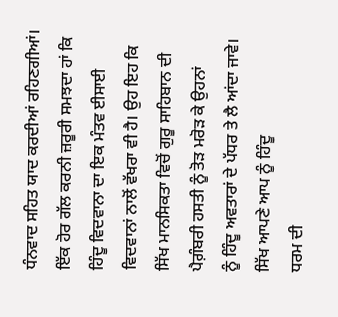ਧੰਨਵਾਦ ਸਹਿਤ ਯਾਦ ਕਰਦੀਆਂ ਰਹਿਣਗੀਆਂ।
ਇੱਕ ਹੋਰ ਗੱਲ ਕਰਨੀ ਜ਼ਰੂਰੀ ਸਮਝਦਾ ਹਾਂ ਕਿ
ਹਿੰਦੂ ਵਿਦਵਾਨਾ ਦਾ ਇਕ ਮੰਤਵ ਈਸਾਈ ਵਿਦਵਾਨਾਂ ਨਾਲੋਂ ਵੱਖਰਾ ਵੀ ਹੈ। ਉਹ ਇਹ ਕਿ
ਸਿੱਖ ਮਾਨਸਿਕਤਾ ਵਿਚੋਂ ਗੁਰੂ ਸਾਹਿਬਾਨ ਦੀ ਪੈਗ਼ੰਬਰੀ ਹਸਤੀ ਨੂੰ ਤੋੜ ਮਰੋੜ ਕੇ ਉਹਨਾਂ
ਨੂੰ ਹਿੰਦੂ ਅਵਤਾਰਾਂ ਦੇ ਪੱਧਰ ਤੇ ਲੈ ਆਂਦਾ ਜਾਵੇ।
ਸਿੱਖ ਆਪਣੇ ਆਪ ਨੂੰ ਹਿੰਦੂ
ਧਰਮ ਦੀ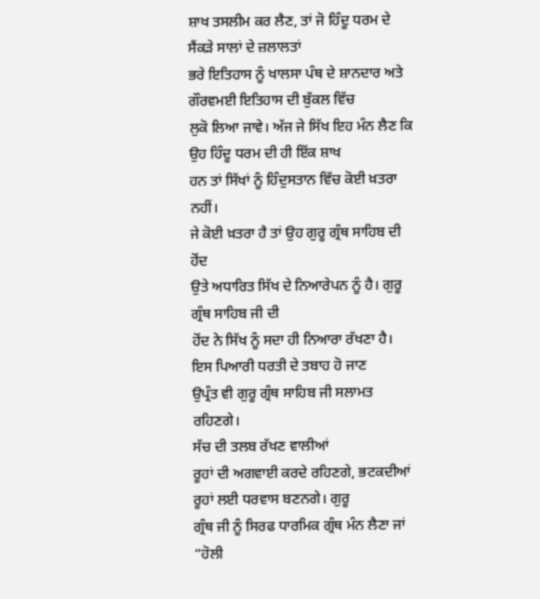ਸ਼ਾਖ ਤਸਲੀਮ ਕਰ ਲੈਣ, ਤਾਂ ਜੋ ਹਿੰਦੂ ਧਰਮ ਦੇ ਸੈਂਕੜੇ ਸਾਲਾਂ ਦੇ ਜ਼ਲਾਲਤਾਂ
ਭਰੇ ਇਤਿਹਾਸ ਨੂੰ ਖਾਲਸਾ ਪੰਥ ਦੇ ਸ਼ਾਨਦਾਰ ਅਤੇ ਗੌਰਵਮਈ ਇਤਿਹਾਸ ਦੀ ਬੁੱਕਲ ਵਿੱਚ
ਲੁਕੋ ਲਿਆ ਜਾਵੇ। ਅੱਜ ਜੇ ਸਿੱਖ ਇਹ ਮੰਨ ਲੈਣ ਕਿ ਉਹ ਹਿੰਦੂ ਧਰਮ ਦੀ ਹੀ ਇੱਕ ਸ਼ਾਖ
ਹਨ ਤਾਂ ਸਿੱਖਾਂ ਨੂੰ ਹਿੰਦੁਸਤਾਨ ਵਿੱਚ ਕੋਈ ਖ਼ਤਰਾ ਨਹੀਂ।
ਜੇ ਕੋਈ ਖ਼ਤਰਾ ਹੈ ਤਾਂ ਉਹ ਗੁਰੂ ਗ੍ਰੰਥ ਸਾਹਿਬ ਦੀ ਹੋਂਦ
ਉਤੇ ਅਧਾਰਿਤ ਸਿੱਖ ਦੇ ਨਿਆਰੇਪਨ ਨੂੰ ਹੈ। ਗੁਰੂ ਗ੍ਰੰਥ ਸਾਹਿਬ ਜੀ ਦੀ
ਹੋਂਦ ਨੇ ਸਿੱਖ ਨੂੰ ਸਦਾ ਹੀ ਨਿਆਰਾ ਰੱਖਣਾ ਹੈ। ਇਸ ਪਿਆਰੀ ਧਰਤੀ ਦੇ ਤਬਾਹ ਹੋ ਜਾਣ
ਉਪ੍ਰੰਤ ਵੀ ਗੁਰੂ ਗ੍ਰੰਥ ਸਾਹਿਬ ਜੀ ਸਲਾਮਤ ਰਹਿਣਗੇ।
ਸੱਚ ਦੀ ਤਲਬ ਰੱਖਣ ਵਾਲੀਆਂ
ਰੂਹਾਂ ਦੀ ਅਗਵਾਈ ਕਰਦੇ ਰਹਿਣਗੇ, ਭਟਕਦੀਆਂ ਰੂਹਾਂ ਲਈ ਧਰਵਾਸ ਬਣਨਗੇ। ਗੁਰੂ
ਗ੍ਰੰਥ ਜੀ ਨੂੰ ਸਿਰਫ ਧਾਰਮਿਕ ਗ੍ਰੰਥ ਮੰਨ ਲੈਣਾ ਜਾਂ “ਹੋਲੀ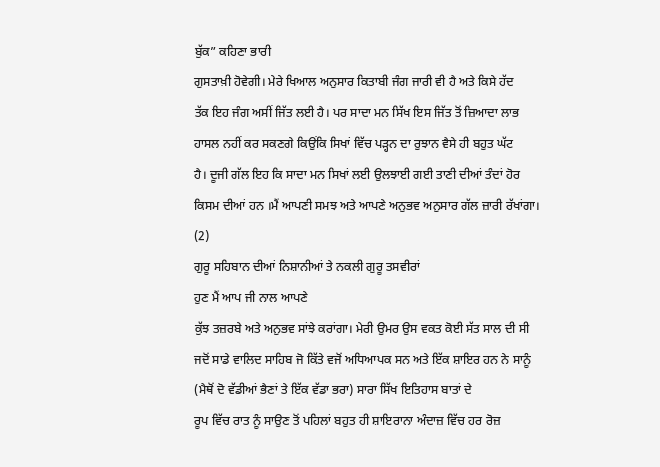ਬੁੱਕ” ਕਹਿਣਾ ਭਾਰੀ
ਗੁਸਤਾਖ਼ੀ ਹੋਵੇਗੀ। ਮੇਰੇ ਖਿਆਲ ਅਨੁਸਾਰ ਕਿਤਾਬੀ ਜੰਗ ਜਾਰੀ ਵੀ ਹੈ ਅਤੇ ਕਿਸੇ ਹੱਦ
ਤੱਕ ਇਹ ਜੰਗ ਅਸੀਂ ਜਿੱਤ ਲਈ ਹੈ। ਪਰ ਸਾਦਾ ਮਨ ਸਿੱਖ ਇਸ ਜਿੱਤ ਤੋਂ ਜ਼ਿਆਦਾ ਲਾਭ
ਹਾਸਲ ਨਹੀਂ ਕਰ ਸਕਣਗੇ ਕਿਉਂਕਿ ਸਿਖਾਂ ਵਿੱਚ ਪੜ੍ਹਨ ਦਾ ਰੁਝਾਨ ਵੈਸੇ ਹੀ ਬਹੁਤ ਘੱਟ
ਹੈ। ਦੂਜੀ ਗੱਲ ਇਹ ਕਿ ਸਾਦਾ ਮਨ ਸਿਖਾਂ ਲਈ ਉਲਝਾਈ ਗਈ ਤਾਣੀ ਦੀਆਂ ਤੰਦਾਂ ਹੋਰ
ਕਿਸਮ ਦੀਆਂ ਹਨ ।ਮੈਂ ਆਪਣੀ ਸਮਝ ਅਤੇ ਆਪਣੇ ਅਨੁਭਵ ਅਨੁਸਾਰ ਗੱਲ ਜ਼ਾਰੀ ਰੱਖਾਂਗਾ।
(2)
ਗੁਰੂ ਸਹਿਬਾਨ ਦੀਆਂ ਨਿਸ਼ਾਨੀਆਂ ਤੇ ਨਕਲੀ ਗੁਰੂ ਤਸਵੀਰਾਂ
ਹੁਣ ਮੈਂ ਆਪ ਜੀ ਨਾਲ ਆਪਣੇ
ਕੁੱਝ ਤਜ਼ਰਬੇ ਅਤੇ ਅਨੁਭਵ ਸਾਂਝੇ ਕਰਾਂਗਾ। ਮੇਰੀ ਉਮਰ ਉਸ ਵਕਤ ਕੋਈ ਸੱਤ ਸਾਲ ਦੀ ਸੀ
ਜਦੋਂ ਸਾਡੇ ਵਾਲਿਦ ਸਾਹਿਬ ਜੋ ਕਿੱਤੇ ਵਜੋਂ ਅਧਿਆਪਕ ਸਨ ਅਤੇ ਇੱਕ ਸ਼ਾਇਰ ਹਨ ਨੇ ਸਾਨੂੰ
(ਮੈਥੋਂ ਦੋ ਵੱਡੀਆਂ ਭੈਣਾਂ ਤੇ ਇੱਕ ਵੱਡਾ ਭਰਾ) ਸਾਰਾ ਸਿੱਖ ਇਤਿਹਾਸ ਬਾਤਾਂ ਦੇ
ਰੂਪ ਵਿੱਚ ਰਾਤ ਨੂੰ ਸਾਉਣ ਤੋਂ ਪਹਿਲਾਂ ਬਹੁਤ ਹੀ ਸ਼ਾਇਰਾਨਾ ਅੰਦਾਜ਼ ਵਿੱਚ ਹਰ ਰੋਜ਼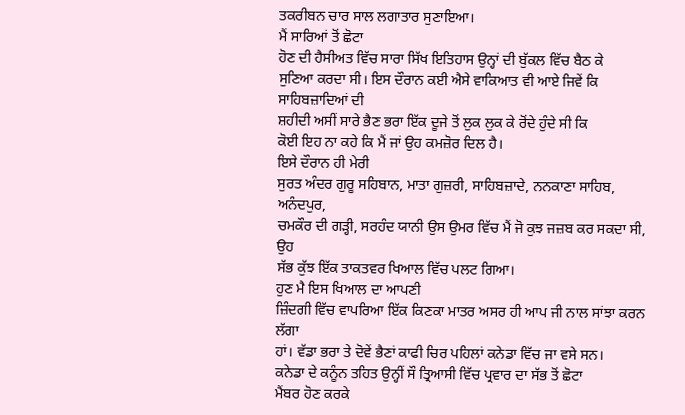ਤਕਰੀਬਨ ਚਾਰ ਸਾਲ ਲਗਾਤਾਰ ਸੁਣਾਇਆ।
ਮੈਂ ਸਾਰਿਆਂ ਤੋਂ ਛੋਟਾ
ਹੋਣ ਦੀ ਹੈਸੀਅਤ ਵਿੱਚ ਸਾਰਾ ਸਿੱਖ ਇਤਿਹਾਸ ਉਨ੍ਹਾਂ ਦੀ ਬੁੱਕਲ ਵਿੱਚ ਬੈਠ ਕੇ
ਸੁਣਿਆ ਕਰਦਾ ਸੀ। ਇਸ ਦੌਰਾਨ ਕਈ ਐਸੇ ਵਾਕਿਆਤ ਵੀ ਆਏ ਜਿਵੇਂ ਕਿ ਸਾਹਿਬਜ਼ਾਦਿਆਂ ਦੀ
ਸ਼ਹੀਦੀ ਅਸੀਂ ਸਾਰੇ ਭੈਣ ਭਰਾ ਇੱਕ ਦੂਜੇ ਤੋਂ ਲੁਕ ਲੁਕ ਕੇ ਰੋਂਦੇ ਹੁੰਦੇ ਸੀ ਕਿ
ਕੋਈ ਇਹ ਨਾ ਕਹੇ ਕਿ ਮੈਂ ਜਾਂ ਉਹ ਕਮਜ਼ੋਰ ਦਿਲ ਹੈ।
ਇਸੇ ਦੌਰਾਨ ਹੀ ਮੇਰੀ
ਸੁਰਤ ਅੰਦਰ ਗੁਰੂ ਸਹਿਬਾਨ, ਮਾਤਾ ਗੁਜ਼ਰੀ, ਸਾਹਿਬਜ਼ਾਦੇ, ਨਨਕਾਣਾ ਸਾਹਿਬ, ਅਨੰਦਪੁਰ,
ਚਮਕੌਰ ਦੀ ਗੜ੍ਹੀ, ਸਰਹੰਦ ਯਾਨੀ ਉਸ ਉਮਰ ਵਿੱਚ ਮੈਂ ਜੋ ਕੁਝ ਜਜ਼ਬ ਕਰ ਸਕਦਾ ਸੀ, ਉਹ
ਸੱਭ ਕੁੱਝ ਇੱਕ ਤਾਕਤਵਰ ਖਿਆਲ ਵਿੱਚ ਪਲਟ ਗਿਆ।
ਹੁਣ ਮੈ ਇਸ ਖਿਆਲ ਦਾ ਆਪਣੀ
ਜ਼ਿੰਦਗੀ ਵਿੱਚ ਵਾਪਰਿਆ ਇੱਕ ਕਿਣਕਾ ਮਾਤਰ ਅਸਰ ਹੀ ਆਪ ਜੀ ਨਾਲ ਸਾਂਝਾ ਕਰਨ ਲੱਗਾ
ਹਾਂ। ਵੱਡਾ ਭਰਾ ਤੇ ਦੋਵੇਂ ਭੈਣਾਂ ਕਾਫੀ ਚਿਰ ਪਹਿਲਾਂ ਕਨੇਡਾ ਵਿੱਚ ਜਾ ਵਸੇ ਸਨ।
ਕਨੇਡਾ ਦੇ ਕਨੂੰਨ ਤਹਿਤ ਉਨ੍ਹੀਂ ਸੌ ਤ੍ਰਿਆਸੀ ਵਿੱਚ ਪ੍ਰਵਾਰ ਦਾ ਸੱਭ ਤੋਂ ਛੋਟਾ
ਮੈਂਬਰ ਹੋਣ ਕਰਕੇ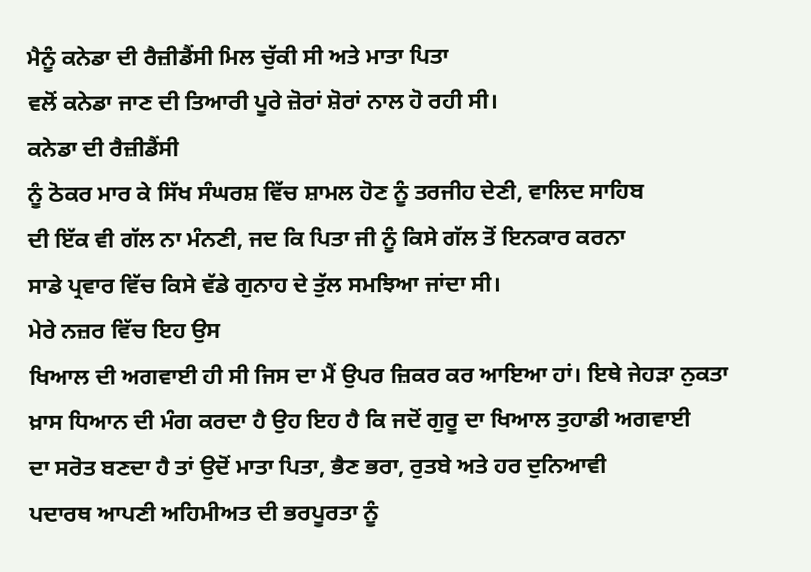ਮੈਨੂੰ ਕਨੇਡਾ ਦੀ ਰੈਜ਼ੀਡੈਂਸੀ ਮਿਲ ਚੁੱਕੀ ਸੀ ਅਤੇ ਮਾਤਾ ਪਿਤਾ
ਵਲੋਂ ਕਨੇਡਾ ਜਾਣ ਦੀ ਤਿਆਰੀ ਪੂਰੇ ਜ਼ੋਰਾਂ ਸ਼ੋਰਾਂ ਨਾਲ ਹੋ ਰਹੀ ਸੀ।
ਕਨੇਡਾ ਦੀ ਰੈਜ਼ੀਡੈਂਸੀ
ਨੂੰ ਠੋਕਰ ਮਾਰ ਕੇ ਸਿੱਖ ਸੰਘਰਸ਼ ਵਿੱਚ ਸ਼ਾਮਲ ਹੋਣ ਨੂੰ ਤਰਜੀਹ ਦੇਣੀ, ਵਾਲਿਦ ਸਾਹਿਬ
ਦੀ ਇੱਕ ਵੀ ਗੱਲ ਨਾ ਮੰਨਣੀ, ਜਦ ਕਿ ਪਿਤਾ ਜੀ ਨੂੰ ਕਿਸੇ ਗੱਲ ਤੋਂ ਇਨਕਾਰ ਕਰਨਾ
ਸਾਡੇ ਪ੍ਰਵਾਰ ਵਿੱਚ ਕਿਸੇ ਵੱਡੇ ਗੁਨਾਹ ਦੇ ਤੁੱਲ ਸਮਝਿਆ ਜਾਂਦਾ ਸੀ।
ਮੇਰੇ ਨਜ਼ਰ ਵਿੱਚ ਇਹ ਉਸ
ਖਿਆਲ ਦੀ ਅਗਵਾਈ ਹੀ ਸੀ ਜਿਸ ਦਾ ਮੈਂ ਉਪਰ ਜ਼ਿਕਰ ਕਰ ਆਇਆ ਹਾਂ। ਇਥੇ ਜੇਹੜਾ ਨੁਕਤਾ
ਖ਼ਾਸ ਧਿਆਨ ਦੀ ਮੰਗ ਕਰਦਾ ਹੈ ਉਹ ਇਹ ਹੈ ਕਿ ਜਦੋਂ ਗੁਰੂ ਦਾ ਖਿਆਲ ਤੁਹਾਡੀ ਅਗਵਾਈ
ਦਾ ਸਰੋਤ ਬਣਦਾ ਹੈ ਤਾਂ ਉਦੋਂ ਮਾਤਾ ਪਿਤਾ, ਭੈਣ ਭਰਾ, ਰੁਤਬੇ ਅਤੇ ਹਰ ਦੁਨਿਆਵੀ
ਪਦਾਰਥ ਆਪਣੀ ਅਹਿਮੀਅਤ ਦੀ ਭਰਪੂਰਤਾ ਨੂੰ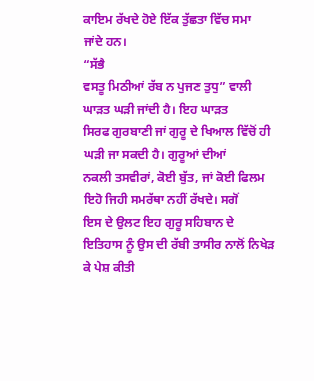ਕਾਇਮ ਰੱਖਦੇ ਹੋਏ ਇੱਕ ਤੁੱਛਤਾ ਵਿੱਚ ਸਮਾ
ਜਾਂਦੇ ਹਨ।
“ਸੱਭੈ
ਵਸਤੂ ਮਿਠੀਆਂ ਰੱਬ ਨ ਪੁਜਣ ਤੁਧੁ” ਵਾਲੀ ਘਾੜਤ ਘੜੀ ਜਾਂਦੀ ਹੈ। ਇਹ ਘਾੜਤ
ਸਿਰਫ ਗੁਰਬਾਣੀ ਜਾਂ ਗੁਰੂ ਦੇ ਖਿਆਲ ਵਿੱਚੋਂ ਹੀ ਘੜੀ ਜਾ ਸਕਦੀ ਹੈ। ਗੁਰੂਆਂ ਦੀਆਂ
ਨਕਲੀ ਤਸਵੀਰਾਂ, ਕੋਈ ਬੁੱਤ, ਜਾਂ ਕੋਈ ਫਿਲਮ ਇਹੋ ਜਿਹੀ ਸਮਰੱਥਾ ਨਹੀਂ ਰੱਖਦੇ। ਸਗੋਂ
ਇਸ ਦੇ ਉਲਟ ਇਹ ਗੁਰੂ ਸਹਿਬਾਨ ਦੇ ਇਤਿਹਾਸ ਨੂੰ ਉਸ ਦੀ ਰੱਬੀ ਤਾਸੀਰ ਨਾਲੋਂ ਨਿਖੇੜ
ਕੇ ਪੇਸ਼ ਕੀਤੀ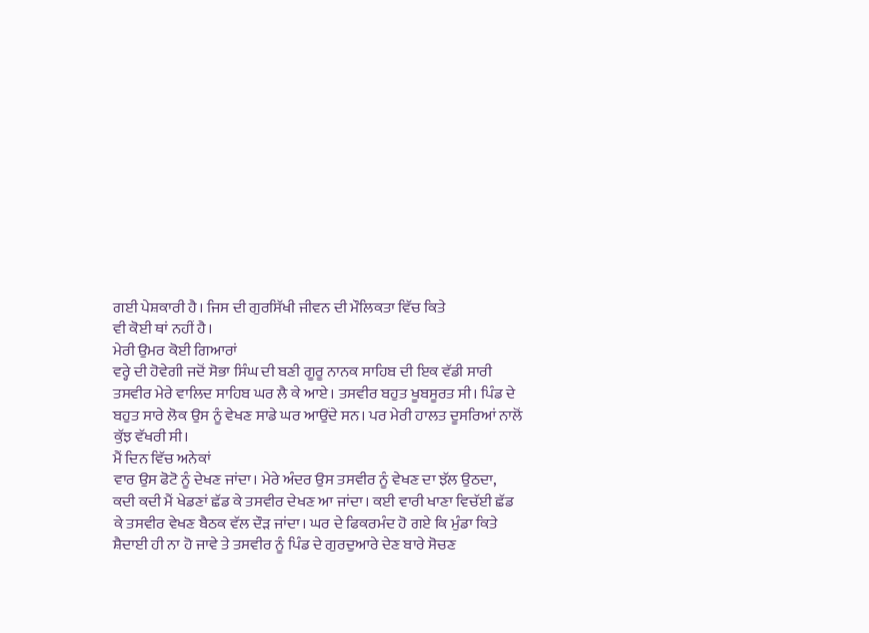ਗਈ ਪੇਸ਼ਕਾਰੀ ਹੈ। ਜਿਸ ਦੀ ਗੁਰਸਿੱਖੀ ਜੀਵਨ ਦੀ ਮੌਲਿਕਤਾ ਵਿੱਚ ਕਿਤੇ
ਵੀ ਕੋਈ ਥਾਂ ਨਹੀਂ ਹੈ।
ਮੇਰੀ ਉਮਰ ਕੋਈ ਗਿਆਰਾਂ
ਵਰ੍ਹੇ ਦੀ ਹੋਵੇਗੀ ਜਦੋਂ ਸੋਭਾ ਸਿੰਘ ਦੀ ਬਣੀ ਗੂਰੂ ਨਾਨਕ ਸਾਹਿਬ ਦੀ ਇਕ ਵੱਡੀ ਸਾਰੀ
ਤਸਵੀਰ ਮੇਰੇ ਵਾਲਿਦ ਸਾਹਿਬ ਘਰ ਲੈ ਕੇ ਆਏ। ਤਸਵੀਰ ਬਹੁਤ ਖੂਬਸੂਰਤ ਸੀ। ਪਿੰਡ ਦੇ
ਬਹੁਤ ਸਾਰੇ ਲੋਕ ਉਸ ਨੂੰ ਵੇਖਣ ਸਾਡੇ ਘਰ ਆਉਂਦੇ ਸਨ। ਪਰ ਮੇਰੀ ਹਾਲਤ ਦੂਸਰਿਆਂ ਨਾਲੋਂ
ਕੁੱਝ ਵੱਖਰੀ ਸੀ।
ਮੈਂ ਦਿਨ ਵਿੱਚ ਅਨੇਕਾਂ
ਵਾਰ ਉਸ ਫੋਟੋ ਨੂੰ ਦੇਖਣ ਜਾਂਦਾ। ਮੇਰੇ ਅੰਦਰ ਉਸ ਤਸਵੀਰ ਨੂੰ ਵੇਖਣ ਦਾ ਝੱਲ ਉਠਦਾ,
ਕਦੀ ਕਦੀ ਮੈਂ ਖੇਡਣਾਂ ਛੱਡ ਕੇ ਤਸਵੀਰ ਦੇਖਣ ਆ ਜਾਂਦਾ। ਕਈ ਵਾਰੀ ਖਾਣਾ ਵਿਚੱਈ ਛੱਡ
ਕੇ ਤਸਵੀਰ ਵੇਖਣ ਬੈਠਕ ਵੱਲ ਦੌੜ ਜਾਂਦਾ। ਘਰ ਦੇ ਫਿਕਰਮੰਦ ਹੋ ਗਏ ਕਿ ਮੁੰਡਾ ਕਿਤੇ
ਸ਼ੈਦਾਈ ਹੀ ਨਾ ਹੋ ਜਾਵੇ ਤੇ ਤਸਵੀਰ ਨੂੰ ਪਿੰਡ ਦੇ ਗੁਰਦੁਆਰੇ ਦੇਣ ਬਾਰੇ ਸੋਚਣ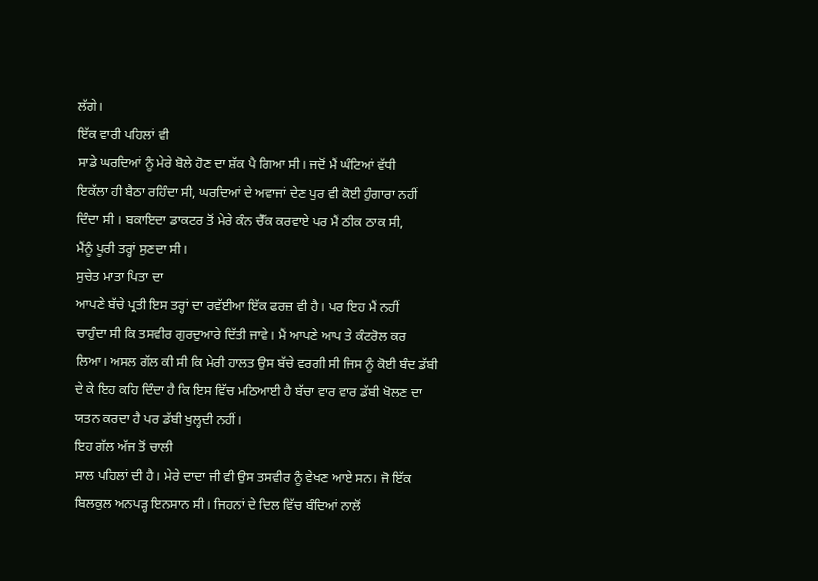ਲੱਗੇ।
ਇੱਕ ਵਾਰੀ ਪਹਿਲਾਂ ਵੀ
ਸਾਡੇ ਘਰਦਿਆਂ ਨੂੰ ਮੇਰੇ ਬੋਲੇ ਹੋਣ ਦਾ ਸ਼ੱਕ ਪੈ ਗਿਆ ਸੀ। ਜਦੋਂ ਮੈਂ ਘੰਟਿਆਂ ਵੱਧੀ
ਇਕੱਲਾ ਹੀ ਬੈਠਾ ਰਹਿੰਦਾ ਸੀ, ਘਰਦਿਆਂ ਦੇ ਅਵਾਜਾਂ ਦੇਣ ਪੁਰ ਵੀ ਕੋਈ ਹੁੰਗਾਰਾ ਨਹੀਂ
ਦਿੰਦਾ ਸੀ । ਬਕਾਇਦਾ ਡਾਕਟਰ ਤੋਂ ਮੇਰੇ ਕੰਨ ਚੈੱਕ ਕਰਵਾਏ ਪਰ ਮੈਂ ਠੀਕ ਠਾਕ ਸੀ,
ਮੈਂਨੂੰ ਪੂਰੀ ਤਰ੍ਹਾਂ ਸੁਣਦਾ ਸੀ।
ਸੁਚੇਤ ਮਾਤਾ ਪਿਤਾ ਦਾ
ਆਪਣੇ ਬੱਚੇ ਪ੍ਰਤੀ ਇਸ ਤਰ੍ਹਾਂ ਦਾ ਰਵੱਈਆ ਇੱਕ ਫਰਜ਼ ਵੀ ਹੈ। ਪਰ ਇਹ ਮੈਂ ਨਹੀਂ
ਚਾਹੁੰਦਾ ਸੀ ਕਿ ਤਸਵੀਰ ਗੁਰਦੁਆਰੇ ਦਿੱਤੀ ਜਾਵੇ। ਮੈਂ ਆਪਣੇ ਆਪ ਤੇ ਕੰਟਰੋਲ ਕਰ
ਲਿਆ। ਅਸਲ ਗੱਲ ਕੀ ਸੀ ਕਿ ਮੇਰੀ ਹਾਲਤ ਉਸ ਬੱਚੇ ਵਰਗੀ ਸੀ ਜਿਸ ਨੂੰ ਕੋਈ ਬੰਦ ਡੱਬੀ
ਦੇ ਕੇ ਇਹ ਕਹਿ ਦਿੰਦਾ ਹੈ ਕਿ ਇਸ ਵਿੱਚ ਮਠਿਆਈ ਹੈ ਬੱਚਾ ਵਾਰ ਵਾਰ ਡੱਬੀ ਖੋਲਣ ਦਾ
ਯਤਨ ਕਰਦਾ ਹੈ ਪਰ ਡੱਬੀ ਖੁਲ੍ਹਦੀ ਨਹੀਂ।
ਇਹ ਗੱਲ ਅੱਜ ਤੋਂ ਚਾਲੀ
ਸਾਲ ਪਹਿਲਾਂ ਦੀ ਹੈ। ਮੇਰੇ ਦਾਦਾ ਜੀ ਵੀ ਉਸ ਤਸਵੀਰ ਨੂੰ ਵੇਖਣ ਆਏ ਸਨ। ਜੋ ਇੱਕ
ਬਿਲਕੁਲ ਅਨਪੜ੍ਹ ਇਨਸਾਨ ਸੀ। ਜਿਹਨਾਂ ਦੇ ਦਿਲ ਵਿੱਚ ਬੰਦਿਆਂ ਨਾਲੋਂ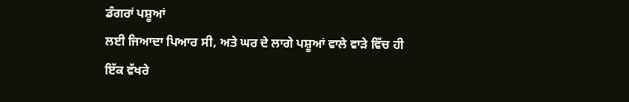ਡੰਗਰਾਂ ਪਸ਼ੂਆਂ
ਲਈ ਜਿਆਦਾ ਪਿਆਰ ਸੀ, ਅਤੇ ਘਰ ਦੇ ਲਾਗੇ ਪਸ਼ੂਆਂ ਵਾਲੇ ਵਾੜੇ ਵਿੱਚ ਹੀ ਇੱਕ ਵੱਖਰੇ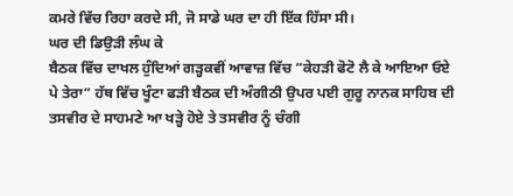ਕਮਰੇ ਵਿੱਚ ਰਿਹਾ ਕਰਦੇ ਸੀ, ਜੋ ਸਾਡੇ ਘਰ ਦਾ ਹੀ ਇੱਕ ਹਿੱਸਾ ਸੀ।
ਘਰ ਦੀ ਡਿਉੜੀ ਲੰਘ ਕੇ
ਬੈਠਕ ਵਿੱਚ ਦਾਖਲ ਹੁੰਦਿਆਂ ਗੜ੍ਹਕਵੀਂ ਆਵਾਜ਼ ਵਿੱਚ “ਕੇਹੜੀ ਫੋਟੋ ਲੈ ਕੇ ਆਇਆ ਓਏ
ਪੇ ਤੇਰਾ” ਹੱਥ ਵਿੱਚ ਖੂੰਟਾ ਫੜੀ ਬੈਠਕ ਦੀ ਅੰਗੀਠੀ ਉਪਰ ਪਈ ਗੁਰੂ ਨਾਨਕ ਸਾਹਿਬ ਦੀ
ਤਸਵੀਰ ਦੇ ਸਾਹਮਣੇ ਆ ਖੜ੍ਹੇ ਹੋਏ ਤੇ ਤਸਵੀਰ ਨੂੰ ਚੰਗੀ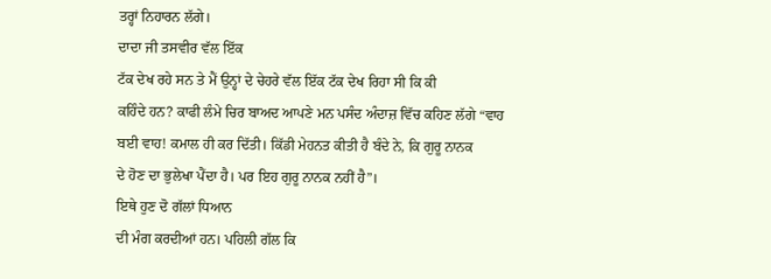ਤਰ੍ਹਾਂ ਨਿਹਾਰਨ ਲੱਗੇ।
ਦਾਦਾ ਜੀ ਤਸਵੀਰ ਵੱਲ ਇੱਕ
ਟੱਕ ਦੇਖ ਰਹੇ ਸਨ ਤੇ ਮੈਂ ਉਨ੍ਹਾਂ ਦੇ ਚੇਹਰੇ ਵੱਲ ਇੱਕ ਟੱਕ ਦੇਖ ਰਿਹਾ ਸੀ ਕਿ ਕੀ
ਕਹਿੰਦੇ ਹਨ? ਕਾਫੀ ਲੰਮੇ ਚਿਰ ਬਾਅਦ ਆਪਣੇ ਮਨ ਪਸੰਦ ਅੰਦਾਜ਼ ਵਿੱਚ ਕਹਿਣ ਲੱਗੇ “ਵਾਹ
ਬਈ ਵਾਹ! ਕਮਾਲ ਹੀ ਕਰ ਦਿੱਤੀ। ਕਿੱਡੀ ਮੇਹਨਤ ਕੀਤੀ ਹੈ ਬੰਦੇ ਨੇ, ਕਿ ਗੁਰੂ ਨਾਨਕ
ਦੇ ਹੋਣ ਦਾ ਭੁਲੇਖਾ ਪੈਂਦਾ ਹੈ। ਪਰ ਇਹ ਗੁਰੂ ਨਾਨਕ ਨਹੀਂ ਹੈ”।
ਇਥੇ ਹੁਣ ਦੋ ਗੱਲਾਂ ਧਿਆਨ
ਦੀ ਮੰਗ ਕਰਦੀਆਂ ਹਨ। ਪਹਿਲੀ ਗੱਲ ਕਿ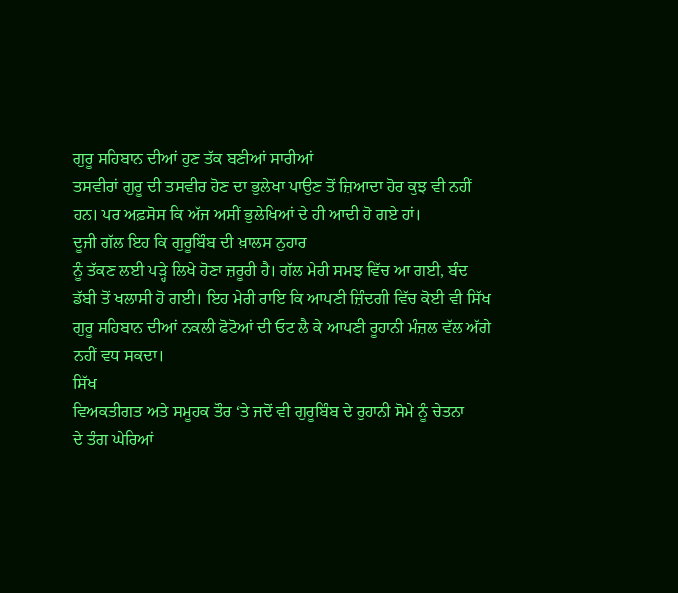ਗੁਰੂ ਸਹਿਬਾਨ ਦੀਆਂ ਹੁਣ ਤੱਕ ਬਣੀਆਂ ਸਾਰੀਆਂ
ਤਸਵੀਰਾਂ ਗੁਰੂ ਦੀ ਤਸਵੀਰ ਹੋਣ ਦਾ ਭੁਲੇਖਾ ਪਾਉਣ ਤੋਂ ਜ਼ਿਆਦਾ ਹੋਰ ਕੁਝ ਵੀ ਨਹੀਂ
ਹਨ। ਪਰ ਅਫ਼ਸੋਸ ਕਿ ਅੱਜ ਅਸੀਂ ਭੁਲੇਖਿਆਂ ਦੇ ਹੀ ਆਦੀ ਹੋ ਗਏ ਹਾਂ।
ਦੂਜੀ ਗੱਲ ਇਹ ਕਿ ਗੁਰੂਬਿੰਬ ਦੀ ਖ਼ਾਲਸ ਨੁਹਾਰ
ਨੂੰ ਤੱਕਣ ਲਈ ਪੜ੍ਹੇ ਲਿਖੇ ਹੋਣਾ ਜ਼ਰੂਰੀ ਹੈ। ਗੱਲ ਮੇਰੀ ਸਮਝ ਵਿੱਚ ਆ ਗਈ, ਬੰਦ
ਡੱਬੀ ਤੋਂ ਖਲਾਸੀ ਹੋ ਗਈ। ਇਹ ਮੇਰੀ ਰਾਇ ਕਿ ਆਪਣੀ ਜ਼ਿੰਦਗੀ ਵਿੱਚ ਕੋਈ ਵੀ ਸਿੱਖ
ਗੁਰੂ ਸਹਿਬਾਨ ਦੀਆਂ ਨਕਲੀ ਫੋਟੋਆਂ ਦੀ ਓਟ ਲੈ ਕੇ ਆਪਣੀ ਰੂਹਾਨੀ ਮੰਜ਼ਲ ਵੱਲ ਅੱਗੇ
ਨਹੀਂ ਵਧ ਸਕਦਾ।
ਸਿੱਖ
ਵਿਅਕਤੀਗਤ ਅਤੇ ਸਮੂਹਕ ਤੌਰ ‘ਤੇ ਜਦੋਂ ਵੀ ਗੁਰੂਬਿੰਬ ਦੇ ਰੁਹਾਨੀ ਸੋਮੇ ਨੂੰ ਚੇਤਨਾ
ਦੇ ਤੰਗ ਘੇਰਿਆਂ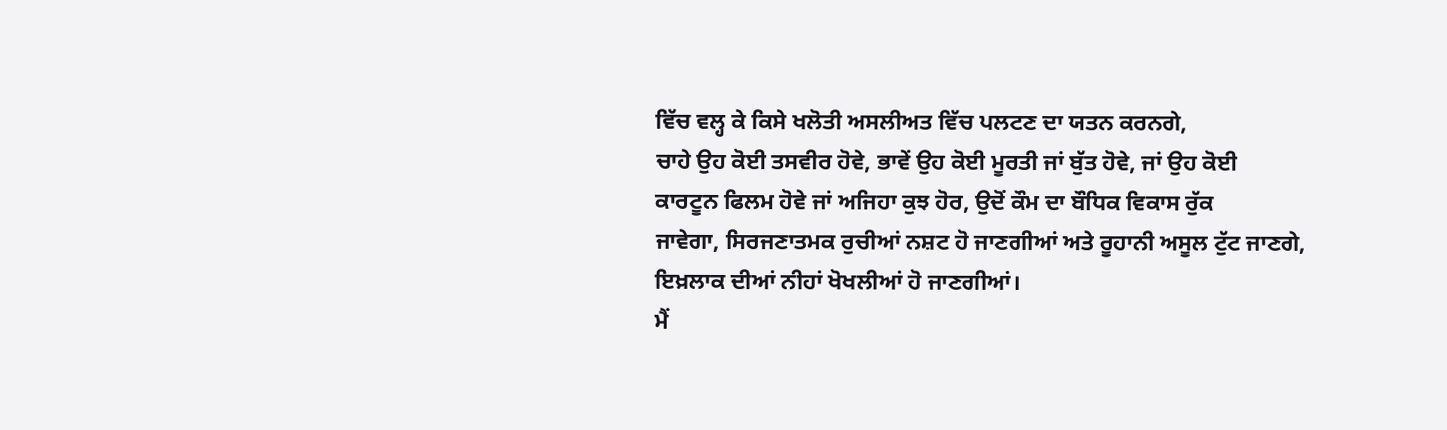ਵਿੱਚ ਵਲ੍ਹ ਕੇ ਕਿਸੇ ਖਲੋਤੀ ਅਸਲੀਅਤ ਵਿੱਚ ਪਲਟਣ ਦਾ ਯਤਨ ਕਰਨਗੇ,
ਚਾਹੇ ਉਹ ਕੋਈ ਤਸਵੀਰ ਹੋਵੇ, ਭਾਵੇਂ ਉਹ ਕੋਈ ਮੂਰਤੀ ਜਾਂ ਬੁੱਤ ਹੋਵੇ, ਜਾਂ ਉਹ ਕੋਈ
ਕਾਰਟੂਨ ਫਿਲਮ ਹੋਵੇ ਜਾਂ ਅਜਿਹਾ ਕੁਝ ਹੋਰ, ਉਦੋਂ ਕੌਮ ਦਾ ਬੌਧਿਕ ਵਿਕਾਸ ਰੁੱਕ
ਜਾਵੇਗਾ, ਸਿਰਜਣਾਤਮਕ ਰੁਚੀਆਂ ਨਸ਼ਟ ਹੋ ਜਾਣਗੀਆਂ ਅਤੇ ਰੂਹਾਨੀ ਅਸੂਲ ਟੁੱਟ ਜਾਣਗੇ,
ਇਖ਼ਲਾਕ ਦੀਆਂ ਨੀਹਾਂ ਖੋਖਲੀਆਂ ਹੋ ਜਾਣਗੀਆਂ।
ਮੈਂ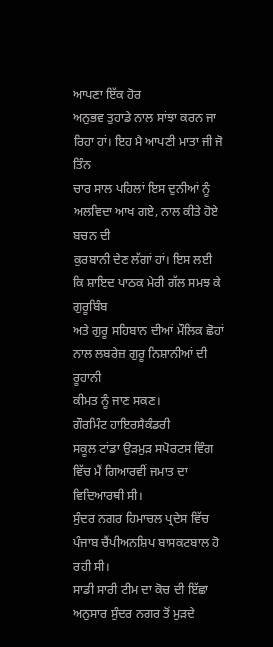ਆਪਣਾ ਇੱਕ ਹੋਰ
ਅਨੁਭਵ ਤੁਹਾਡੇ ਨਾਲ ਸਾਂਝਾ ਕਰਨ ਜਾ ਰਿਹਾ ਹਾਂ। ਇਹ ਮੈ ਆਪਣੀ ਮਾਤਾ ਜੀ ਜੋ ਤਿੰਨ
ਚਾਰ ਸਾਲ ਪਹਿਲਾਂ ਇਸ ਦੁਨੀਆਂ ਨੂੰ ਅਲਵਿਦਾ ਆਖ ਗਏ, ਨਾਲ ਕੀਤੇ ਹੋਏ ਬਚਨ ਦੀ
ਕੁਰਬਾਨੀ ਦੇਣ ਲੱਗਾਂ ਹਾਂ। ਇਸ ਲਈ ਕਿ ਸ਼ਾਇਦ ਪਾਠਕ ਮੇਰੀ ਗੱਲ ਸਮਝ ਕੇ ਗੁਰੂਬਿੰਬ
ਅਤੇ ਗੁਰੂ ਸਹਿਬਾਨ ਦੀਆਂ ਮੌਲਿਕ ਛੋਹਾਂ ਨਾਲ ਲਬਰੇਜ਼ ਗੁਰੂ ਨਿਸ਼ਾਨੀਆਂ ਦੀ ਰੂਹਾਨੀ
ਕੀਮਤ ਨੂੰ ਜਾਣ ਸਕਣ।
ਗੌਰਮਿੰਟ ਹਾਇਰਸੈਕੰਡਰੀ
ਸਕੂਲ ਟਾਂਡਾ ਉੜਮੁੜ ਸਪੋਰਟਸ ਵਿੰਗ ਵਿੱਚ ਮੈਂ ਗਿਆਰਵੀਂ ਜਮਾਤ ਦਾ ਵਿਦਿਆਰਥੀ ਸੀ।
ਸੁੰਦਰ ਨਗਰ ਹਿਮਾਚਲ ਪ੍ਰਦੇਸ ਵਿੱਚ ਪੰਜਾਬ ਚੈਂਪੀਅਨਸ਼ਿਪ ਬਾਸਕਟਬਾਲ ਹੋ ਰਹੀ ਸੀ।
ਸਾਡੀ ਸਾਰੀ ਟੀਮ ਦਾ ਕੋਚ ਦੀ ਇੱਛਾ ਅਨੁਸਾਰ ਸੁੰਦਰ ਨਗਰ ਤੋਂ ਮੁੜਦੇ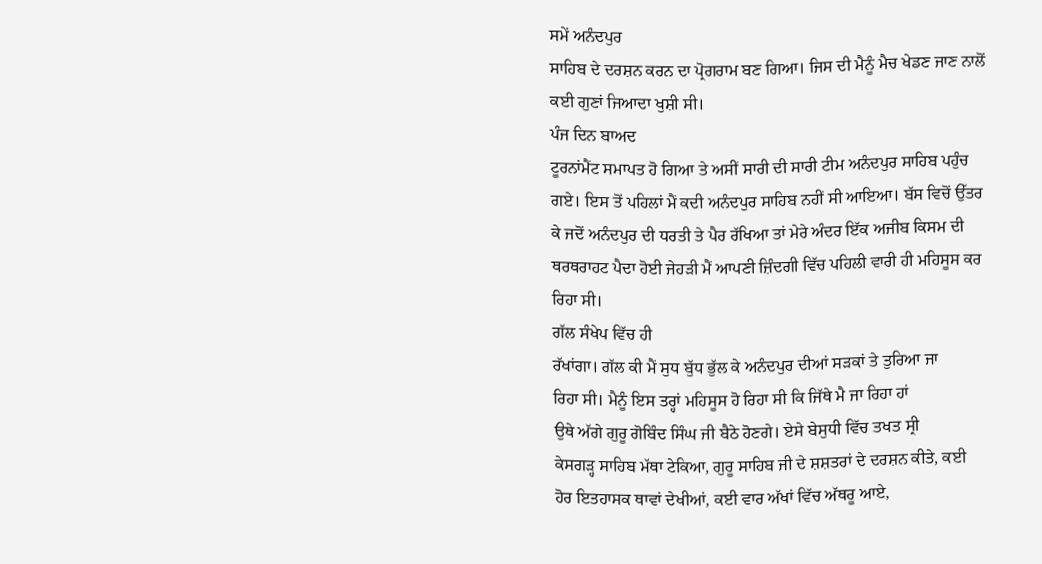ਸਮੇਂ ਅਨੰਦਪੁਰ
ਸਾਹਿਬ ਦੇ ਦਰਸ਼ਨ ਕਰਨ ਦਾ ਪ੍ਰੋਗਰਾਮ ਬਣ ਗਿਆ। ਜਿਸ ਦੀ ਮੈਨੂੰ ਮੈਚ ਖੇਡਣ ਜਾਣ ਨਾਲੋਂ
ਕਈ ਗੁਣਾਂ ਜਿਆਦਾ ਖੁਸ਼ੀ ਸੀ।
ਪੰਜ ਦਿਨ ਬਾਅਦ
ਟੂਰਨਾਂਮੈਂਟ ਸਮਾਪਤ ਹੋ ਗਿਆ ਤੇ ਅਸੀਂ ਸਾਰੀ ਦੀ ਸਾਰੀ ਟੀਮ ਅਨੰਦਪੁਰ ਸਾਹਿਬ ਪਹੁੰਚ
ਗਏ। ਇਸ ਤੋਂ ਪਹਿਲਾਂ ਮੈਂ ਕਦੀ ਅਨੰਦਪੁਰ ਸਾਹਿਬ ਨਹੀਂ ਸੀ ਆਇਆ। ਬੱਸ ਵਿਚੋਂ ਉੱਤਰ
ਕੇ ਜਦੋਂ ਅਨੰਦਪੁਰ ਦੀ ਧਰਤੀ ਤੇ ਪੈਰ ਰੱਖਿਆ ਤਾਂ ਮੇਰੇ ਅੰਦਰ ਇੱਕ ਅਜੀਬ ਕਿਸਮ ਦੀ
ਥਰਥਰਾਹਟ ਪੈਦਾ ਹੋਈ ਜੇਹੜੀ ਮੈਂ ਆਪਣੀ ਜ਼ਿੰਦਗੀ ਵਿੱਚ ਪਹਿਲੀ ਵਾਰੀ ਹੀ ਮਹਿਸੂਸ ਕਰ
ਰਿਹਾ ਸੀ।
ਗੱਲ ਸੰਖੇਪ ਵਿੱਚ ਹੀ
ਰੱਖਾਂਗਾ। ਗੱਲ ਕੀ ਮੈਂ ਸੁਧ ਬੁੱਧ ਭੁੱਲ ਕੇ ਅਨੰਦਪੁਰ ਦੀਆਂ ਸੜਕਾਂ ਤੇ ਤੁਰਿਆ ਜਾ
ਰਿਹਾ ਸੀ। ਮੈਨੂੰ ਇਸ ਤਰ੍ਹਾਂ ਮਹਿਸੂਸ ਹੋ ਰਿਹਾ ਸੀ ਕਿ ਜਿੱਥੇ ਮੈ ਜਾ ਰਿਹਾ ਹਾਂ
ਉਥੇ ਅੱਗੇ ਗੁਰੂ ਗੋਬਿੰਦ ਸਿੰਘ ਜੀ ਬੈਠੇ ਹੋਣਗੇ। ਏਸੇ ਬੇਸੁਧੀ ਵਿੱਚ ਤਖਤ ਸ੍ਰੀ
ਕੇਸਗੜ੍ਹ ਸਾਹਿਬ ਮੱਥਾ ਟੇਕਿਆ, ਗੁਰੂ ਸਾਹਿਬ ਜੀ ਦੇ ਸ਼ਸ਼ਤਰਾਂ ਦੇ ਦਰਸ਼ਨ ਕੀਤੇ, ਕਈ
ਹੋਰ ਇਤਹਾਸਕ ਥਾਵਾਂ ਦੇਖੀਆਂ, ਕਈ ਵਾਰ ਅੱਖਾਂ ਵਿੱਚ ਅੱਥਰੂ ਆਏ,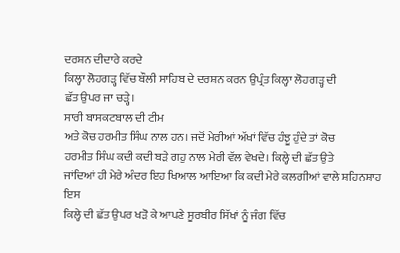ਦਰਸ਼ਨ ਦੀਦਾਰੇ ਕਰਦੇ
ਕਿਲ੍ਹਾ ਲੋਹਗੜ੍ਹ ਵਿੱਚ ਬੌਲੀ ਸਾਹਿਬ ਦੇ ਦਰਸ਼ਨ ਕਰਨ ਉਪ੍ਰੰਤ ਕਿਲ੍ਹਾ ਲੋਹਗੜ੍ਹ ਦੀ
ਛੱਤ ਉਪਰ ਜਾ ਚੜ੍ਹੇ।
ਸਾਰੀ ਬਾਸਕਟਬਾਲ ਦੀ ਟੀਮ
ਅਤੇ ਕੋਚ ਹਰਮੀਤ ਸਿੰਘ ਨਾਲ ਹਨ। ਜਦੋਂ ਮੇਰੀਆਂ ਅੱਖਾਂ ਵਿੱਚ ਹੰਝੂ ਹੁੰਦੇ ਤਾਂ ਕੋਚ
ਹਰਮੀਤ ਸਿੰਘ ਕਦੀ ਕਦੀ ਬੜੇ ਗਹੁ ਨਾਲ ਮੇਰੀ ਵੱਲ ਵੇਖਦੇ। ਕਿਲ੍ਹੇ ਦੀ ਛੱਤ ਉਤੇ
ਜਾਂਦਿਆਂ ਹੀ ਮੇਰੇ ਅੰਦਰ ਇਹ ਖਿਆਲ ਆਇਆ ਕਿ ਕਦੀ ਮੇਰੇ ਕਲਗੀਆਂ ਵਾਲੇ ਸ਼ਹਿਨਸ਼ਾਹ ਇਸ
ਕਿਲ੍ਹੇ ਦੀ ਛੱਤ ਉਪਰ ਖੜੋ ਕੇ ਆਪਣੇ ਸੂਰਬੀਰ ਸਿੱਖਾਂ ਨੂੰ ਜੰਗ ਵਿੱਚ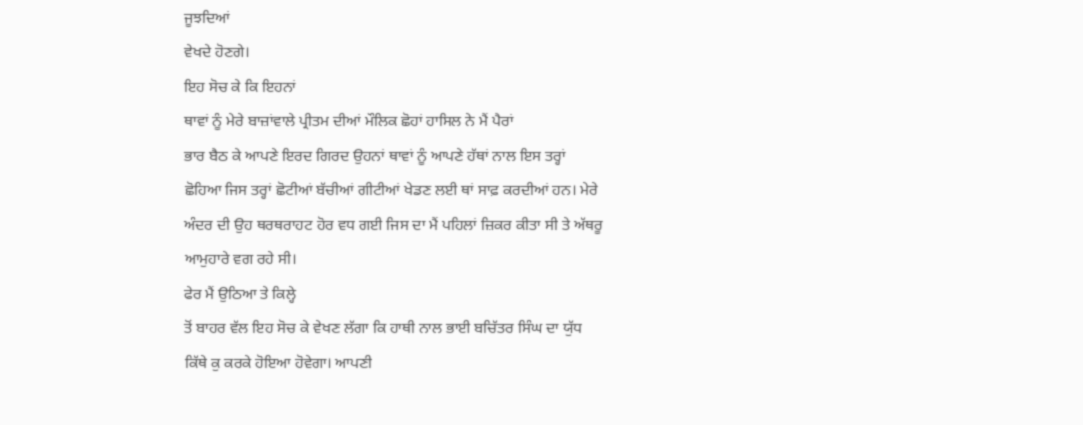ਜੂਝਦਿਆਂ
ਵੇਖਦੇ ਹੋਣਗੇ।
ਇਹ ਸੋਚ ਕੇ ਕਿ ਇਹਨਾਂ
ਥਾਵਾਂ ਨੂੰ ਮੇਰੇ ਬਾਜ਼ਾਂਵਾਲੇ ਪ੍ਰੀਤਮ ਦੀਆਂ ਮੌਲਿਕ ਛੋਹਾਂ ਹਾਸਿਲ ਨੇ ਮੈਂ ਪੈਰਾਂ
ਭਾਰ ਬੈਠ ਕੇ ਆਪਣੇ ਇਰਦ ਗਿਰਦ ਉਹਨਾਂ ਥਾਵਾਂ ਨੂੰ ਆਪਣੇ ਹੱਥਾਂ ਨਾਲ ਇਸ ਤਰ੍ਹਾਂ
ਛੋਹਿਆ ਜਿਸ ਤਰ੍ਹਾਂ ਛੋਟੀਆਂ ਬੱਚੀਆਂ ਗੀਟੀਆਂ ਖੇਡਣ ਲਈ ਥਾਂ ਸਾਫ਼ ਕਰਦੀਆਂ ਹਨ। ਮੇਰੇ
ਅੰਦਰ ਦੀ ਉਹ ਥਰਥਰਾਹਟ ਹੋਰ ਵਧ ਗਈ ਜਿਸ ਦਾ ਮੈਂ ਪਹਿਲਾਂ ਜ਼ਿਕਰ ਕੀਤਾ ਸੀ ਤੇ ਅੱਥਰੂ
ਆਮੁਹਾਰੇ ਵਗ ਰਹੇ ਸੀ।
ਫੇਰ ਮੈਂ ਉਠਿਆ ਤੇ ਕਿਲ੍ਹੇ
ਤੋਂ ਬਾਹਰ ਵੱਲ ਇਹ ਸੋਚ ਕੇ ਵੇਖਣ ਲੱਗਾ ਕਿ ਹਾਥੀ ਨਾਲ ਭਾਈ ਬਚਿੱਤਰ ਸਿੰਘ ਦਾ ਯੁੱਧ
ਕਿੱਥੇ ਕੁ ਕਰਕੇ ਹੋਇਆ ਹੋਵੇਗਾ। ਆਪਣੀ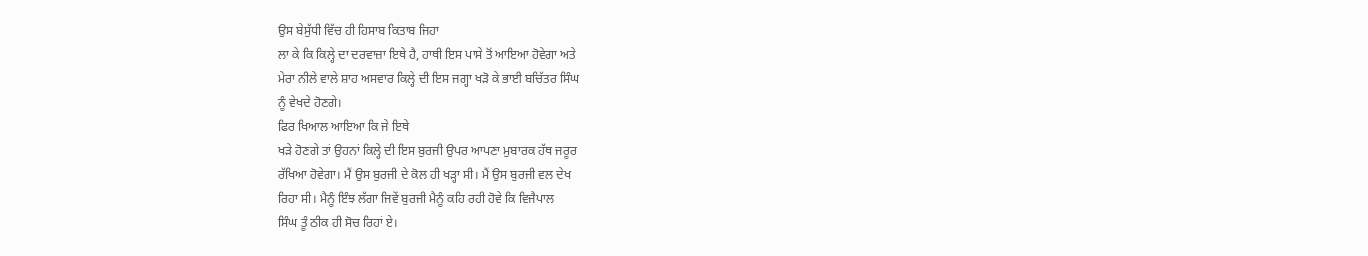ਉਸ ਬੇਸੁੱਧੀ ਵਿੱਚ ਹੀ ਹਿਸਾਬ ਕਿਤਾਬ ਜਿਹਾ
ਲਾ ਕੇ ਕਿ ਕਿਲ੍ਹੇ ਦਾ ਦਰਵਾਜ਼ਾ ਇਥੇ ਹੈ, ਹਾਥੀ ਇਸ ਪਾਸੇ ਤੋਂ ਆਇਆ ਹੋਵੇਗਾ ਅਤੇ
ਮੇਰਾ ਨੀਲੇ ਵਾਲੇ ਸ਼ਾਹ ਅਸਵਾਰ ਕਿਲ੍ਹੇ ਦੀ ਇਸ ਜਗ੍ਹਾ ਖੜੋ ਕੇ ਭਾਈ ਬਚਿੱਤਰ ਸਿੰਘ
ਨੂੰ ਵੇਖਦੇ ਹੋਣਗੇ।
ਫਿਰ ਖਿਆਲ ਆਇਆ ਕਿ ਜੇ ਇਥੇ
ਖੜੇ ਹੋਣਗੇ ਤਾਂ ਉਹਨਾਂ ਕਿਲ੍ਹੇ ਦੀ ਇਸ ਬੁਰਜੀ ਉਪਰ ਆਪਣਾ ਮੁਬਾਰਕ ਹੱਥ ਜਰੂਰ
ਰੱਖਿਆ ਹੋਵੇਗਾ। ਮੈਂ ਉਸ ਬੁਰਜੀ ਦੇ ਕੋਲ ਹੀ ਖੜ੍ਹਾ ਸੀ। ਮੈਂ ਉਸ ਬੁਰਜੀ ਵਲ ਦੇਖ
ਰਿਹਾ ਸੀ। ਮੈਨੂੰ ਇੰਝ ਲੱਗਾ ਜਿਵੇਂ ਬੁਰਜੀ ਮੈਨੂੰ ਕਹਿ ਰਹੀ ਹੋਵੇ ਕਿ ਵਿਜੈਪਾਲ
ਸਿੰਘ ਤੂੰ ਠੀਕ ਹੀ ਸੋਚ ਰਿਹਾਂ ਏ।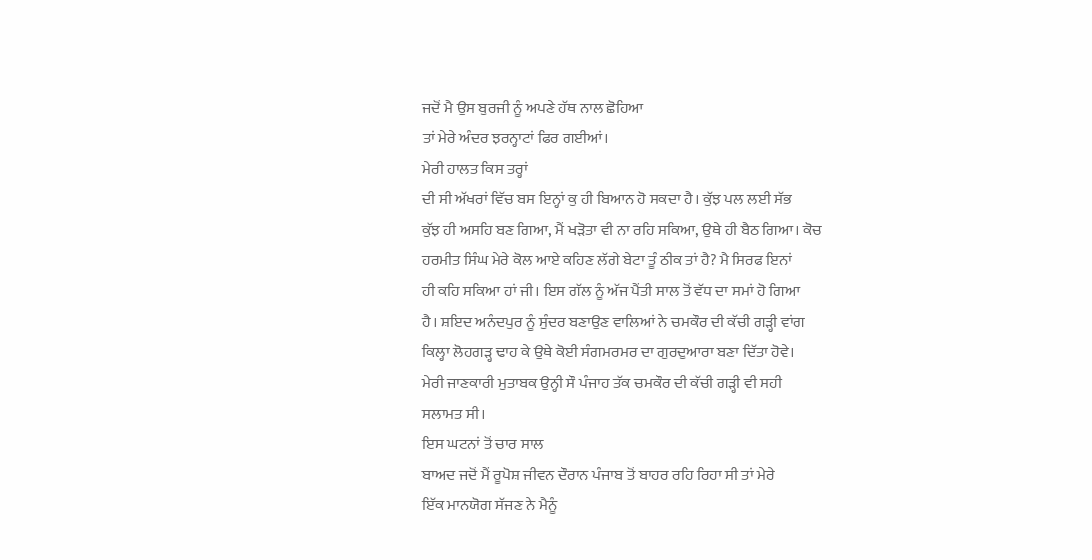ਜਦੋਂ ਮੈ ਉਸ ਬੁਰਜੀ ਨੂੰ ਅਪਣੇ ਹੱਥ ਨਾਲ ਛੋਹਿਆ
ਤਾਂ ਮੇਰੇ ਅੰਦਰ ਝਰਨ੍ਹਾਟਾਂ ਫਿਰ ਗਈਆਂ।
ਮੇਰੀ ਹਾਲਤ ਕਿਸ ਤਰ੍ਹਾਂ
ਦੀ ਸੀ ਅੱਖਰਾਂ ਵਿੱਚ ਬਸ ਇਨ੍ਹਾਂ ਕੁ ਹੀ ਬਿਆਨ ਹੋ ਸਕਦਾ ਹੈ। ਕੁੱਝ ਪਲ ਲਈ ਸੱਭ
ਕੁੱਝ ਹੀ ਅਸਹਿ ਬਣ ਗਿਆ, ਮੈਂ ਖੜੋਤਾ ਵੀ ਨਾ ਰਹਿ ਸਕਿਆ, ਉਥੇ ਹੀ ਬੈਠ ਗਿਆ। ਕੋਚ
ਹਰਮੀਤ ਸਿੰਘ ਮੇਰੇ ਕੋਲ ਆਏ ਕਹਿਣ ਲੱਗੇ ਬੇਟਾ ਤੂੰ ਠੀਕ ਤਾਂ ਹੈ? ਮੈ ਸਿਰਫ ਇਨਾਂ
ਹੀ ਕਹਿ ਸਕਿਆ ਹਾਂ ਜੀ। ਇਸ ਗੱਲ ਨੂੰ ਅੱਜ ਪੈਂਤੀ ਸਾਲ ਤੋਂ ਵੱਧ ਦਾ ਸਮਾਂ ਹੋ ਗਿਆ
ਹੈ। ਸ਼ਇਦ ਅਨੰਦਪੁਰ ਨੂੰ ਸੁੰਦਰ ਬਣਾਉਣ ਵਾਲਿਆਂ ਨੇ ਚਮਕੌਰ ਦੀ ਕੱਚੀ ਗੜ੍ਹੀ ਵਾਂਗ
ਕਿਲ੍ਹਾ ਲੋਹਗੜ੍ਹ ਢਾਹ ਕੇ ਉਥੇ ਕੋਈ ਸੰਗਮਰਮਰ ਦਾ ਗੁਰਦੁਆਰਾ ਬਣਾ ਦਿੱਤਾ ਹੋਵੇ।
ਮੇਰੀ ਜਾਣਕਾਰੀ ਮੁਤਾਬਕ ਉਨ੍ਹੀ ਸੌ ਪੰਜਾਹ ਤੱਕ ਚਮਕੌਰ ਦੀ ਕੱਚੀ ਗੜ੍ਹੀ ਵੀ ਸਹੀ
ਸਲਾਮਤ ਸੀ।
ਇਸ ਘਟਨਾਂ ਤੋਂ ਚਾਰ ਸਾਲ
ਬਾਅਦ ਜਦੋਂ ਮੈਂ ਰੂਪੋਸ਼ ਜੀਵਨ ਦੌਰਾਨ ਪੰਜਾਬ ਤੋਂ ਬਾਹਰ ਰਹਿ ਰਿਹਾ ਸੀ ਤਾਂ ਮੇਰੇ
ਇੱਕ ਮਾਨਯੋਗ ਸੱਜਣ ਨੇ ਮੈਨੂੰ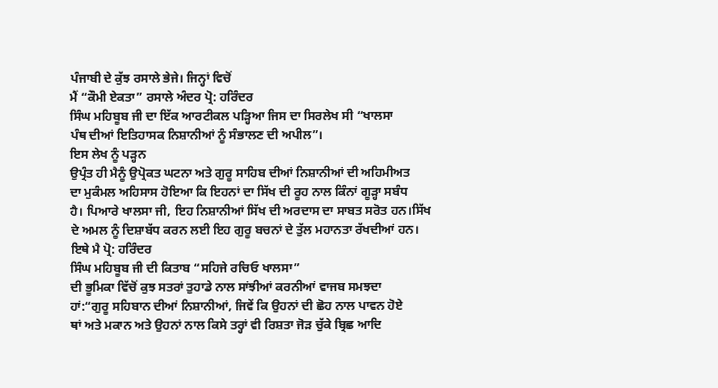ਪੰਜਾਬੀ ਦੇ ਕੁੱਝ ਰਸਾਲੇ ਭੇਜੇ। ਜਿਨ੍ਹਾਂ ਵਿਚੋਂ
ਮੈਂ “ਕੌਮੀ ਏਕਤਾ” ਰਸਾਲੇ ਅੰਦਰ ਪ੍ਰੋ: ਹਰਿੰਦਰ
ਸਿੰਘ ਮਹਿਬੂਬ ਜੀ ਦਾ ਇੱਕ ਆਰਟੀਕਲ ਪੜ੍ਹਿਆ ਜਿਸ ਦਾ ਸਿਰਲੇਖ ਸੀ “ਖਾਲਸਾ
ਪੰਥ ਦੀਆਂ ਇਤਿਹਾਸਕ ਨਿਸ਼ਾਨੀਆਂ ਨੂੰ ਸੰਭਾਲਣ ਦੀ ਅਪੀਲ”।
ਇਸ ਲੇਖ ਨੂੰ ਪੜ੍ਹਨ
ਉਪ੍ਰੰਤ ਹੀ ਮੈਨੂੰ ਉਪ੍ਰੋਕਤ ਘਟਨਾ ਅਤੇ ਗੁਰੂ ਸਾਹਿਬ ਦੀਆਂ ਨਿਸ਼ਾਨੀਆਂ ਦੀ ਅਹਿਮੀਅਤ
ਦਾ ਮੁਕੰਮਲ ਅਹਿਸਾਸ ਹੋਇਆ ਕਿ ਇਹਨਾਂ ਦਾ ਸਿੱਖ ਦੀ ਰੂਹ ਨਾਲ ਕਿੰਨਾਂ ਗੂੜ੍ਹਾ ਸਬੰਧ
ਹੈ। ਪਿਆਰੇ ਖਾਲਸਾ ਜੀ, ਇਹ ਨਿਸ਼ਾਨੀਆਂ ਸਿੱਖ ਦੀ ਅਰਦਾਸ ਦਾ ਸਾਬਤ ਸਰੋਤ ਹਨ।ਸਿੱਖ
ਦੇ ਅਮਲ ਨੂੰ ਦਿਸ਼ਾਬੱਧ ਕਰਨ ਲਈ ਇਹ ਗੁਰੂ ਬਚਨਾਂ ਦੇ ਤੁੱਲ ਮਹਾਨਤਾ ਰੱਖਦੀਆਂ ਹਨ।
ਇਥੇ ਮੈ ਪ੍ਰੋ: ਹਰਿੰਦਰ
ਸਿੰਘ ਮਹਿਬੂਬ ਜੀ ਦੀ ਕਿਤਾਬ “ਸਹਿਜੇ ਰਚਿਓ ਖਾਲਸਾ”
ਦੀ ਭੂਮਿਕਾ ਵਿੱਚੋਂ ਕੁਝ ਸਤਰਾਂ ਤੁਹਾਡੇ ਨਾਲ ਸਾਂਝੀਆਂ ਕਰਨੀਆਂ ਵਾਜਬ ਸਮਝਦਾ
ਹਾਂ:“ਗੁਰੂ ਸਹਿਬਾਨ ਦੀਆਂ ਨਿਸ਼ਾਨੀਆਂ, ਜਿਵੇਂ ਕਿ ਉਹਨਾਂ ਦੀ ਛੋਹ ਨਾਲ ਪਾਵਨ ਹੋਏ
ਥਾਂ ਅਤੇ ਮਕਾਨ ਅਤੇ ਉਹਨਾਂ ਨਾਲ ਕਿਸੇ ਤਰ੍ਹਾਂ ਵੀ ਰਿਸ਼ਤਾ ਜੋੜ ਚੁੱਕੇ ਬ੍ਰਿਛ ਆਦਿ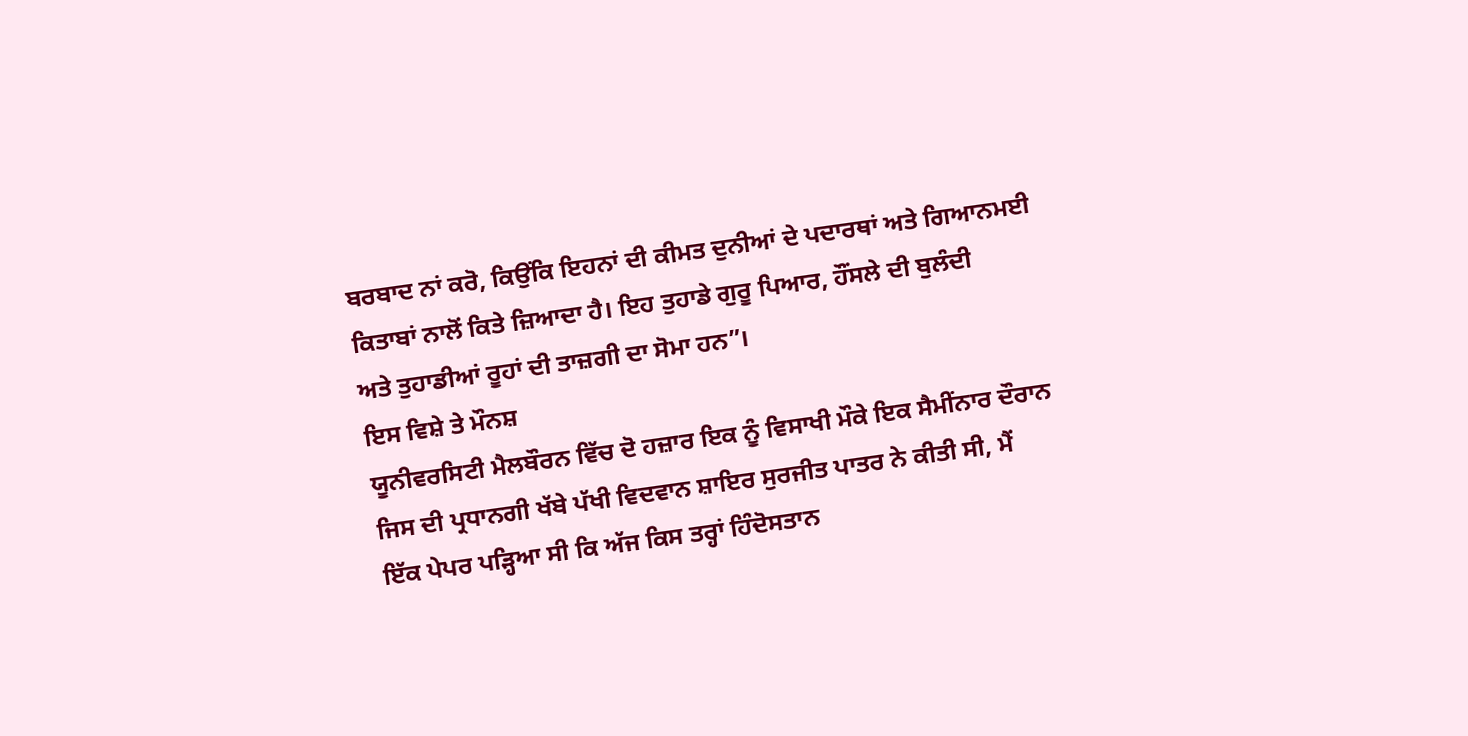ਬਰਬਾਦ ਨਾਂ ਕਰੋ, ਕਿਉਂਕਿ ਇਹਨਾਂ ਦੀ ਕੀਮਤ ਦੁਨੀਆਂ ਦੇ ਪਦਾਰਥਾਂ ਅਤੇ ਗਿਆਨਮਈ
ਕਿਤਾਬਾਂ ਨਾਲੋਂ ਕਿਤੇ ਜ਼ਿਆਦਾ ਹੈ। ਇਹ ਤੁਹਾਡੇ ਗੁਰੂ ਪਿਆਰ, ਹੌਂਸਲੇ ਦੀ ਬੁਲੰਦੀ
ਅਤੇ ਤੁਹਾਡੀਆਂ ਰੂਹਾਂ ਦੀ ਤਾਜ਼ਗੀ ਦਾ ਸੋਮਾ ਹਨ”।
ਇਸ ਵਿਸ਼ੇ ਤੇ ਮੌਨਸ਼
ਯੂਨੀਵਰਸਿਟੀ ਮੈਲਬੌਰਨ ਵਿੱਚ ਦੋ ਹਜ਼ਾਰ ਇਕ ਨੂੰ ਵਿਸਾਖੀ ਮੌਕੇ ਇਕ ਸੈਮੀਂਨਾਰ ਦੌਰਾਨ
ਜਿਸ ਦੀ ਪ੍ਰਧਾਨਗੀ ਖੱਬੇ ਪੱਖੀ ਵਿਦਵਾਨ ਸ਼ਾਇਰ ਸੁਰਜੀਤ ਪਾਤਰ ਨੇ ਕੀਤੀ ਸੀ, ਮੈਂ
ਇੱਕ ਪੇਪਰ ਪੜ੍ਹਿਆ ਸੀ ਕਿ ਅੱਜ ਕਿਸ ਤਰ੍ਹਾਂ ਹਿੰਦੋਸਤਾਨ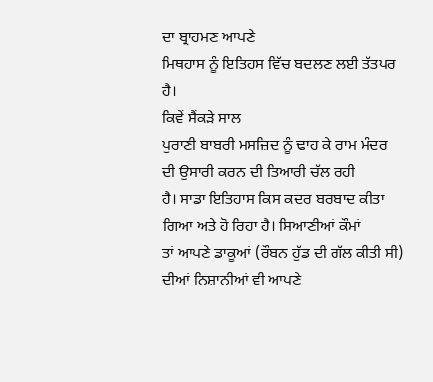ਦਾ ਬ੍ਰਾਹਮਣ ਆਪਣੇ
ਮਿਥਹਾਸ ਨੂੰ ਇਤਿਹਸ ਵਿੱਚ ਬਦਲਣ ਲਈ ਤੱਤਪਰ ਹੈ।
ਕਿਵੇਂ ਸੈਂਕੜੇ ਸਾਲ
ਪੁਰਾਣੀ ਬਾਬਰੀ ਮਸਜ਼ਿਦ ਨੂੰ ਢਾਹ ਕੇ ਰਾਮ ਮੰਦਰ ਦੀ ਉਸਾਰੀ ਕਰਨ ਦੀ ਤਿਆਰੀ ਚੱਲ ਰਹੀ
ਹੈ। ਸਾਡਾ ਇਤਿਹਾਸ ਕਿਸ ਕਦਰ ਬਰਬਾਦ ਕੀਤਾ ਗਿਆ ਅਤੇ ਹੋ ਰਿਹਾ ਹੈ। ਸਿਆਣੀਆਂ ਕੌਮਾਂ
ਤਾਂ ਆਪਣੇ ਡਾਕੂਆਂ (ਰੌਬਨ ਹੁੱਡ ਦੀ ਗੱਲ ਕੀਤੀ ਸੀ) ਦੀਆਂ ਨਿਸ਼ਾਨੀਆਂ ਵੀ ਆਪਣੇ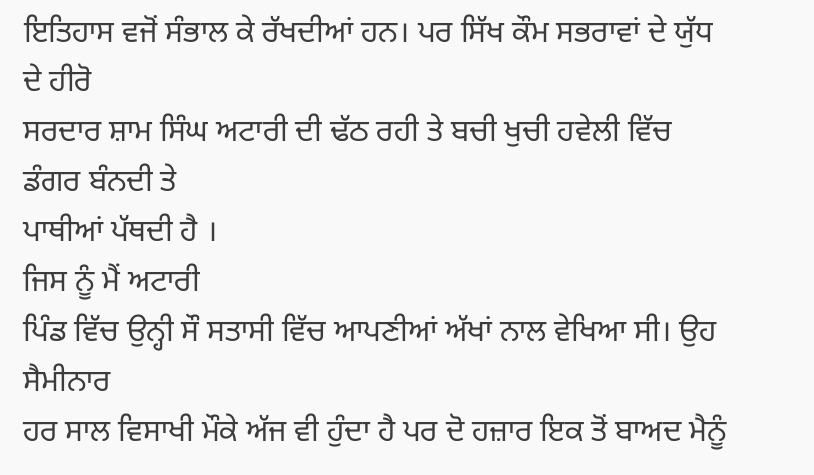ਇਤਿਹਾਸ ਵਜੋਂ ਸੰਭਾਲ ਕੇ ਰੱਖਦੀਆਂ ਹਨ। ਪਰ ਸਿੱਖ ਕੌਮ ਸਭਰਾਵਾਂ ਦੇ ਯੁੱਧ ਦੇ ਹੀਰੋ
ਸਰਦਾਰ ਸ਼ਾਮ ਸਿੰਘ ਅਟਾਰੀ ਦੀ ਢੱਠ ਰਹੀ ਤੇ ਬਚੀ ਖੁਚੀ ਹਵੇਲੀ ਵਿੱਚ ਡੰਗਰ ਬੰਨਦੀ ਤੇ
ਪਾਥੀਆਂ ਪੱਥਦੀ ਹੈ ।
ਜਿਸ ਨੂੰ ਮੈਂ ਅਟਾਰੀ
ਪਿੰਡ ਵਿੱਚ ਉਨ੍ਹੀ ਸੌ ਸਤਾਸੀ ਵਿੱਚ ਆਪਣੀਆਂ ਅੱਖਾਂ ਨਾਲ ਵੇਖਿਆ ਸੀ। ਉਹ ਸੈਮੀਨਾਰ
ਹਰ ਸਾਲ ਵਿਸਾਖੀ ਮੌਕੇ ਅੱਜ ਵੀ ਹੁੰਦਾ ਹੈ ਪਰ ਦੋ ਹਜ਼ਾਰ ਇਕ ਤੋਂ ਬਾਅਦ ਮੈਨੂੰ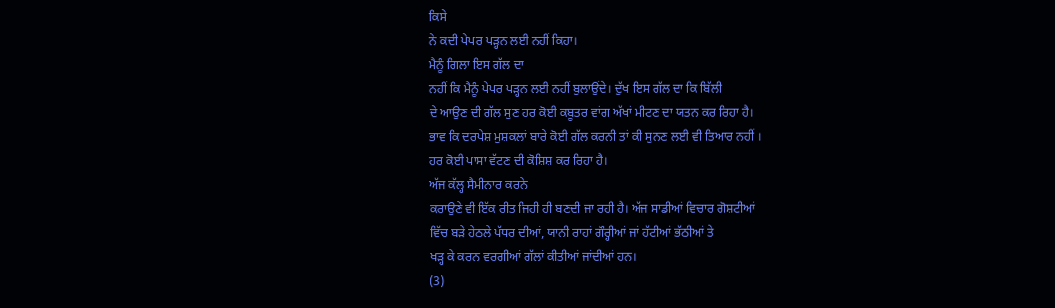ਕਿਸੇ
ਨੇ ਕਦੀ ਪੇਪਰ ਪੜ੍ਹਨ ਲਈ ਨਹੀਂ ਕਿਹਾ।
ਮੈਨੂੰ ਗਿਲਾ ਇਸ ਗੱਲ ਦਾ
ਨਹੀਂ ਕਿ ਮੈਨੂੰ ਪੇਪਰ ਪੜ੍ਹਨ ਲਈ ਨਹੀਂ ਬੁਲਾਉਂਦੇ। ਦੁੱਖ ਇਸ ਗੱਲ ਦਾ ਕਿ ਬਿੱਲੀ
ਦੇ ਆਉਣ ਦੀ ਗੱਲ ਸੁਣ ਹਰ ਕੋਈ ਕਬੂਤਰ ਵਾਂਗ ਅੱਖਾਂ ਮੀਟਣ ਦਾ ਯਤਨ ਕਰ ਰਿਹਾ ਹੈ।
ਭਾਵ ਕਿ ਦਰਪੇਸ਼ ਮੁਸ਼ਕਲਾਂ ਬਾਰੇ ਕੋਈ ਗੱਲ ਕਰਨੀ ਤਾਂ ਕੀ ਸੁਨਣ ਲਈ ਵੀ ਤਿਆਰ ਨਹੀਂ ।
ਹਰ ਕੋਈ ਪਾਸਾ ਵੱਟਣ ਦੀ ਕੋਸ਼ਿਸ਼ ਕਰ ਰਿਹਾ ਹੈ।
ਅੱਜ ਕੱਲ੍ਹ ਸੈਮੀਨਾਰ ਕਰਨੇ
ਕਰਾਉਣੇ ਵੀ ਇੱਕ ਰੀਤ ਜਿਹੀ ਹੀ ਬਣਦੀ ਜਾ ਰਹੀ ਹੈ। ਅੱਜ ਸਾਡੀਆਂ ਵਿਚਾਰ ਗੋਸ਼ਟੀਆਂ
ਵਿੱਚ ਬੜੇ ਹੇਠਲੇ ਪੱਧਰ ਦੀਆਂ, ਯਾਨੀ ਰਾਹਾਂ ਗੌਰ੍ਹੀਆਂ ਜਾਂ ਹੱਟੀਆਂ ਭੱਠੀਆਂ ਤੇ
ਖੜ੍ਹ ਕੇ ਕਰਨ ਵਰਗੀਆਂ ਗੱਲਾਂ ਕੀਤੀਆਂ ਜਾਂਦੀਆਂ ਹਨ।
(3)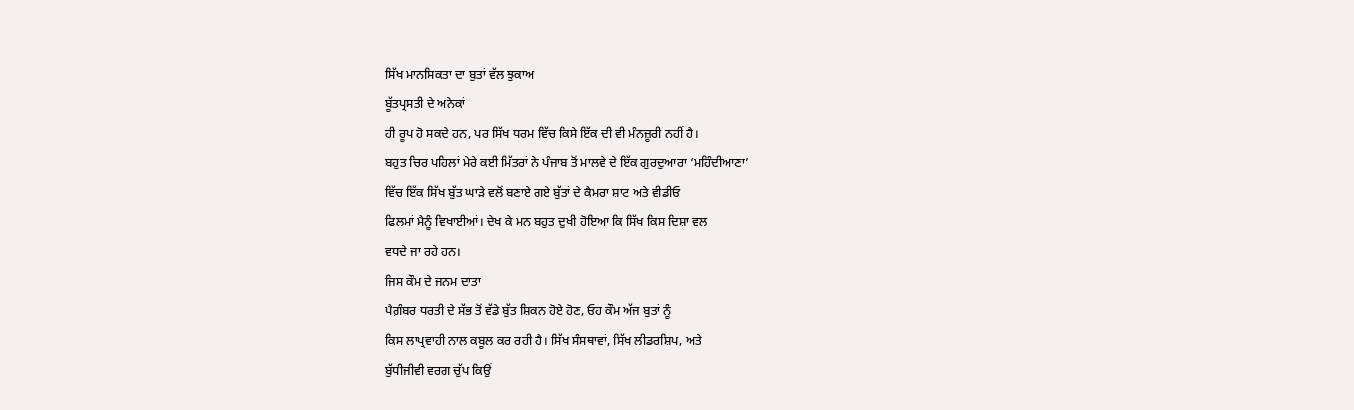ਸਿੱਖ ਮਾਨਸਿਕਤਾ ਦਾ ਬੁਤਾਂ ਵੱਲ ਝੁਕਾਅ
ਬੂੱਤਪ੍ਰਸਤੀ ਦੇ ਅਨੇਕਾਂ
ਹੀ ਰੂਪ ਹੋ ਸਕਦੇ ਹਨ, ਪਰ ਸਿੱਖ ਧਰਮ ਵਿੱਚ ਕਿਸੇ ਇੱਕ ਦੀ ਵੀ ਮੰਨਜ਼ੂਰੀ ਨਹੀਂ ਹੈ।
ਬਹੁਤ ਚਿਰ ਪਹਿਲਾਂ ਮੇਰੇ ਕਈ ਮਿੱਤਰਾਂ ਨੇ ਪੰਜਾਬ ਤੋਂ ਮਾਲਵੇ ਦੇ ਇੱਕ ਗੁਰਦੁਆਰਾ ‘ਮਹਿੰਦੀਆਣਾ’
ਵਿੱਚ ਇੱਕ ਸਿੱਖ ਬੁੱਤ ਘਾੜੇ ਵਲੋਂ ਬਣਾਏ ਗਏ ਬੁੱਤਾਂ ਦੇ ਕੈਮਰਾ ਸ਼ਾਟ ਅਤੇ ਵੀਡੀਓ
ਫਿਲਮਾਂ ਮੈਨੂੰ ਵਿਖਾਈਆਂ। ਦੇਖ ਕੇ ਮਨ ਬਹੁਤ ਦੁਖੀ ਹੋਇਆ ਕਿ ਸਿੱਖ ਕਿਸ ਦਿਸ਼ਾ ਵਲ
ਵਧਦੇ ਜਾ ਰਹੇ ਹਨ।
ਜਿਸ ਕੌਮ ਦੇ ਜਨਮ ਦਾਤਾ
ਪੈਗ਼ੰਬਰ ਧਰਤੀ ਦੇ ਸੱਭ ਤੋਂ ਵੱਡੇ ਬੁੱਤ ਸ਼ਿਕਨ ਹੋਏ ਹੋਣ, ਓਹ ਕੌਮ ਅੱਜ ਬੁਤਾਂ ਨੂੰ
ਕਿਸ ਲਾਪ੍ਰਵਾਹੀ ਨਾਲ ਕਬੂਲ ਕਰ ਰਹੀ ਹੈ। ਸਿੱਖ ਸੰਸਥਾਵਾਂ, ਸਿੱਖ ਲੀਡਰਸ਼ਿਪ, ਅਤੇ
ਬੁੱਧੀਜੀਵੀ ਵਰਗ ਚੁੱਪ ਕਿਉਂ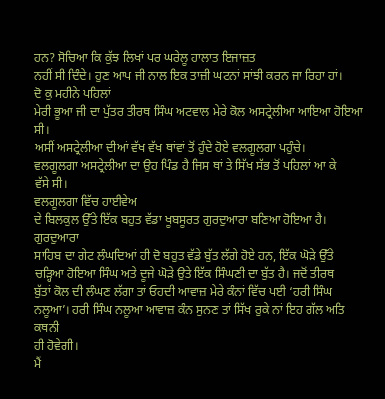ਹਨ? ਸੋਚਿਆ ਕਿ ਕੁੱਝ ਲਿਖਾਂ ਪਰ ਘਰੇਲੂ ਹਾਲਾਤ ਇਜਾਜ਼ਤ
ਨਹੀਂ ਸੀ ਦਿੰਦੇ। ਹੁਣ ਆਪ ਜੀ ਨਾਲ ਇਕ ਤਾਜ਼ੀ ਘਟਨਾਂ ਸਾਂਝੀ ਕਰਨ ਜਾ ਰਿਹਾ ਹਾਂ।
ਦੋ ਕੁ ਮਹੀਨੇ ਪਹਿਲਾਂ
ਮੇਰੀ ਭੂਆ ਜੀ ਦਾ ਪੁੱਤਰ ਤੀਰਥ ਸਿੰਘ ਅਟਵਾਲ ਮੇਰੇ ਕੋਲ ਅਸਟ੍ਰੇਲੀਆ ਆਇਆ ਹੋਇਆ ਸੀ।
ਅਸੀਂ ਅਸਟ੍ਰੇਲੀਆ ਦੀਆਂ ਵੱਖ ਵੱਖ ਥਾਂਵਾਂ ਤੋਂ ਹੁੰਦੇ ਹੋਏ ਵਲਗੂਲਗਾ ਪਹੁੰਚੇ।
ਵਲਗੂਲਗਾ ਅਸਟ੍ਰੇਲੀਆ ਦਾ ਉਹ ਪਿੰਡ ਹੈ ਜਿਸ ਥਾਂ ਤੇ ਸਿੱਖ ਸੱਭ ਤੋਂ ਪਹਿਲਾਂ ਆ ਕੇ
ਵੱਸੇ ਸੀ।
ਵਲਗੂਲਗਾ ਵਿੱਚ ਹਾਈਵੇਅ
ਦੇ ਬਿਲਕੁਲ ਉੱਤੇ ਇੱਕ ਬਹੁਤ ਵੱਡਾ ਖੂਬਸੂਰਤ ਗੁਰਦੁਆਰਾ ਬਣਿਆ ਹੋਇਆ ਹੈ। ਗੁਰਦੁਆਰਾ
ਸਾਹਿਬ ਦਾ ਗੇਟ ਲੰਘਦਿਆਂ ਹੀ ਦੋ ਬਹੁਤ ਵੱਡੇ ਬੁੱਤ ਲੱਗੇ ਹੋਏ ਹਨ, ਇੱਕ ਘੋੜੇ ਉੱਤੇ
ਚੜ੍ਹਿਆ ਹੋਇਆ ਸਿੰਘ ਅਤੇ ਦੂਜੇ ਘੋੜੇ ਉਤੇ ਇੱਕ ਸਿੰਘਣੀ ਦਾ ਬੁੱਤ ਹੈ। ਜਦੋਂ ਤੀਰਥ
ਬੁੱਤਾਂ ਕੋਲ ਦੀ ਲੰਘਣ ਲੱਗਾ ਤਾਂ ਓਹਦੀ ਆਵਾਜ਼ ਮੇਰੇ ਕੰਨਾਂ ਵਿੱਚ ਪਈ ‘ਹਰੀ ਸਿੰਘ
ਨਲੂਆ’। ਹਰੀ ਸਿੰਘ ਨਲੂਆ ਆਵਾਜ਼ ਕੰਨ ਸੁਨਣ ਤਾਂ ਸਿੱਖ ਰੁਕੇ ਨਾਂ ਇਹ ਗੱਲ ਅਤਿ ਕਥਨੀ
ਹੀ ਹੋਵੇਗੀ।
ਮੈਂ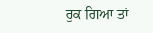ਰੁਕ ਗਿਆ ਤਾਂ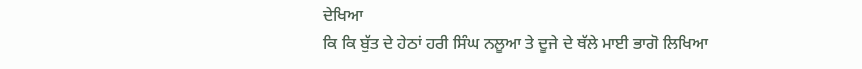ਦੇਖਿਆ
ਕਿ ਕਿ ਬੁੱਤ ਦੇ ਹੇਠਾਂ ਹਰੀ ਸਿੰਘ ਨਲੂਆ ਤੇ ਦੂਜੇ ਦੇ ਥੱਲੇ ਮਾਈ ਭਾਗੋ ਲਿਖਿਆ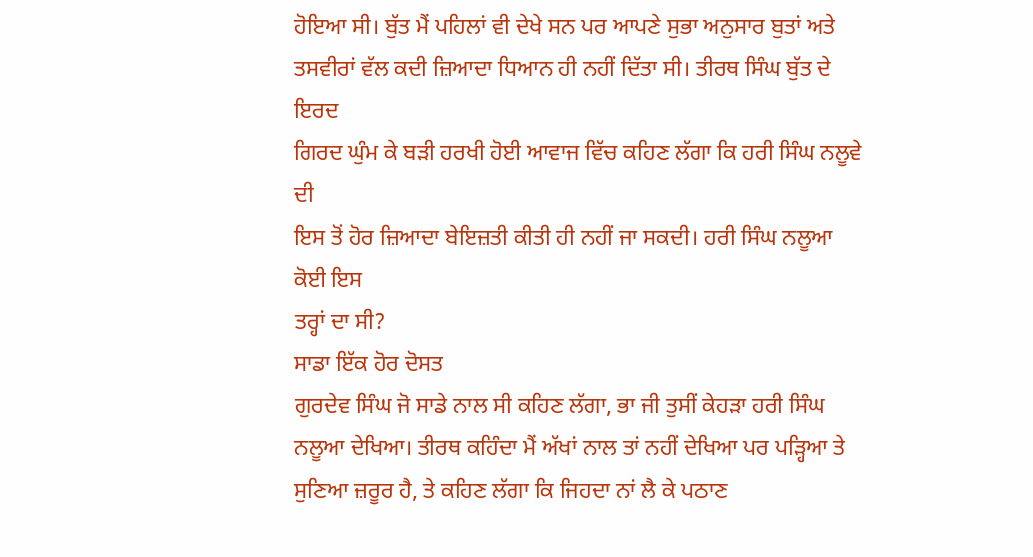ਹੋਇਆ ਸੀ। ਬੁੱਤ ਮੈਂ ਪਹਿਲਾਂ ਵੀ ਦੇਖੇ ਸਨ ਪਰ ਆਪਣੇ ਸੁਭਾ ਅਨੁਸਾਰ ਬੁਤਾਂ ਅਤੇ
ਤਸਵੀਰਾਂ ਵੱਲ ਕਦੀ ਜ਼ਿਆਦਾ ਧਿਆਨ ਹੀ ਨਹੀਂ ਦਿੱਤਾ ਸੀ। ਤੀਰਥ ਸਿੰਘ ਬੁੱਤ ਦੇ ਇਰਦ
ਗਿਰਦ ਘੁੰਮ ਕੇ ਬੜੀ ਹਰਖੀ ਹੋਈ ਆਵਾਜ ਵਿੱਚ ਕਹਿਣ ਲੱਗਾ ਕਿ ਹਰੀ ਸਿੰਘ ਨਲੂਵੇ ਦੀ
ਇਸ ਤੋਂ ਹੋਰ ਜ਼ਿਆਦਾ ਬੇਇਜ਼ਤੀ ਕੀਤੀ ਹੀ ਨਹੀਂ ਜਾ ਸਕਦੀ। ਹਰੀ ਸਿੰਘ ਨਲੂਆ ਕੋਈ ਇਸ
ਤਰ੍ਹਾਂ ਦਾ ਸੀ?
ਸਾਡਾ ਇੱਕ ਹੋਰ ਦੋਸਤ
ਗੁਰਦੇਵ ਸਿੰਘ ਜੋ ਸਾਡੇ ਨਾਲ ਸੀ ਕਹਿਣ ਲੱਗਾ, ਭਾ ਜੀ ਤੁਸੀਂ ਕੇਹੜਾ ਹਰੀ ਸਿੰਘ
ਨਲੂਆ ਦੇਖਿਆ। ਤੀਰਥ ਕਹਿੰਦਾ ਮੈਂ ਅੱਖਾਂ ਨਾਲ ਤਾਂ ਨਹੀਂ ਦੇਖਿਆ ਪਰ ਪੜ੍ਹਿਆ ਤੇ
ਸੁਣਿਆ ਜ਼ਰੂਰ ਹੈ, ਤੇ ਕਹਿਣ ਲੱਗਾ ਕਿ ਜਿਹਦਾ ਨਾਂ ਲੈ ਕੇ ਪਠਾਣ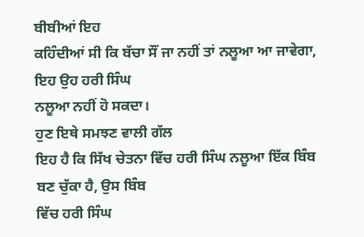ਬੀਬੀਆਂ ਇਹ
ਕਹਿੰਦੀਆਂ ਸੀ ਕਿ ਬੱਚਾ ਸੌਂ ਜਾ ਨਹੀਂ ਤਾਂ ਨਲੂਆ ਆ ਜਾਵੇਗਾ, ਇਹ ਉਹ ਹਰੀ ਸਿੰਘ
ਨਲੂਆ ਨਹੀਂ ਹੋ ਸਕਦਾ।
ਹੁਣ ਇਥੇ ਸਮਝਣ ਵਾਲੀ ਗੱਲ
ਇਹ ਹੈ ਕਿ ਸਿੱਖ ਚੇਤਨਾ ਵਿੱਚ ਹਰੀ ਸਿੰਘ ਨਲੂਆ ਇੱਕ ਬਿੰਬ ਬਣ ਚੁੱਕਾ ਹੈ, ਉਸ ਬਿੰਬ
ਵਿੱਚ ਹਰੀ ਸਿੰਘ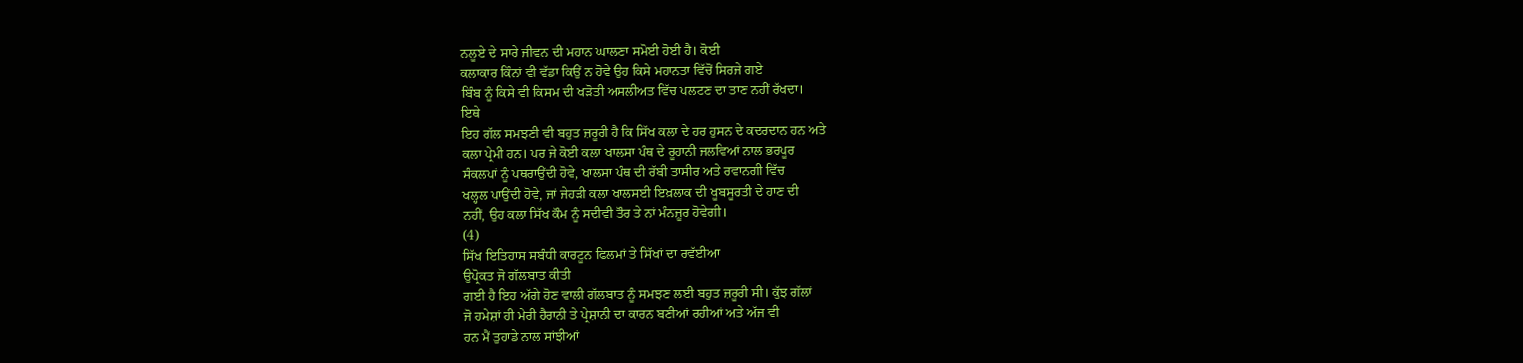ਨਲੂਏ ਦੇ ਸਾਰੇ ਜੀਵਨ ਦੀ ਮਹਾਨ ਘਾਲਣਾ ਸਮੋਈ ਹੋਈ ਹੈ। ਕੋਈ
ਕਲਾਕਾਰ ਕਿੰਨਾਂ ਵੀ ਵੱਡਾ ਕਿਉਂ ਨ ਹੋਵੇ ਉਹ ਕਿਸੇ ਮਹਾਨਤਾ ਵਿੱਚੋਂ ਸਿਰਜੇ ਗਏ
ਬਿੰਬ ਨੂੰ ਕਿਸੇ ਵੀ ਕਿਸਮ ਦੀ ਖੜੋਤੀ ਅਸਲੀਅਤ ਵਿੱਚ ਪਲਟਣ ਦਾ ਤਾਣ ਨਹੀਂ ਰੱਖਦਾ।
ਇਥੇ
ਇਹ ਗੱਲ ਸਮਝਣੀ ਵੀ ਬਹੁਤ ਜ਼ਰੂਰੀ ਹੈ ਕਿ ਸਿੱਖ ਕਲਾ ਦੇ ਹਰ ਹੁਸਨ ਦੇ ਕਦਰਦਾਨ ਹਨ ਅਤੇ
ਕਲਾ ਪ੍ਰੇਮੀ ਹਨ। ਪਰ ਜੇ ਕੋਈ ਕਲਾ ਖਾਲਸਾ ਪੰਥ ਦੇ ਰੂਹਾਨੀ ਜਲਵਿਆਂ ਨਾਲ ਭਰਪੂਰ
ਸੰਕਲਪਾਂ ਨੂੰ ਪਥਰਾਉਂਦੀ ਹੋਵੇ, ਖਾਲਸਾ ਪੰਥ ਦੀ ਰੱਬੀ ਤਾਸੀਰ ਅਤੇ ਰਵਾਨਗੀ ਵਿੱਚ
ਖਲ੍ਹਲ ਪਾਉਂਦੀ ਹੋਵੇ, ਜਾਂ ਜੇਹੜੀ ਕਲਾ ਖਾਲਸਈ ਇਖ਼ਲਾਕ ਦੀ ਖੂਬਸੂਰਤੀ ਦੇ ਹਾਣ ਦੀ
ਨਹੀਂ, ਉਹ ਕਲਾ ਸਿੱਖ ਕੌਮ ਨੂੰ ਸਦੀਵੀ ਤੌਰ ਤੇ ਨਾਂ ਮੰਨਜ਼ੂਰ ਹੋਵੇਗੀ।
(4)
ਸਿੱਖ ਇਤਿਹਾਸ ਸਬੰਧੀ ਕਾਰਟੂਨ ਫਿਲਮਾਂ ਤੇ ਸਿੱਖਾਂ ਦਾ ਰਵੱਈਆ
ਉਪ੍ਰੋਕਤ ਜੋ ਗੱਲਬਾਤ ਕੀਤੀ
ਗਈ ਹੈ ਇਹ ਅੱਗੇ ਹੋਣ ਵਾਲੀ ਗੱਲਬਾਤ ਨੂੰ ਸਮਝਣ ਲਈ ਬਹੁਤ ਜ਼ਰੂਰੀ ਸੀ। ਕੁੱਝ ਗੱਲਾਂ
ਜੋ ਹਮੇਸ਼ਾਂ ਹੀ ਮੇਰੀ ਹੈਰਾਨੀ ਤੇ ਪ੍ਰੇਸ਼ਾਨੀ ਦਾ ਕਾਰਨ ਬਣੀਆਂ ਰਹੀਆਂ ਅਤੇ ਅੱਜ ਵੀ
ਹਨ ਮੈਂ ਤੁਹਾਡੇ ਨਾਲ ਸਾਂਝੀਆਂ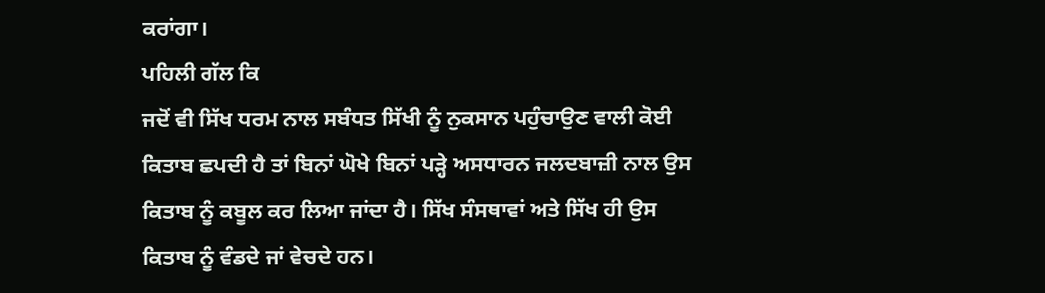ਕਰਾਂਗਾ।
ਪਹਿਲੀ ਗੱਲ ਕਿ
ਜਦੋਂ ਵੀ ਸਿੱਖ ਧਰਮ ਨਾਲ ਸਬੰਧਤ ਸਿੱਖੀ ਨੂੰ ਨੁਕਸਾਨ ਪਹੁੰਚਾਉਣ ਵਾਲੀ ਕੋਈ
ਕਿਤਾਬ ਛਪਦੀ ਹੈ ਤਾਂ ਬਿਨਾਂ ਘੋਖੇ ਬਿਨਾਂ ਪੜ੍ਹੇ ਅਸਧਾਰਨ ਜਲਦਬਾਜ਼ੀ ਨਾਲ ਉਸ
ਕਿਤਾਬ ਨੂੰ ਕਬੂਲ ਕਰ ਲਿਆ ਜਾਂਦਾ ਹੈ। ਸਿੱਖ ਸੰਸਥਾਵਾਂ ਅਤੇ ਸਿੱਖ ਹੀ ਉਸ
ਕਿਤਾਬ ਨੂੰ ਵੰਡਦੇ ਜਾਂ ਵੇਚਦੇ ਹਨ।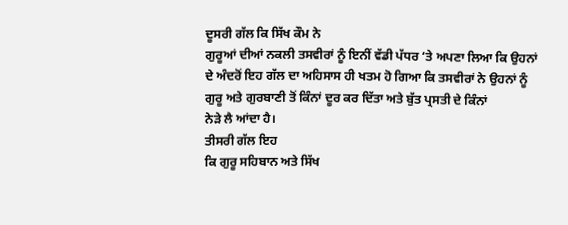ਦੂਸਰੀ ਗੱਲ ਕਿ ਸਿੱਖ ਕੌਮ ਨੇ
ਗੁਰੂਆਂ ਦੀਆਂ ਨਕਲੀ ਤਸਵੀਰਾਂ ਨੂੰ ਇਨੀਂ ਵੱਡੀ ਪੱਧਰ ‘ਤੇ ਅਪਣਾ ਲਿਆ ਕਿ ਉਹਨਾਂ
ਦੇ ਅੰਦਰੋਂ ਇਹ ਗੱਲ ਦਾ ਅਹਿਸਾਸ ਹੀ ਖਤਮ ਹੋ ਗਿਆ ਕਿ ਤਸਵੀਰਾਂ ਨੇ ਉਹਨਾਂ ਨੂੰ
ਗੁਰੂ ਅਤੇ ਗੁਰਬਾਣੀ ਤੋਂ ਕਿੰਨਾਂ ਦੂਰ ਕਰ ਦਿੱਤਾ ਅਤੇ ਬੁੱਤ ਪ੍ਰਸਤੀ ਦੇ ਕਿੰਨਾਂ
ਨੇੜੇ ਲੈ ਆਂਦਾ ਹੈ।
ਤੀਸਰੀ ਗੱਲ ਇਹ
ਕਿ ਗੁਰੂ ਸਹਿਬਾਨ ਅਤੇ ਸਿੱਖ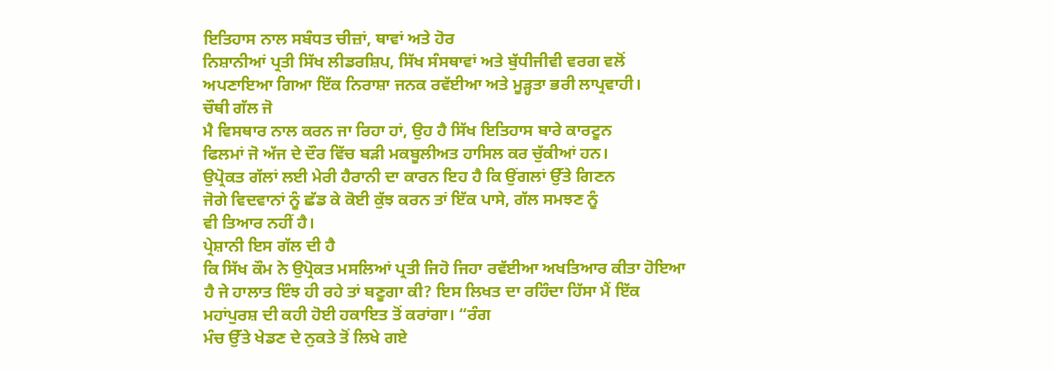ਇਤਿਹਾਸ ਨਾਲ ਸਬੰਧਤ ਚੀਜ਼ਾਂ, ਥਾਵਾਂ ਅਤੇ ਹੋਰ
ਨਿਸ਼ਾਨੀਆਂ ਪ੍ਰਤੀ ਸਿੱਖ ਲੀਡਰਸ਼ਿਪ, ਸਿੱਖ ਸੰਸਥਾਵਾਂ ਅਤੇ ਬੁੱਧੀਜੀਵੀ ਵਰਗ ਵਲੋਂ
ਅਪਣਾਇਆ ਗਿਆ ਇੱਕ ਨਿਰਾਸ਼ਾ ਜਨਕ ਰਵੱਈਆ ਅਤੇ ਮੂੜ੍ਹਤਾ ਭਰੀ ਲਾਪ੍ਰਵਾਹੀ।
ਚੌਥੀ ਗੱਲ ਜੋ
ਮੈ ਵਿਸਥਾਰ ਨਾਲ ਕਰਨ ਜਾ ਰਿਹਾ ਹਾਂ, ਉਹ ਹੈ ਸਿੱਖ ਇਤਿਹਾਸ ਬਾਰੇ ਕਾਰਟੂਨ
ਫਿਲਮਾਂ ਜੋ ਅੱਜ ਦੇ ਦੌਰ ਵਿੱਚ ਬੜੀ ਮਕਬੂਲੀਅਤ ਹਾਸਿਲ ਕਰ ਚੁੱਕੀਆਂ ਹਨ।
ਉਪ੍ਰੋਕਤ ਗੱਲਾਂ ਲਈ ਮੇਰੀ ਹੈਰਾਨੀ ਦਾ ਕਾਰਨ ਇਹ ਹੈ ਕਿ ਉਂਗਲਾਂ ਉੱਤੇ ਗਿਣਨ
ਜੋਗੇ ਵਿਦਵਾਨਾਂ ਨੂੰ ਛੱਡ ਕੇ ਕੋਈ ਕੁੱਝ ਕਰਨ ਤਾਂ ਇੱਕ ਪਾਸੇ, ਗੱਲ ਸਮਝਣ ਨੂੰ
ਵੀ ਤਿਆਰ ਨਹੀਂ ਹੈ।
ਪ੍ਰੇਸ਼ਾਨੀ ਇਸ ਗੱਲ ਦੀ ਹੈ
ਕਿ ਸਿੱਖ ਕੌਮ ਨੇ ਉਪ੍ਰੋਕਤ ਮਸਲਿਆਂ ਪ੍ਰਤੀ ਜਿਹੋ ਜਿਹਾ ਰਵੱਈਆ ਅਖਤਿਆਰ ਕੀਤਾ ਹੋਇਆ
ਹੈ ਜੇ ਹਾਲਾਤ ਇੰਝ ਹੀ ਰਹੇ ਤਾਂ ਬਣੂਗਾ ਕੀ? ਇਸ ਲਿਖਤ ਦਾ ਰਹਿੰਦਾ ਹਿੱਸਾ ਮੈਂ ਇੱਕ
ਮਹਾਂਪੁਰਸ਼ ਦੀ ਕਹੀ ਹੋਈ ਹਕਾਇਤ ਤੋਂ ਕਰਾਂਗਾ। “ਰੰਗ
ਮੰਚ ਉੱਤੇ ਖੇਡਣ ਦੇ ਨੁਕਤੇ ਤੋਂ ਲਿਖੇ ਗਏ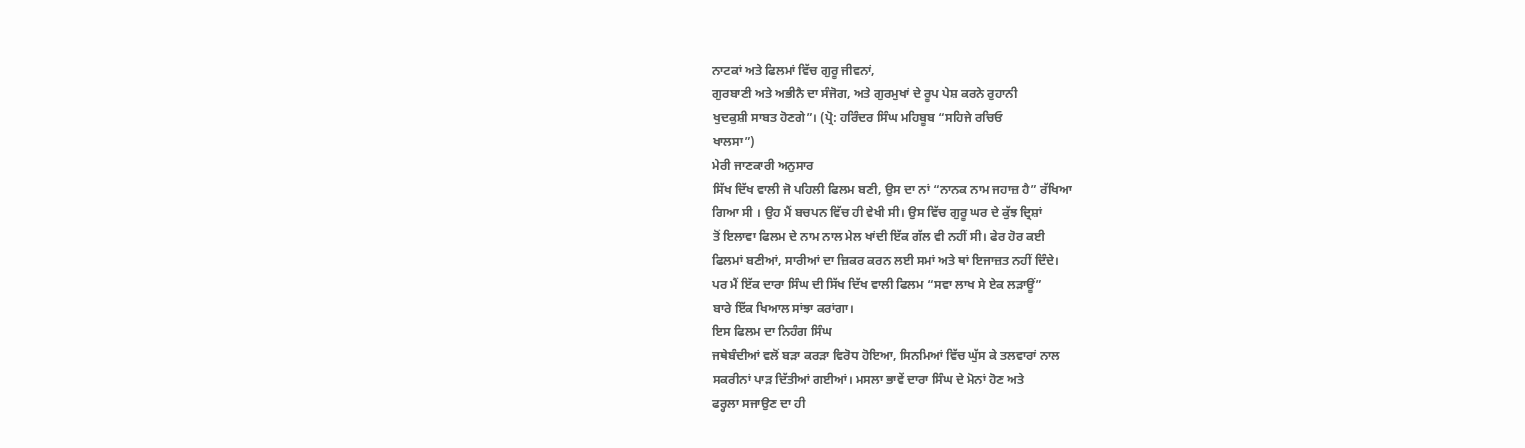ਨਾਟਕਾਂ ਅਤੇ ਫਿਲਮਾਂ ਵਿੱਚ ਗੁਰੂ ਜੀਵਨਾਂ,
ਗੁਰਬਾਣੀ ਅਤੇ ਅਭੀਨੈ ਦਾ ਸੰਜੋਗ, ਅਤੇ ਗੁਰਮੁਖਾਂ ਦੇ ਰੂਪ ਪੇਸ਼ ਕਰਨੇ ਰੁਹਾਨੀ
ਖੁਦਕੁਸ਼ੀ ਸਾਬਤ ਹੋਣਗੇ”। (ਪ੍ਰੋ: ਹਰਿੰਦਰ ਸਿੰਘ ਮਹਿਬੂਬ “ਸਹਿਜੇ ਰਚਿਓ
ਖਾਲਸਾ”)
ਮੇਰੀ ਜਾਣਕਾਰੀ ਅਨੁਸਾਰ
ਸਿੱਖ ਦਿੱਖ ਵਾਲੀ ਜੋ ਪਹਿਲੀ ਫਿਲਮ ਬਣੀ, ਉਸ ਦਾ ਨਾਂ “ਨਾਨਕ ਨਾਮ ਜਹਾਜ਼ ਹੈ” ਰੱਖਿਆ
ਗਿਆ ਸੀ । ਉਹ ਮੈਂ ਬਚਪਨ ਵਿੱਚ ਹੀ ਵੇਖੀ ਸੀ। ਉਸ ਵਿੱਚ ਗੁਰੂ ਘਰ ਦੇ ਕੁੱਝ ਦ੍ਰਿਸ਼ਾਂ
ਤੋਂ ਇਲਾਵਾ ਫਿਲਮ ਦੇ ਨਾਮ ਨਾਲ ਮੇਲ ਖਾਂਦੀ ਇੱਕ ਗੱਲ ਵੀ ਨਹੀਂ ਸੀ। ਫੇਰ ਹੋਰ ਕਈ
ਫਿਲਮਾਂ ਬਣੀਆਂ, ਸਾਰੀਆਂ ਦਾ ਜ਼ਿਕਰ ਕਰਨ ਲਈ ਸਮਾਂ ਅਤੇ ਥਾਂ ਇਜਾਜ਼ਤ ਨਹੀਂ ਦਿੰਦੇ।
ਪਰ ਮੈਂ ਇੱਕ ਦਾਰਾ ਸਿੰਘ ਦੀ ਸਿੱਖ ਦਿੱਖ ਵਾਲੀ ਫਿਲਮ “ਸਵਾ ਲਾਖ ਸੇ ਏਕ ਲੜਾਊਂ”
ਬਾਰੇ ਇੱਕ ਖਿਆਲ ਸਾਂਝਾ ਕਰਾਂਗਾ।
ਇਸ ਫਿਲਮ ਦਾ ਨਿਹੰਗ ਸਿੰਘ
ਜਥੇਬੰਦੀਆਂ ਵਲੋਂ ਬੜਾ ਕਰੜਾ ਵਿਰੋਧ ਹੋਇਆ, ਸਿਨਮਿਆਂ ਵਿੱਚ ਘੁੱਸ ਕੇ ਤਲਵਾਰਾਂ ਨਾਲ
ਸਕਰੀਨਾਂ ਪਾੜ ਦਿੱਤੀਆਂ ਗਈਆਂ। ਮਸਲਾ ਭਾਵੇਂ ਦਾਰਾ ਸਿੰਘ ਦੇ ਮੋਨਾਂ ਹੋਣ ਅਤੇ
ਫਰ੍ਹਲਾ ਸਜਾਉਣ ਦਾ ਹੀ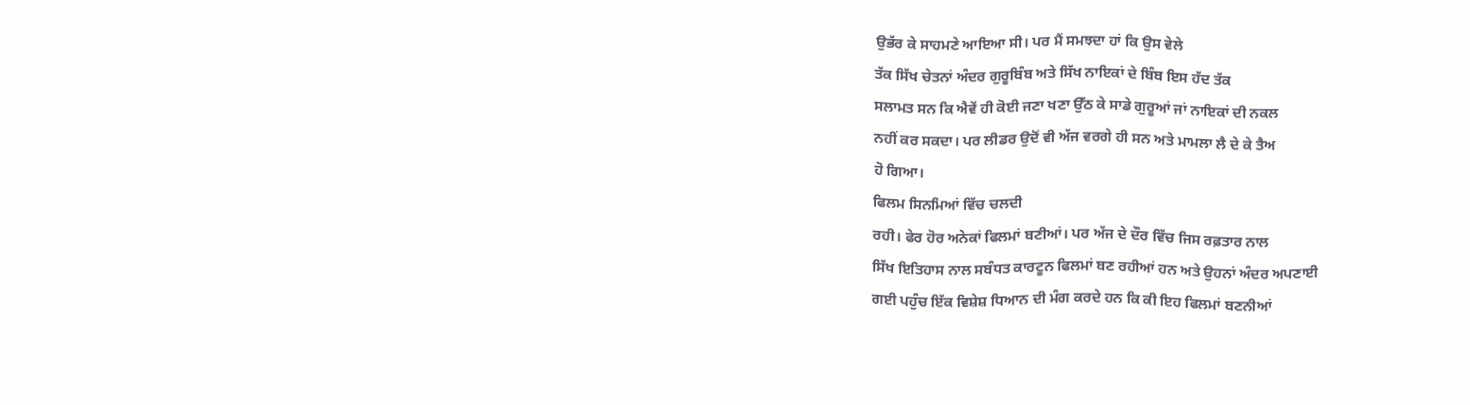ਉਭੱਰ ਕੇ ਸਾਹਮਣੇ ਆਇਆ ਸੀ। ਪਰ ਮੈਂ ਸਮਝਦਾ ਹਾਂ ਕਿ ਉਸ ਵੇਲੇ
ਤੱਕ ਸਿੱਖ ਚੇਤਨਾਂ ਅੰਦਰ ਗੁਰੂਬਿੰਬ ਅਤੇ ਸਿੱਖ ਨਾਇਕਾਂ ਦੇ ਬਿੰਬ ਇਸ ਹੱਦ ਤੱਕ
ਸਲਾਮਤ ਸਨ ਕਿ ਐਵੇਂ ਹੀ ਕੋਈ ਜਣਾ ਖਣਾ ਉੱਠ ਕੇ ਸਾਡੇ ਗੁਰੂਆਂ ਜਾਂ ਨਾਇਕਾਂ ਦੀ ਨਕਲ
ਨਹੀਂ ਕਰ ਸਕਦਾ। ਪਰ ਲੀਡਰ ਉਦੋਂ ਵੀ ਅੱਜ ਵਰਗੇ ਹੀ ਸਨ ਅਤੇ ਮਾਮਲਾ ਲੈ ਦੇ ਕੇ ਤੈਅ
ਹੋ ਗਿਆ।
ਫਿਲਮ ਸਿਨਮਿਆਂ ਵਿੱਚ ਚਲਦੀ
ਰਹੀ। ਫੇਰ ਹੋਰ ਅਨੇਕਾਂ ਫਿਲਮਾਂ ਬਣੀਆਂ। ਪਰ ਅੱਜ ਦੇ ਦੌਰ ਵਿੱਚ ਜਿਸ ਰਫ਼ਤਾਰ ਨਾਲ
ਸਿੱਖ ਇਤਿਹਾਸ ਨਾਲ ਸਬੰਧਤ ਕਾਰਟੂਨ ਫਿਲਮਾਂ ਬਣ ਰਹੀਆਂ ਹਨ ਅਤੇ ਉਹਨਾਂ ਅੰਦਰ ਅਪਣਾਈ
ਗਈ ਪਹੁੰਚ ਇੱਕ ਵਿਸ਼ੇਸ਼ ਧਿਆਨ ਦੀ ਮੰਗ ਕਰਦੇ ਹਨ ਕਿ ਕੀ ਇਹ ਫਿਲਮਾਂ ਬਣਨੀਆਂ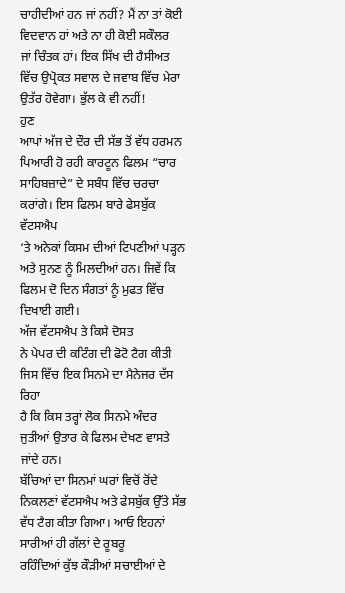ਚਾਹੀਦੀਆਂ ਹਨ ਜਾਂ ਨਹੀਂ? ਮੈਂ ਨਾ ਤਾਂ ਕੋਈ ਵਿਦਵਾਨ ਹਾਂ ਅਤੇ ਨਾ ਹੀ ਕੋਈ ਸਕੌਲਰ
ਜਾਂ ਚਿੰਤਕ ਹਾਂ। ਇਕ ਸਿੱਖ ਦੀ ਹੈਸੀਅਤ ਵਿੱਚ ਉਪ੍ਰੋਕਤ ਸਵਾਲ ਦੇ ਜਵਾਬ ਵਿੱਚ ਮੇਰਾ
ਉਤੱਰ ਹੋਵੇਗਾ। ਭੁੱਲ ਕੇ ਵੀ ਨਹੀਂ!
ਹੁਣ
ਆਪਾਂ ਅੱਜ ਦੇ ਦੌਰ ਦੀ ਸੱਭ ਤੋਂ ਵੱਧ ਹਰਮਨ ਪਿਆਰੀ ਹੋ ਰਹੀ ਕਾਰਟੂਨ ਫਿਲਮ “ਚਾਰ
ਸਾਹਿਬਜ਼ਾਦੇ” ਦੇ ਸਬੰਧ ਵਿੱਚ ਚਰਚਾ ਕਰਾਂਗੇ। ਇਸ ਫਿਲਮ ਬਾਰੇ ਫੇਸਬੁੱਕ ਵੱਟਸਐਪ
‘ਤੇ ਅਨੇਕਾਂ ਕਿਸਮ ਦੀਆਂ ਟਿਪਣੀਆਂ ਪੜ੍ਹਨ ਅਤੇ ਸੁਨਣ ਨੂੰ ਮਿਲਦੀਆਂ ਹਨ। ਜਿਵੇਂ ਕਿ
ਫਿਲਮ ਦੋ ਦਿਨ ਸੰਗਤਾਂ ਨੂੰ ਮੁਫਤ ਵਿੱਚ ਦਿਖਾਈ ਗਈ।
ਅੱਜ ਵੱਟਸਐਪ ਤੇ ਕਿਸੇ ਦੋਸਤ
ਨੇ ਪੇਪਰ ਦੀ ਕਟਿੰਗ ਦੀ ਫੋਟੋ ਟੈਗ ਕੀਤੀ ਜਿਸ ਵਿੱਚ ਇਕ ਸਿਨਮੇ ਦਾ ਮੈਨੇਜਰ ਦੱਸ ਰਿਹਾ
ਹੈ ਕਿ ਕਿਸ ਤਰ੍ਹਾਂ ਲੋਕ ਸਿਨਮੇ ਅੰਦਰ ਜੁਤੀਆਂ ਉਤਾਰ ਕੇ ਫਿਲਮ ਦੇਖਣ ਵਾਸਤੇ ਜਾਂਦੇ ਹਨ।
ਬੱਚਿਆਂ ਦਾ ਸਿਨਮਾਂ ਘਰਾਂ ਵਿਚੋਂ ਰੋਂਦੇ ਨਿਕਲਣਾਂ ਵੱਟਸਐਪ ਅਤੇ ਫੇਸਬੁੱਕ ਉੱਤੇ ਸੱਭ
ਵੱਧ ਟੈਗ ਕੀਤਾ ਗਿਆ। ਆਓ ਇਹਨਾਂ ਸਾਰੀਆਂ ਹੀ ਗੱਲਾਂ ਦੇ ਰੂਬਰੂ
ਰਹਿੰਦਿਆਂ ਕੁੱਝ ਕੌੜੀਆਂ ਸਚਾਈਆਂ ਦੇ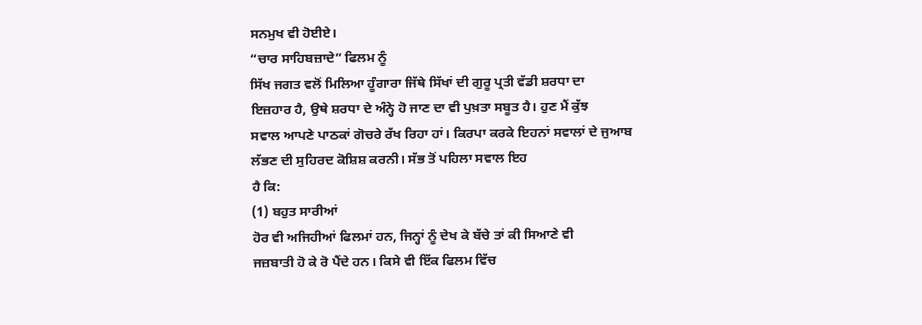ਸਨਮੁਖ ਵੀ ਹੋਈਏ।
“ਚਾਰ ਸਾਹਿਬਜ਼ਾਦੇ” ਫਿਲਮ ਨੂੰ
ਸਿੱਖ ਜਗਤ ਵਲੋਂ ਮਿਲਿਆ ਹੂੰਗਾਰਾ ਜਿੱਥੇ ਸਿੱਖਾਂ ਦੀ ਗੁਰੂ ਪ੍ਰਤੀ ਵੱਡੀ ਸ਼ਰਧਾ ਦਾ
ਇਜ਼ਹਾਰ ਹੈ, ਉਥੇ ਸ਼ਰਧਾ ਦੇ ਅੰਨ੍ਹੇ ਹੋ ਜਾਣ ਦਾ ਵੀ ਪੁਖ਼ਤਾ ਸਬੂਤ ਹੈ। ਹੁਣ ਮੈਂ ਕੁੱਝ
ਸਵਾਲ ਆਪਣੇ ਪਾਠਕਾਂ ਗੋਚਰੇ ਰੱਖ ਰਿਹਾ ਹਾਂ। ਕਿਰਪਾ ਕਰਕੇ ਇਹਨਾਂ ਸਵਾਲਾਂ ਦੇ ਜੁਆਬ
ਲੱਭਣ ਦੀ ਸੁਹਿਰਦ ਕੋਸ਼ਿਸ਼ ਕਰਨੀ। ਸੱਭ ਤੋਂ ਪਹਿਲਾ ਸਵਾਲ ਇਹ
ਹੈ ਕਿ:
(1) ਬਹੁਤ ਸਾਰੀਆਂ
ਹੋਰ ਵੀ ਅਜਿਹੀਆਂ ਫਿਲਮਾਂ ਹਨ, ਜਿਨ੍ਹਾਂ ਨੂੰ ਦੇਖ ਕੇ ਬੱਚੇ ਤਾਂ ਕੀ ਸਿਆਣੇ ਵੀ
ਜਜ਼ਬਾਤੀ ਹੋ ਕੇ ਰੋ ਪੈਂਦੇ ਹਨ। ਕਿਸੇ ਵੀ ਇੱਕ ਫਿਲਮ ਵਿੱਚ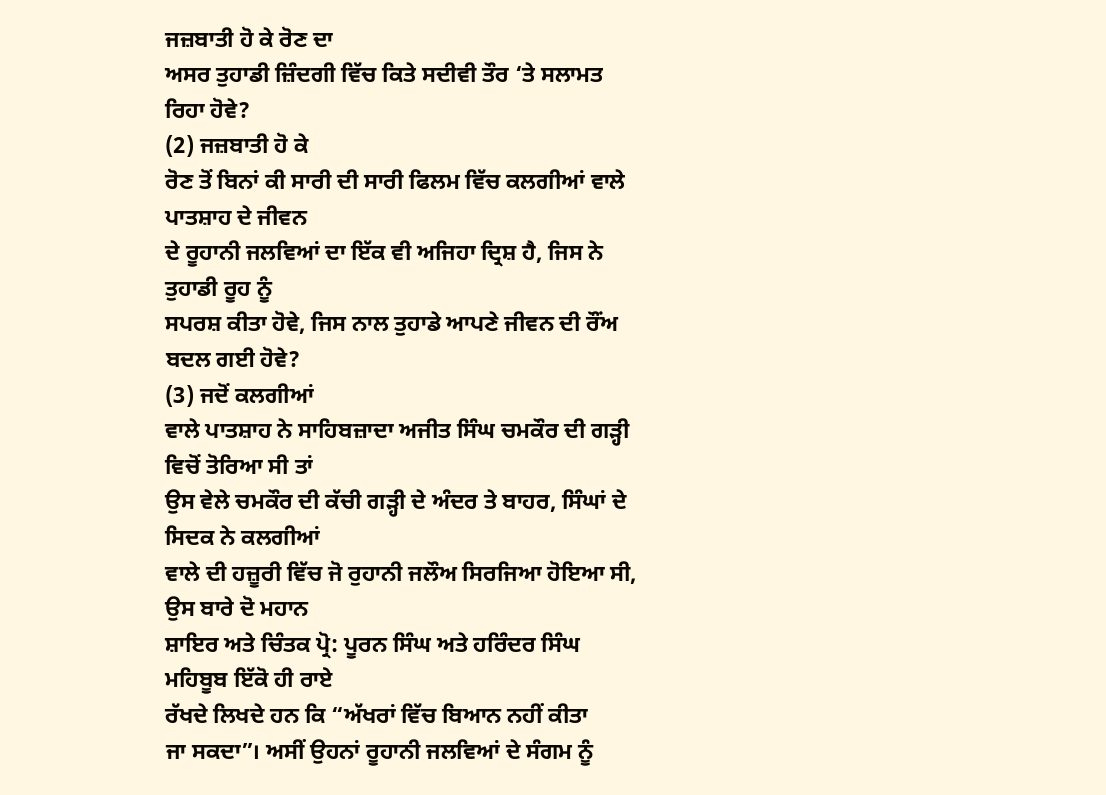ਜਜ਼ਬਾਤੀ ਹੋ ਕੇ ਰੋਣ ਦਾ
ਅਸਰ ਤੁਹਾਡੀ ਜ਼ਿੰਦਗੀ ਵਿੱਚ ਕਿਤੇ ਸਦੀਵੀ ਤੌਰ ‘ਤੇ ਸਲਾਮਤ ਰਿਹਾ ਹੋਵੇ?
(2) ਜਜ਼ਬਾਤੀ ਹੋ ਕੇ
ਰੋਣ ਤੋਂ ਬਿਨਾਂ ਕੀ ਸਾਰੀ ਦੀ ਸਾਰੀ ਫਿਲਮ ਵਿੱਚ ਕਲਗੀਆਂ ਵਾਲੇ ਪਾਤਸ਼ਾਹ ਦੇ ਜੀਵਨ
ਦੇ ਰੂਹਾਨੀ ਜਲਵਿਆਂ ਦਾ ਇੱਕ ਵੀ ਅਜਿਹਾ ਦ੍ਰਿਸ਼ ਹੈ, ਜਿਸ ਨੇ ਤੁਹਾਡੀ ਰੂਹ ਨੂੰ
ਸਪਰਸ਼ ਕੀਤਾ ਹੋਵੇ, ਜਿਸ ਨਾਲ ਤੁਹਾਡੇ ਆਪਣੇ ਜੀਵਨ ਦੀ ਰੌਂਅ ਬਦਲ ਗਈ ਹੋਵੇ?
(3) ਜਦੋਂ ਕਲਗੀਆਂ
ਵਾਲੇ ਪਾਤਸ਼ਾਹ ਨੇ ਸਾਹਿਬਜ਼ਾਦਾ ਅਜੀਤ ਸਿੰਘ ਚਮਕੌਰ ਦੀ ਗੜ੍ਹੀ ਵਿਚੋਂ ਤੋਰਿਆ ਸੀ ਤਾਂ
ਉਸ ਵੇਲੇ ਚਮਕੌਰ ਦੀ ਕੱਚੀ ਗੜ੍ਹੀ ਦੇ ਅੰਦਰ ਤੇ ਬਾਹਰ, ਸਿੰਘਾਂ ਦੇ ਸਿਦਕ ਨੇ ਕਲਗੀਆਂ
ਵਾਲੇ ਦੀ ਹਜ਼ੂਰੀ ਵਿੱਚ ਜੋ ਰੁਹਾਨੀ ਜਲੌਅ ਸਿਰਜਿਆ ਹੋਇਆ ਸੀ, ਉਸ ਬਾਰੇ ਦੋ ਮਹਾਨ
ਸ਼ਾਇਰ ਅਤੇ ਚਿੰਤਕ ਪ੍ਰੋ: ਪੂਰਨ ਸਿੰਘ ਅਤੇ ਹਰਿੰਦਰ ਸਿੰਘ ਮਹਿਬੂਬ ਇੱਕੋ ਹੀ ਰਾਏ
ਰੱਖਦੇ ਲਿਖਦੇ ਹਨ ਕਿ “ਅੱਖਰਾਂ ਵਿੱਚ ਬਿਆਨ ਨਹੀਂ ਕੀਤਾ
ਜਾ ਸਕਦਾ”। ਅਸੀਂ ਉਹਨਾਂ ਰੂਹਾਨੀ ਜਲਵਿਆਂ ਦੇ ਸੰਗਮ ਨੂੰ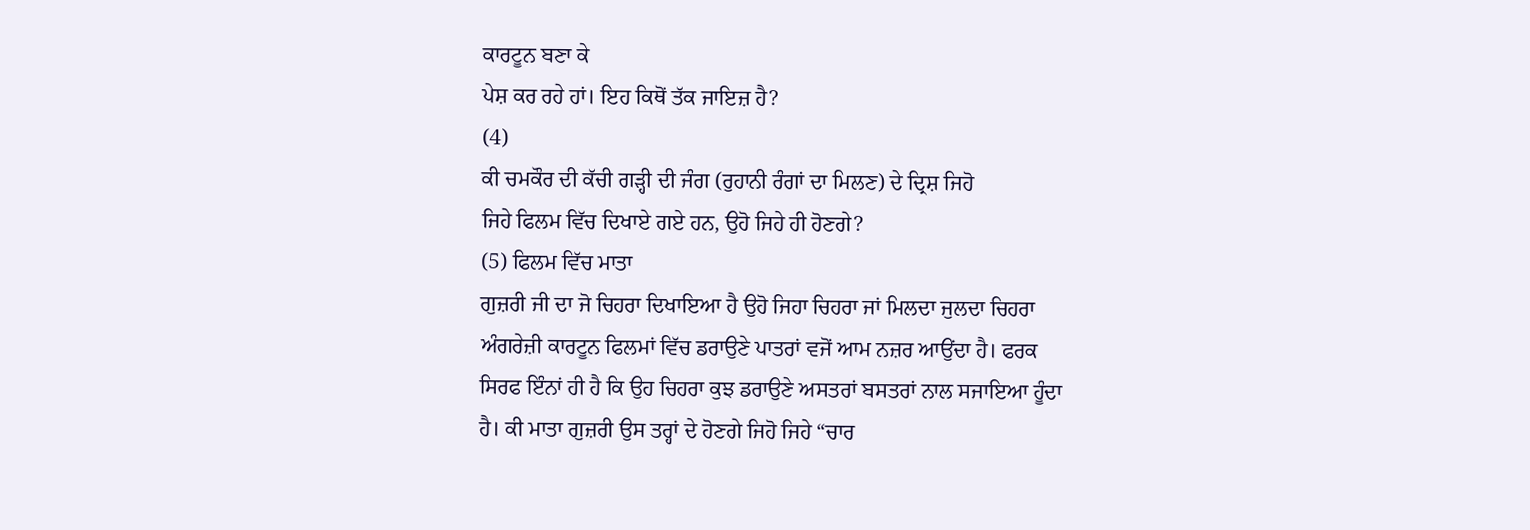ਕਾਰਟੂਨ ਬਣਾ ਕੇ
ਪੇਸ਼ ਕਰ ਰਹੇ ਹਾਂ। ਇਹ ਕਿਥੋਂ ਤੱਕ ਜਾਇਜ਼ ਹੈ?
(4)
ਕੀ ਚਮਕੌਰ ਦੀ ਕੱਚੀ ਗੜ੍ਹੀ ਦੀ ਜੰਗ (ਰੁਹਾਨੀ ਰੰਗਾਂ ਦਾ ਮਿਲਣ) ਦੇ ਦ੍ਰਿਸ਼ ਜਿਹੋ
ਜਿਹੇ ਫਿਲਮ ਵਿੱਚ ਦਿਖਾਏ ਗਏ ਹਨ, ਉਹੋ ਜਿਹੇ ਹੀ ਹੋਣਗੇ?
(5) ਫਿਲਮ ਵਿੱਚ ਮਾਤਾ
ਗੁਜ਼ਰੀ ਜੀ ਦਾ ਜੋ ਚਿਹਰਾ ਦਿਖਾਇਆ ਹੈ ਉਹੋ ਜਿਹਾ ਚਿਹਰਾ ਜਾਂ ਮਿਲਦਾ ਜੁਲਦਾ ਚਿਹਰਾ
ਅੰਗਰੇਜ਼ੀ ਕਾਰਟੂਨ ਫਿਲਮਾਂ ਵਿੱਚ ਡਰਾਉਣੇ ਪਾਤਰਾਂ ਵਜੋਂ ਆਮ ਨਜ਼ਰ ਆਉਂਦਾ ਹੈ। ਫਰਕ
ਸਿਰਫ ਇੰਨਾਂ ਹੀ ਹੈ ਕਿ ਉਹ ਚਿਹਰਾ ਕੁਝ ਡਰਾਉਣੇ ਅਸਤਰਾਂ ਬਸਤਰਾਂ ਨਾਲ ਸਜਾਇਆ ਹੂੰਦਾ
ਹੈ। ਕੀ ਮਾਤਾ ਗੁਜ਼ਰੀ ਉਸ ਤਰ੍ਹਾਂ ਦੇ ਹੋਣਗੇ ਜਿਹੋ ਜਿਹੇ “ਚਾਰ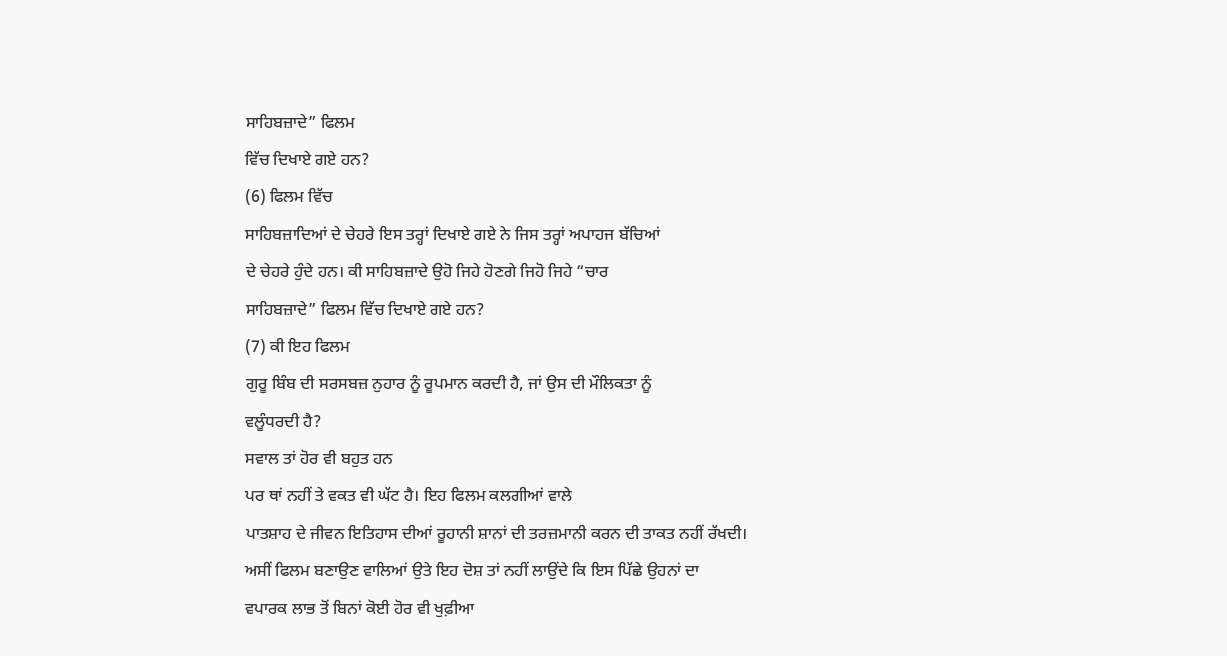ਸਾਹਿਬਜ਼ਾਦੇ” ਫਿਲਮ
ਵਿੱਚ ਦਿਖਾਏ ਗਏ ਹਨ?
(6) ਫਿਲਮ ਵਿੱਚ
ਸਾਹਿਬਜ਼ਾਦਿਆਂ ਦੇ ਚੇਹਰੇ ਇਸ ਤਰ੍ਹਾਂ ਦਿਖਾਏ ਗਏ ਨੇ ਜਿਸ ਤਰ੍ਹਾਂ ਅਪਾਹਜ ਬੱਚਿਆਂ
ਦੇ ਚੇਹਰੇ ਹੁੰਦੇ ਹਨ। ਕੀ ਸਾਹਿਬਜ਼ਾਦੇ ਉਹੋ ਜਿਹੇ ਹੋਣਗੇ ਜਿਹੋ ਜਿਹੇ “ਚਾਰ
ਸਾਹਿਬਜ਼ਾਦੇ” ਫਿਲਮ ਵਿੱਚ ਦਿਖਾਏ ਗਏ ਹਨ?
(7) ਕੀ ਇਹ ਫਿਲਮ
ਗੁਰੂ ਬਿੰਬ ਦੀ ਸਰਸਬਜ਼ ਨੁਹਾਰ ਨੂੰ ਰੂਪਮਾਨ ਕਰਦੀ ਹੈ, ਜਾਂ ਉਸ ਦੀ ਮੌਲਿਕਤਾ ਨੂੰ
ਵਲੂੰਧਰਦੀ ਹੈ?
ਸਵਾਲ ਤਾਂ ਹੋਰ ਵੀ ਬਹੁਤ ਹਨ
ਪਰ ਥਾਂ ਨਹੀਂ ਤੇ ਵਕਤ ਵੀ ਘੱਟ ਹੈ। ਇਹ ਫਿਲਮ ਕਲਗੀਆਂ ਵਾਲੇ
ਪਾਤਸ਼ਾਹ ਦੇ ਜੀਵਨ ਇਤਿਹਾਸ ਦੀਆਂ ਰੂਹਾਨੀ ਸ਼ਾਨਾਂ ਦੀ ਤਰਜ਼ਮਾਨੀ ਕਰਨ ਦੀ ਤਾਕਤ ਨਹੀਂ ਰੱਖਦੀ।
ਅਸੀਂ ਫਿਲਮ ਬਣਾਉਣ ਵਾਲਿਆਂ ਉਤੇ ਇਹ ਦੋਸ਼ ਤਾਂ ਨਹੀਂ ਲਾਉਂਦੇ ਕਿ ਇਸ ਪਿੱਛੇ ਉਹਨਾਂ ਦਾ
ਵਪਾਰਕ ਲਾਭ ਤੋਂ ਬਿਨਾਂ ਕੋਈ ਹੋਰ ਵੀ ਖੁਫ਼ੀਆ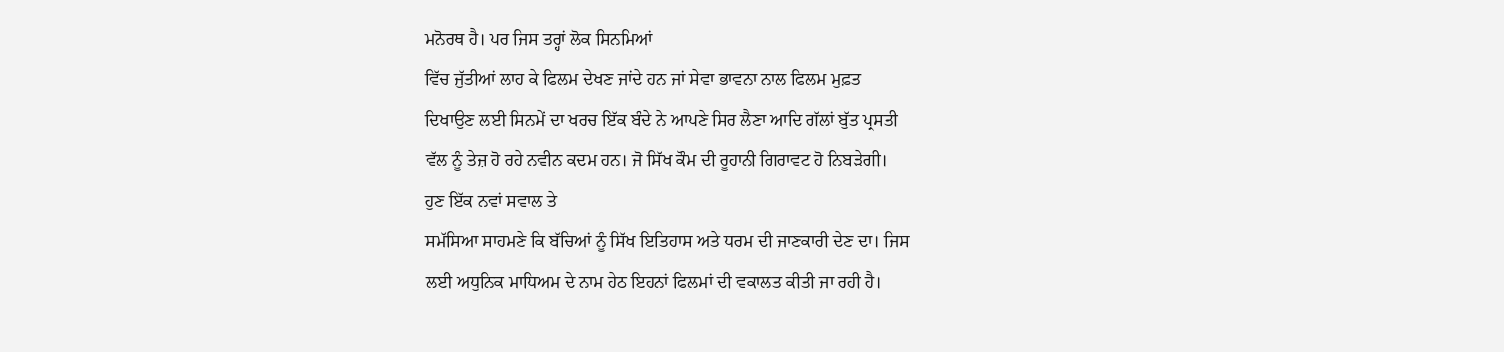ਮਨੋਰਥ ਹੈ। ਪਰ ਜਿਸ ਤਰ੍ਹਾਂ ਲੋਕ ਸਿਨਮਿਆਂ
ਵਿੱਚ ਜੁੱਤੀਆਂ ਲਾਹ ਕੇ ਫਿਲਮ ਦੇਖਣ ਜਾਂਦੇ ਹਨ ਜਾਂ ਸੇਵਾ ਭਾਵਨਾ ਨਾਲ ਫਿਲਮ ਮੁਫ਼ਤ
ਦਿਖਾਉਣ ਲਈ ਸਿਨਮੇਂ ਦਾ ਖਰਚ ਇੱਕ ਬੰਦੇ ਨੇ ਆਪਣੇ ਸਿਰ ਲੈਣਾ ਆਦਿ ਗੱਲਾਂ ਬੁੱਤ ਪ੍ਰਸਤੀ
ਵੱਲ ਨੂੰ ਤੇਜ਼ ਹੋ ਰਹੇ ਨਵੀਨ ਕਦਮ ਹਨ। ਜੋ ਸਿੱਖ ਕੌਮ ਦੀ ਰੂਹਾਨੀ ਗਿਰਾਵਟ ਹੋ ਨਿਬੜੇਗੀ।
ਹੁਣ ਇੱਕ ਨਵਾਂ ਸਵਾਲ ਤੇ
ਸਮੱਸਿਆ ਸਾਹਮਣੇ ਕਿ ਬੱਚਿਆਂ ਨੂੰ ਸਿੱਖ ਇਤਿਹਾਸ ਅਤੇ ਧਰਮ ਦੀ ਜਾਣਕਾਰੀ ਦੇਣ ਦਾ। ਜਿਸ
ਲਈ ਅਧੁਨਿਕ ਮਾਧਿਅਮ ਦੇ ਨਾਮ ਹੇਠ ਇਹਨਾਂ ਫਿਲਮਾਂ ਦੀ ਵਕਾਲਤ ਕੀਤੀ ਜਾ ਰਹੀ ਹੈ।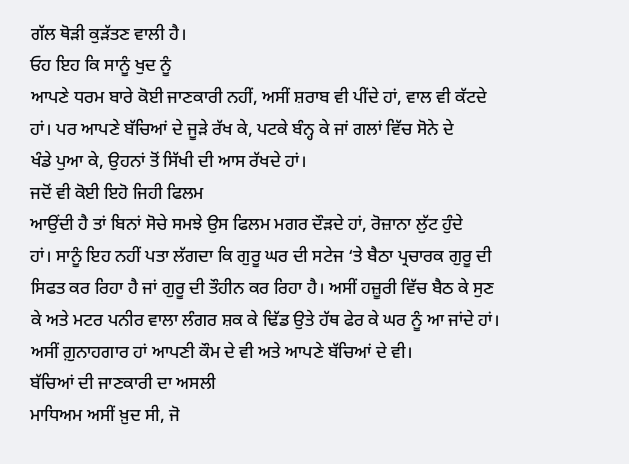ਗੱਲ ਥੋੜੀ ਕੁੜੱਤਣ ਵਾਲੀ ਹੈ।
ਓਹ ਇਹ ਕਿ ਸਾਨੂੰ ਖੁਦ ਨੂੰ
ਆਪਣੇ ਧਰਮ ਬਾਰੇ ਕੋਈ ਜਾਣਕਾਰੀ ਨਹੀਂ, ਅਸੀਂ ਸ਼ਰਾਬ ਵੀ ਪੀਂਦੇ ਹਾਂ, ਵਾਲ ਵੀ ਕੱਟਦੇ
ਹਾਂ। ਪਰ ਆਪਣੇ ਬੱਚਿਆਂ ਦੇ ਜੂੜੇ ਰੱਖ ਕੇ, ਪਟਕੇ ਬੰਨ੍ਹ ਕੇ ਜਾਂ ਗਲਾਂ ਵਿੱਚ ਸੋਨੇ ਦੇ
ਖੰਡੇ ਪੁਆ ਕੇ, ਉਹਨਾਂ ਤੋਂ ਸਿੱਖੀ ਦੀ ਆਸ ਰੱਖਦੇ ਹਾਂ।
ਜਦੋਂ ਵੀ ਕੋਈ ਇਹੋ ਜਿਹੀ ਫਿਲਮ
ਆਉਂਦੀ ਹੈ ਤਾਂ ਬਿਨਾਂ ਸੋਚੇ ਸਮਝੇ ਉਸ ਫਿਲਮ ਮਗਰ ਦੌੜਦੇ ਹਾਂ, ਰੋਜ਼ਾਨਾ ਲੁੱਟ ਹੁੰਦੇ
ਹਾਂ। ਸਾਨੂੰ ਇਹ ਨਹੀਂ ਪਤਾ ਲੱਗਦਾ ਕਿ ਗੁਰੂ ਘਰ ਦੀ ਸਟੇਜ ‘ਤੇ ਬੈਠਾ ਪ੍ਰਚਾਰਕ ਗੁਰੂ ਦੀ
ਸਿਫਤ ਕਰ ਰਿਹਾ ਹੈ ਜਾਂ ਗੁਰੂ ਦੀ ਤੌਹੀਨ ਕਰ ਰਿਹਾ ਹੈ। ਅਸੀਂ ਹਜ਼ੂਰੀ ਵਿੱਚ ਬੈਠ ਕੇ ਸੁਣ
ਕੇ ਅਤੇ ਮਟਰ ਪਨੀਰ ਵਾਲਾ ਲੰਗਰ ਸ਼ਕ ਕੇ ਢਿੱਡ ਉਤੇ ਹੱਥ ਫੇਰ ਕੇ ਘਰ ਨੂੰ ਆ ਜਾਂਦੇ ਹਾਂ।
ਅਸੀਂ ਗ਼ੁਨਾਹਗਾਰ ਹਾਂ ਆਪਣੀ ਕੌਮ ਦੇ ਵੀ ਅਤੇ ਆਪਣੇ ਬੱਚਿਆਂ ਦੇ ਵੀ।
ਬੱਚਿਆਂ ਦੀ ਜਾਣਕਾਰੀ ਦਾ ਅਸਲੀ
ਮਾਧਿਅਮ ਅਸੀਂ ਖ਼ੁਦ ਸੀ, ਜੋ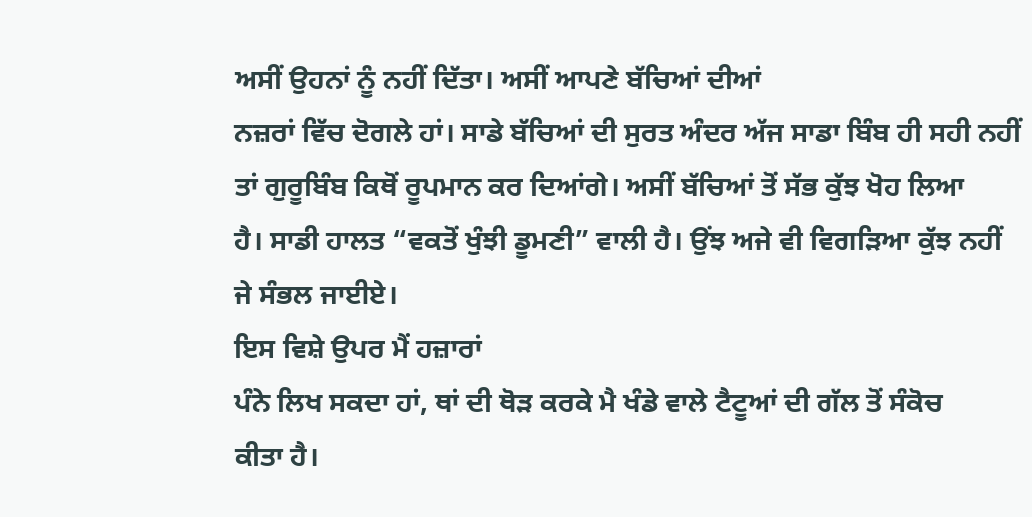ਅਸੀਂ ਉਹਨਾਂ ਨੂੰ ਨਹੀਂ ਦਿੱਤਾ। ਅਸੀਂ ਆਪਣੇ ਬੱਚਿਆਂ ਦੀਆਂ
ਨਜ਼ਰਾਂ ਵਿੱਚ ਦੋਗਲੇ ਹਾਂ। ਸਾਡੇ ਬੱਚਿਆਂ ਦੀ ਸੁਰਤ ਅੰਦਰ ਅੱਜ ਸਾਡਾ ਬਿੰਬ ਹੀ ਸਹੀ ਨਹੀਂ
ਤਾਂ ਗੁਰੂਬਿੰਬ ਕਿਥੋਂ ਰੂਪਮਾਨ ਕਰ ਦਿਆਂਗੇ। ਅਸੀਂ ਬੱਚਿਆਂ ਤੋਂ ਸੱਭ ਕੁੱਝ ਖੋਹ ਲਿਆ
ਹੈ। ਸਾਡੀ ਹਾਲਤ “ਵਕਤੋਂ ਖੁੰਝੀ ਡੂਮਣੀ” ਵਾਲੀ ਹੈ। ਉਂਝ ਅਜੇ ਵੀ ਵਿਗੜਿਆ ਕੁੱਝ ਨਹੀਂ
ਜੇ ਸੰਭਲ ਜਾਈਏ।
ਇਸ ਵਿਸ਼ੇ ਉਪਰ ਮੈਂ ਹਜ਼ਾਰਾਂ
ਪੰਨੇ ਲਿਖ ਸਕਦਾ ਹਾਂ, ਥਾਂ ਦੀ ਥੋੜ ਕਰਕੇ ਮੈ ਖੰਡੇ ਵਾਲੇ ਟੈਟੂਆਂ ਦੀ ਗੱਲ ਤੋਂ ਸੰਕੋਚ
ਕੀਤਾ ਹੈ।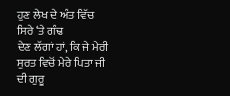ਹੁਣ ਲੇਖ ਦੇ ਅੰਤ ਵਿੱਚ ਸਿਰੇ ‘ਤੇ ਗੰਢ
ਦੇਣ ਲੱਗਾਂ ਹਾਂ, ਕਿ ਜੇ ਮੇਰੀ ਸੁਰਤ ਵਿਚੋਂ ਮੇਰੇ ਪਿਤਾ ਜੀ ਦੀ ਗੁਰੂ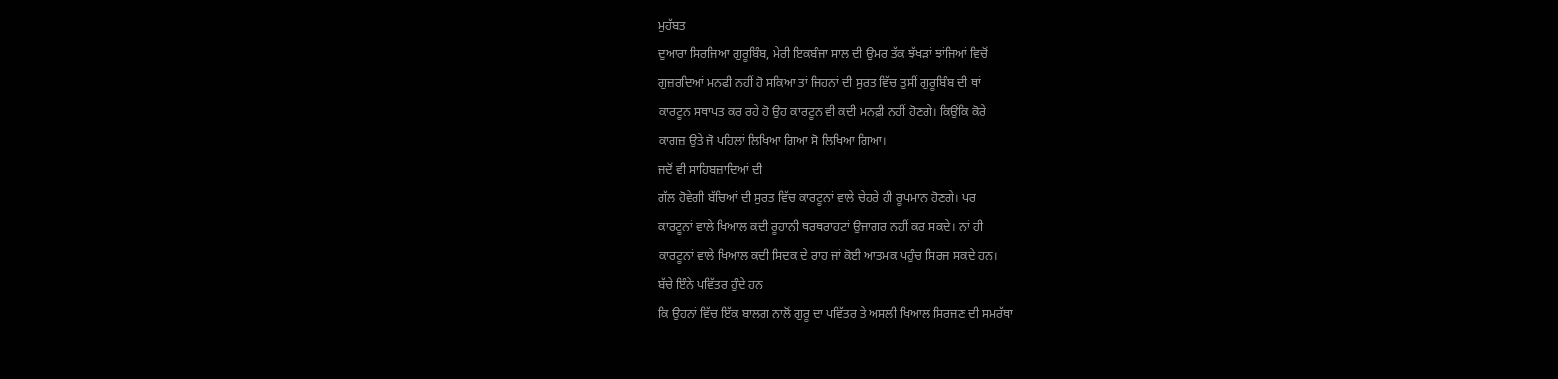ਮੁਹੱਬਤ
ਦੁਆਰਾ ਸਿਰਜਿਆ ਗੁਰੂਬਿੰਬ, ਮੇਰੀ ਇਕਬੰਜਾ ਸਾਲ ਦੀ ਉਮਰ ਤੱਕ ਝੱਖੜਾਂ ਝਾਂਜਿਆਂ ਵਿਚੋਂ
ਗੁਜ਼ਰਦਿਆਂ ਮਨਫੀ ਨਹੀਂ ਹੋ ਸਕਿਆ ਤਾਂ ਜਿਹਨਾਂ ਦੀ ਸੁਰਤ ਵਿੱਚ ਤੁਸੀਂ ਗੁਰੂਬਿੰਬ ਦੀ ਥਾਂ
ਕਾਰਟੂਨ ਸਥਾਪਤ ਕਰ ਰਹੇ ਹੋ ਉਹ ਕਾਰਟੂਨ ਵੀ ਕਦੀ ਮਨਫ਼ੀ ਨਹੀਂ ਹੋਣਗੇ। ਕਿਉਂਕਿ ਕੋਰੇ
ਕਾਗਜ਼ ਉਤੇ ਜੋ ਪਹਿਲਾਂ ਲਿਖਿਆ ਗਿਆ ਸੋ ਲਿਖਿਆ ਗਿਆ।
ਜਦੋਂ ਵੀ ਸਾਹਿਬਜ਼ਾਦਿਆਂ ਦੀ
ਗੱਲ ਹੋਵੇਗੀ ਬੱਚਿਆਂ ਦੀ ਸੁਰਤ ਵਿੱਚ ਕਾਰਟੂਨਾਂ ਵਾਲੇ ਚੇਹਰੇ ਹੀ ਰੂਪਮਾਨ ਹੋਣਗੇ। ਪਰ
ਕਾਰਟੂਨਾਂ ਵਾਲੇ ਖਿਆਲ ਕਦੀ ਰੂਹਾਨੀ ਥਰਥਰਾਹਟਾਂ ਉਜਾਗਰ ਨਹੀਂ ਕਰ ਸਕਦੇ। ਨਾਂ ਹੀ
ਕਾਰਟੂਨਾਂ ਵਾਲੇ ਖਿਆਲ ਕਦੀ ਸਿਦਕ ਦੇ ਰਾਹ ਜਾਂ ਕੋਈ ਆਤਮਕ ਪਹੁੰਚ ਸਿਰਜ ਸਕਦੇ ਹਨ।
ਬੱਚੇ ਇੰਨੇ ਪਵਿੱਤਰ ਹੁੰਦੇ ਹਨ
ਕਿ ਉਹਨਾਂ ਵਿੱਚ ਇੱਕ ਬਾਲਗ ਨਾਲੋਂ ਗੁਰੂ ਦਾ ਪਵਿੱਤਰ ਤੇ ਅਸਲੀ ਖਿਆਲ ਸਿਰਜਣ ਦੀ ਸਮਰੱਥਾ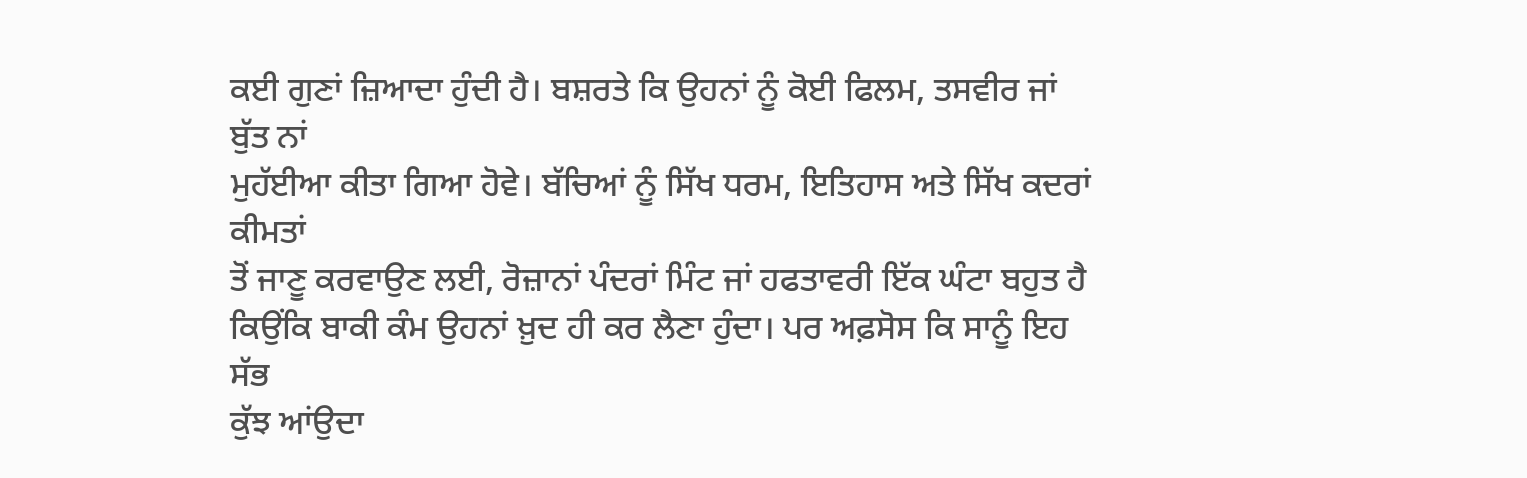ਕਈ ਗੁਣਾਂ ਜ਼ਿਆਦਾ ਹੁੰਦੀ ਹੈ। ਬਸ਼ਰਤੇ ਕਿ ਉਹਨਾਂ ਨੂੰ ਕੋਈ ਫਿਲਮ, ਤਸਵੀਰ ਜਾਂ ਬੁੱਤ ਨਾਂ
ਮੁਹੱਈਆ ਕੀਤਾ ਗਿਆ ਹੋਵੇ। ਬੱਚਿਆਂ ਨੂੰ ਸਿੱਖ ਧਰਮ, ਇਤਿਹਾਸ ਅਤੇ ਸਿੱਖ ਕਦਰਾਂ ਕੀਮਤਾਂ
ਤੋਂ ਜਾਣੂ ਕਰਵਾਉਣ ਲਈ, ਰੋਜ਼ਾਨਾਂ ਪੰਦਰਾਂ ਮਿੰਟ ਜਾਂ ਹਫਤਾਵਰੀ ਇੱਕ ਘੰਟਾ ਬਹੁਤ ਹੈ
ਕਿਉਂਕਿ ਬਾਕੀ ਕੰਮ ਉਹਨਾਂ ਖ਼ੁਦ ਹੀ ਕਰ ਲੈਣਾ ਹੁੰਦਾ। ਪਰ ਅਫ਼ਸੋਸ ਕਿ ਸਾਨੂੰ ਇਹ ਸੱਭ
ਕੁੱਝ ਆਂਉਦਾ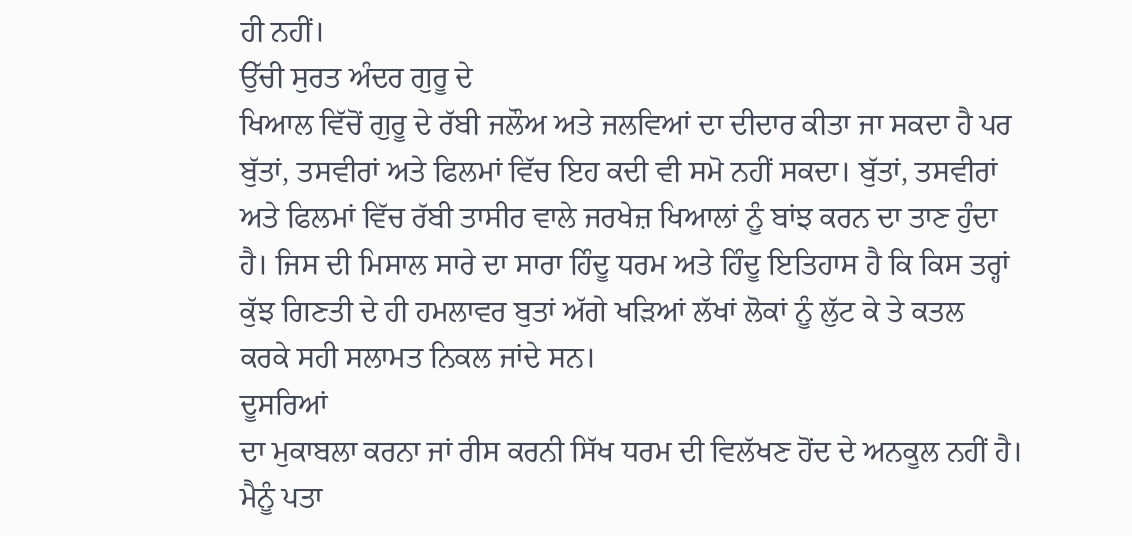ਹੀ ਨਹੀਂ।
ਉੱਚੀ ਸੁਰਤ ਅੰਦਰ ਗੁਰੂ ਦੇ
ਖਿਆਲ ਵਿੱਚੋਂ ਗੁਰੂ ਦੇ ਰੱਬੀ ਜਲੌਅ ਅਤੇ ਜਲਵਿਆਂ ਦਾ ਦੀਦਾਰ ਕੀਤਾ ਜਾ ਸਕਦਾ ਹੈ ਪਰ
ਬੁੱਤਾਂ, ਤਸਵੀਰਾਂ ਅਤੇ ਫਿਲਮਾਂ ਵਿੱਚ ਇਹ ਕਦੀ ਵੀ ਸਮੋ ਨਹੀਂ ਸਕਦਾ। ਬੁੱਤਾਂ, ਤਸਵੀਰਾਂ
ਅਤੇ ਫਿਲਮਾਂ ਵਿੱਚ ਰੱਬੀ ਤਾਸੀਰ ਵਾਲੇ ਜਰਖੇਜ਼ ਖਿਆਲਾਂ ਨੂੰ ਬਾਂਝ ਕਰਨ ਦਾ ਤਾਣ ਹੁੰਦਾ
ਹੈ। ਜਿਸ ਦੀ ਮਿਸਾਲ ਸਾਰੇ ਦਾ ਸਾਰਾ ਹਿੰਦੂ ਧਰਮ ਅਤੇ ਹਿੰਦੂ ਇਤਿਹਾਸ ਹੈ ਕਿ ਕਿਸ ਤਰ੍ਹਾਂ
ਕੁੱਝ ਗਿਣਤੀ ਦੇ ਹੀ ਹਮਲਾਵਰ ਬੁਤਾਂ ਅੱਗੇ ਖੜਿਆਂ ਲੱਖਾਂ ਲੋਕਾਂ ਨੂੰ ਲੁੱਟ ਕੇ ਤੇ ਕਤਲ
ਕਰਕੇ ਸਹੀ ਸਲਾਮਤ ਨਿਕਲ ਜਾਂਦੇ ਸਨ।
ਦੂਸਰਿਆਂ
ਦਾ ਮੁਕਾਬਲਾ ਕਰਨਾ ਜਾਂ ਰੀਸ ਕਰਨੀ ਸਿੱਖ ਧਰਮ ਦੀ ਵਿਲੱਖਣ ਹੋਂਦ ਦੇ ਅਨਕੂਲ ਨਹੀਂ ਹੈ।
ਮੈਨੂੰ ਪਤਾ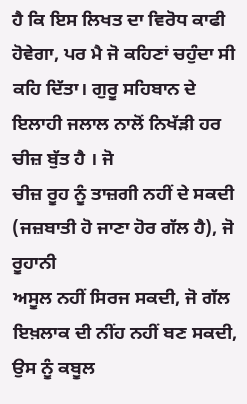ਹੈ ਕਿ ਇਸ ਲਿਖਤ ਦਾ ਵਿਰੋਧ ਕਾਫੀ ਹੋਵੇਗਾ, ਪਰ ਮੈ ਜੋ ਕਹਿਣਾਂ ਚਹੁੰਦਾ ਸੀ
ਕਹਿ ਦਿੱਤਾ। ਗੁਰੂ ਸਹਿਬਾਨ ਦੇ ਇਲਾਹੀ ਜਲਾਲ ਨਾਲੋਂ ਨਿਖੱੜੀ ਹਰ ਚੀਜ਼ ਬੁੱਤ ਹੈ । ਜੋ
ਚੀਜ਼ ਰੂਹ ਨੂੰ ਤਾਜ਼ਗੀ ਨਹੀਂ ਦੇ ਸਕਦੀ (ਜਜ਼ਬਾਤੀ ਹੋ ਜਾਣਾ ਹੋਰ ਗੱਲ ਹੈ), ਜੋ ਰੂਹਾਨੀ
ਅਸੂਲ ਨਹੀਂ ਸਿਰਜ ਸਕਦੀ, ਜੋ ਗੱਲ ਇਖ਼ਲਾਕ ਦੀ ਨੀਂਹ ਨਹੀਂ ਬਣ ਸਕਦੀ, ਉਸ ਨੂੰ ਕਬੂਲ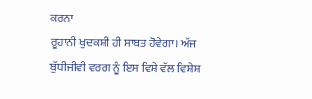ਕਰਨਾ
ਰੂਹਾਨੀ ਖੁਦਕਸ਼ੀ ਹੀ ਸਾਬਤ ਹੋਵੇਗਾ। ਅੱਜ ਬੁੱਧੀਜੀਵੀ ਵਰਗ ਨੂੰ ਇਸ ਵਿਸ਼ੇ ਵੱਲ ਵਿਸ਼ੇਸ਼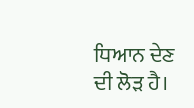ਧਿਆਨ ਦੇਣ ਦੀ ਲੋੜ ਹੈ।